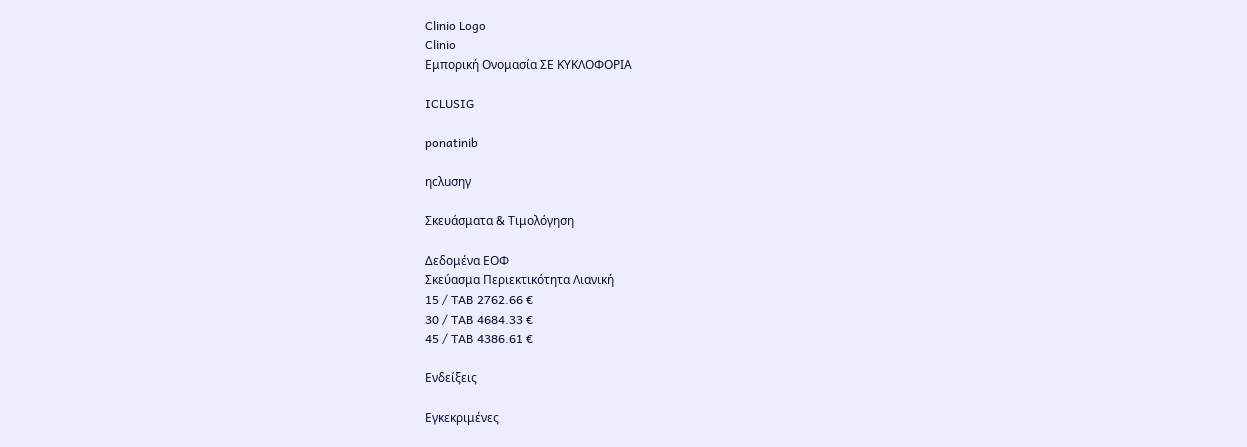Clinio Logo
Clinio
Εμπορική Ονομασία ΣΕ ΚΥΚΛΟΦΟΡΙΑ

ICLUSIG

ponatinib

ηcλuσηγ

Σκευάσματα & Τιμολόγηση

Δεδομένα ΕΟΦ
Σκεύασμα Περιεκτικότητα Λιανική
15 / TAB 2762.66 €
30 / TAB 4684.33 €
45 / TAB 4386.61 €

Ενδείξεις

Εγκεκριμένες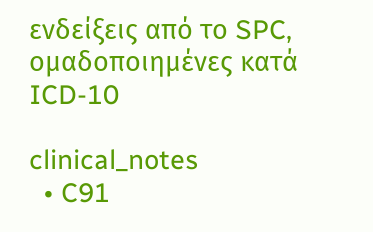ενδείξεις από το SPC, ομαδοποιημένες κατά ICD-10

clinical_notes
  • C91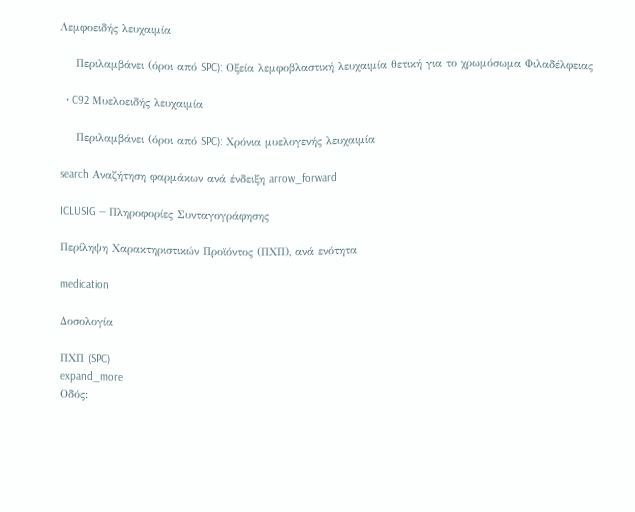Λεμφοειδής λευχαιμία

    Περιλαμβάνει (όροι από SPC): Οξεία λεμφοβλαστική λευχαιμία θετική για το χρωμόσωμα Φιλαδέλφειας

  • C92 Μυελοειδής λευχαιμία

    Περιλαμβάνει (όροι από SPC): Χρόνια μυελογενής λευχαιμία

search Αναζήτηση φαρμάκων ανά ένδειξη arrow_forward

ICLUSIG — Πληροφορίες Συνταγογράφησης

Περίληψη Χαρακτηριστικών Προϊόντος (ΠΧΠ), ανά ενότητα

medication

Δοσολογία

ΠΧΠ (SPC)
expand_more
Οδός: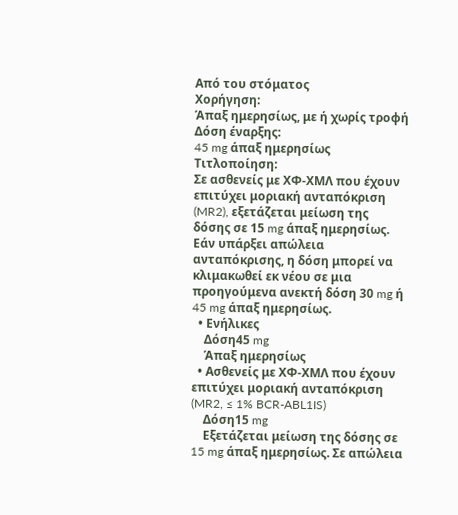Από του στόματος
Χορήγηση:
Άπαξ ημερησίως, με ή χωρίς τροφή
Δόση έναρξης:
45 mg άπαξ ημερησίως
Τιτλοποίηση:
Σε ασθενείς με ΧΦ-ΧΜΛ που έχουν επιτύχει μοριακή ανταπόκριση (MR2), εξετάζεται μείωση της δόσης σε 15 mg άπαξ ημερησίως. Εάν υπάρξει απώλεια ανταπόκρισης, η δόση μπορεί να κλιμακωθεί εκ νέου σε μια προηγούμενα ανεκτή δόση 30 mg ή 45 mg άπαξ ημερησίως.
  • Ενήλικες
    Δόση45 mg
    Άπαξ ημερησίως
  • Ασθενείς με ΧΦ-ΧΜΛ που έχουν επιτύχει μοριακή ανταπόκριση (MR2, ≤ 1% BCR-ABL1IS)
    Δόση15 mg
    Εξετάζεται μείωση της δόσης σε 15 mg άπαξ ημερησίως. Σε απώλεια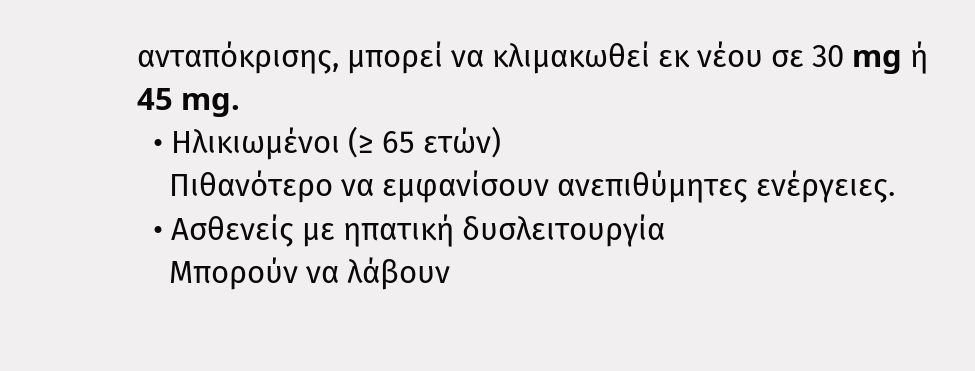ανταπόκρισης, μπορεί να κλιμακωθεί εκ νέου σε 30 mg ή 45 mg.
  • Ηλικιωμένοι (≥ 65 ετών)
    Πιθανότερο να εμφανίσουν ανεπιθύμητες ενέργειες.
  • Ασθενείς με ηπατική δυσλειτουργία
    Μπορούν να λάβουν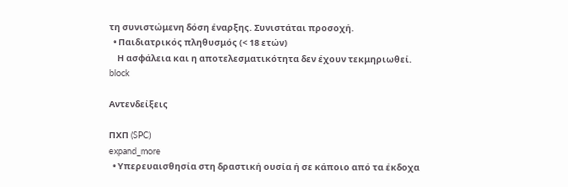τη συνιστώμενη δόση έναρξης. Συνιστάται προσοχή.
  • Παιδιατρικός πληθυσμός (< 18 ετών)
    Η ασφάλεια και η αποτελεσματικότητα δεν έχουν τεκμηριωθεί.
block

Αντενδείξεις

ΠΧΠ (SPC)
expand_more
  • Υπερευαισθησία στη δραστική ουσία ή σε κάποιο από τα έκδοχα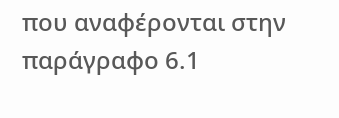που αναφέρονται στην παράγραφο 6.1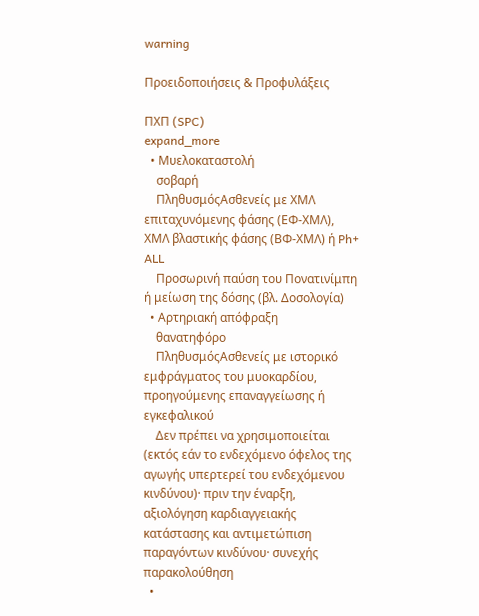warning

Προειδοποιήσεις & Προφυλάξεις

ΠΧΠ (SPC)
expand_more
  • Μυελοκαταστολή
    σοβαρή
    ΠληθυσμόςΑσθενείς με ΧΜΛ επιταχυνόμενης φάσης (ΕΦ-ΧΜΛ), ΧΜΛ βλαστικής φάσης (ΒΦ-ΧΜΛ) ή Ph+ ALL
    Προσωρινή παύση του Πονατινίμπη ή μείωση της δόσης (βλ. Δοσολογία)
  • Αρτηριακή απόφραξη
    θανατηφόρο
    ΠληθυσμόςΑσθενείς με ιστορικό εμφράγματος του μυοκαρδίου, προηγούμενης επαναγγείωσης ή εγκεφαλικού
    Δεν πρέπει να χρησιμοποιείται (εκτός εάν το ενδεχόμενο όφελος της αγωγής υπερτερεί του ενδεχόμενου κινδύνου)· πριν την έναρξη, αξιολόγηση καρδιαγγειακής κατάστασης και αντιμετώπιση παραγόντων κινδύνου· συνεχής παρακολούθηση
  •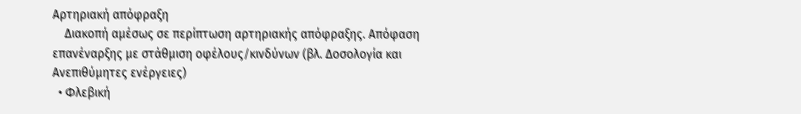Αρτηριακή απόφραξη
    Διακοπή αμέσως σε περίπτωση αρτηριακής απόφραξης. Απόφαση επανέναρξης με στάθμιση οφέλους/κινδύνων (βλ. Δοσολογία και Ανεπιθύμητες ενέργειες)
  • Φλεβική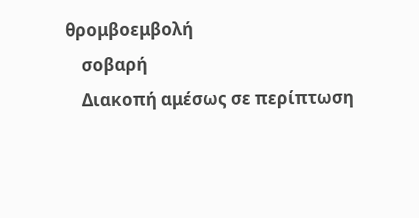θρομβοεμβολή
    σοβαρή
    Διακοπή αμέσως σε περίπτωση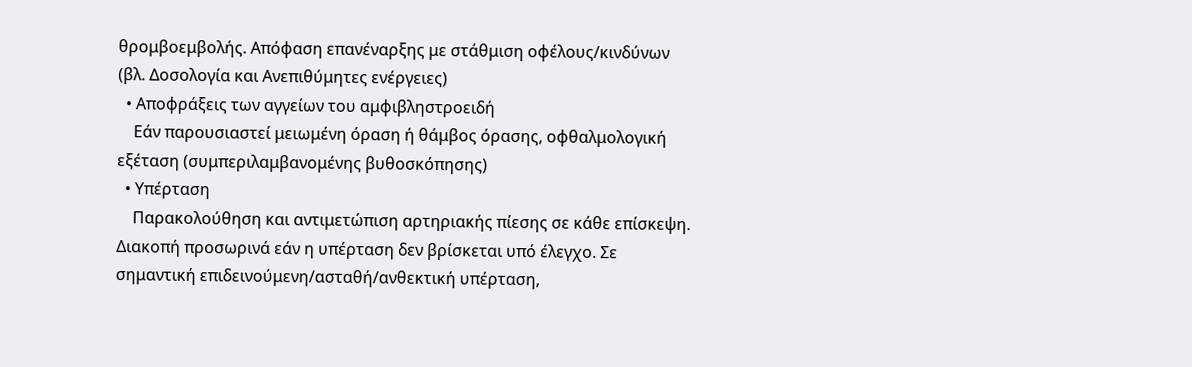θρομβοεμβολής. Απόφαση επανέναρξης με στάθμιση οφέλους/κινδύνων (βλ. Δοσολογία και Ανεπιθύμητες ενέργειες)
  • Αποφράξεις των αγγείων του αμφιβληστροειδή
    Εάν παρουσιαστεί μειωμένη όραση ή θάμβος όρασης, οφθαλμολογική εξέταση (συμπεριλαμβανομένης βυθοσκόπησης)
  • Υπέρταση
    Παρακολούθηση και αντιμετώπιση αρτηριακής πίεσης σε κάθε επίσκεψη. Διακοπή προσωρινά εάν η υπέρταση δεν βρίσκεται υπό έλεγχο. Σε σημαντική επιδεινούμενη/ασταθή/ανθεκτική υπέρταση,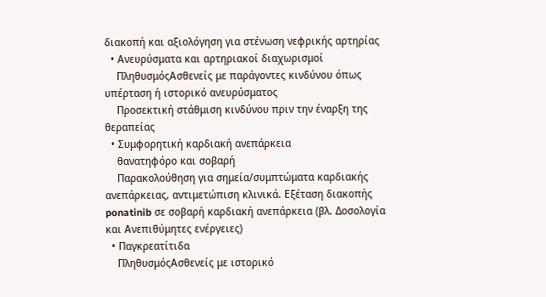διακοπή και αξιολόγηση για στένωση νεφρικής αρτηρίας
  • Ανευρύσματα και αρτηριακοί διαχωρισμοί
    ΠληθυσμόςΑσθενείς με παράγοντες κινδύνου όπως υπέρταση ή ιστορικό ανευρύσματος
    Προσεκτική στάθμιση κινδύνου πριν την έναρξη της θεραπείας
  • Συμφορητική καρδιακή ανεπάρκεια
    θανατηφόρο και σοβαρή
    Παρακολούθηση για σημεία/συμπτώματα καρδιακής ανεπάρκειας, αντιμετώπιση κλινικά. Εξέταση διακοπής ponatinib σε σοβαρή καρδιακή ανεπάρκεια (βλ. Δοσολογία και Ανεπιθύμητες ενέργειες)
  • Παγκρεατίτιδα
    ΠληθυσμόςΑσθενείς με ιστορικό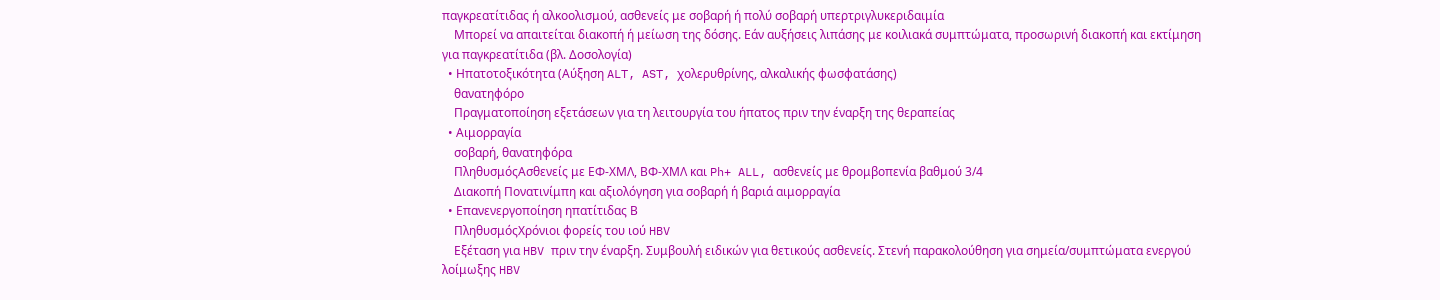παγκρεατίτιδας ή αλκοολισμού, ασθενείς με σοβαρή ή πολύ σοβαρή υπερτριγλυκεριδαιμία
    Μπορεί να απαιτείται διακοπή ή μείωση της δόσης. Εάν αυξήσεις λιπάσης με κοιλιακά συμπτώματα, προσωρινή διακοπή και εκτίμηση για παγκρεατίτιδα (βλ. Δοσολογία)
  • Ηπατοτοξικότητα (Αύξηση ALT, AST, χολερυθρίνης, αλκαλικής φωσφατάσης)
    θανατηφόρο
    Πραγματοποίηση εξετάσεων για τη λειτουργία του ήπατος πριν την έναρξη της θεραπείας
  • Αιμορραγία
    σοβαρή, θανατηφόρα
    ΠληθυσμόςΑσθενείς με ΕΦ-ΧΜΛ, ΒΦ-ΧΜΛ και Ph+ ALL, ασθενείς με θρομβοπενία βαθμού 3/4
    Διακοπή Πονατινίμπη και αξιολόγηση για σοβαρή ή βαριά αιμορραγία
  • Επανενεργοποίηση ηπατίτιδας Β
    ΠληθυσμόςΧρόνιοι φορείς του ιού HBV
    Εξέταση για HBV πριν την έναρξη. Συμβουλή ειδικών για θετικούς ασθενείς. Στενή παρακολούθηση για σημεία/συμπτώματα ενεργού λοίμωξης HBV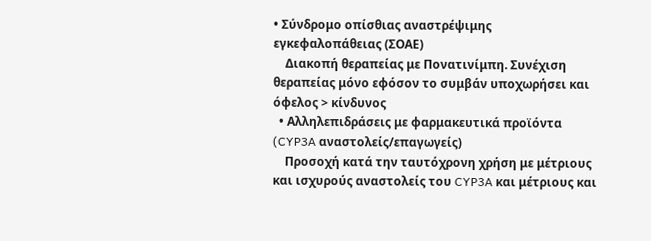• Σύνδρομο οπίσθιας αναστρέψιμης εγκεφαλοπάθειας (ΣΟΑΕ)
    Διακοπή θεραπείας με Πονατινίμπη. Συνέχιση θεραπείας μόνο εφόσον το συμβάν υποχωρήσει και όφελος > κίνδυνος
  • Αλληλεπιδράσεις με φαρμακευτικά προϊόντα (CYP3A αναστολείς/επαγωγείς)
    Προσοχή κατά την ταυτόχρονη χρήση με μέτριους και ισχυρούς αναστολείς του CYP3A και μέτριους και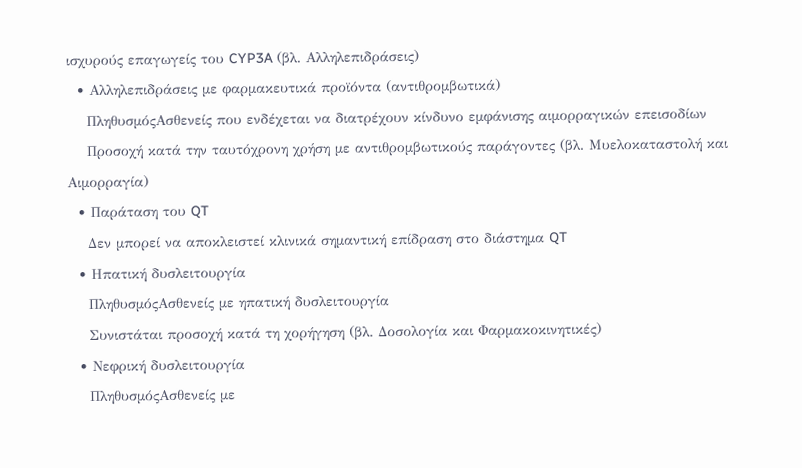ισχυρούς επαγωγείς του CYP3A (βλ. Αλληλεπιδράσεις)
  • Αλληλεπιδράσεις με φαρμακευτικά προϊόντα (αντιθρομβωτικά)
    ΠληθυσμόςΑσθενείς που ενδέχεται να διατρέχουν κίνδυνο εμφάνισης αιμορραγικών επεισοδίων
    Προσοχή κατά την ταυτόχρονη χρήση με αντιθρομβωτικούς παράγοντες (βλ. Μυελοκαταστολή και Αιμορραγία)
  • Παράταση του QT
    Δεν μπορεί να αποκλειστεί κλινικά σημαντική επίδραση στο διάστημα QT
  • Ηπατική δυσλειτουργία
    ΠληθυσμόςΑσθενείς με ηπατική δυσλειτουργία
    Συνιστάται προσοχή κατά τη χορήγηση (βλ. Δοσολογία και Φαρμακοκινητικές)
  • Νεφρική δυσλειτουργία
    ΠληθυσμόςΑσθενείς με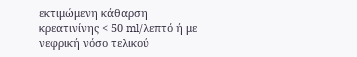εκτιμώμενη κάθαρση κρεατινίνης < 50 ml/λεπτό ή με νεφρική νόσο τελικού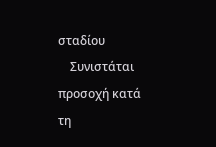σταδίου
    Συνιστάται προσοχή κατά τη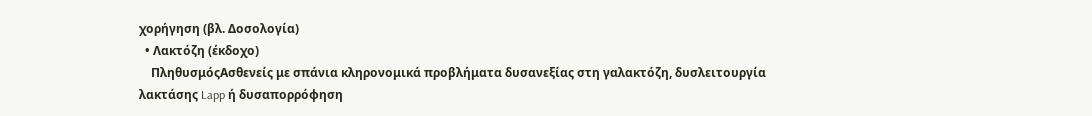χορήγηση (βλ. Δοσολογία)
  • Λακτόζη (έκδοχο)
    ΠληθυσμόςΑσθενείς με σπάνια κληρονομικά προβλήματα δυσανεξίας στη γαλακτόζη, δυσλειτουργία λακτάσης Lapp ή δυσαπορρόφηση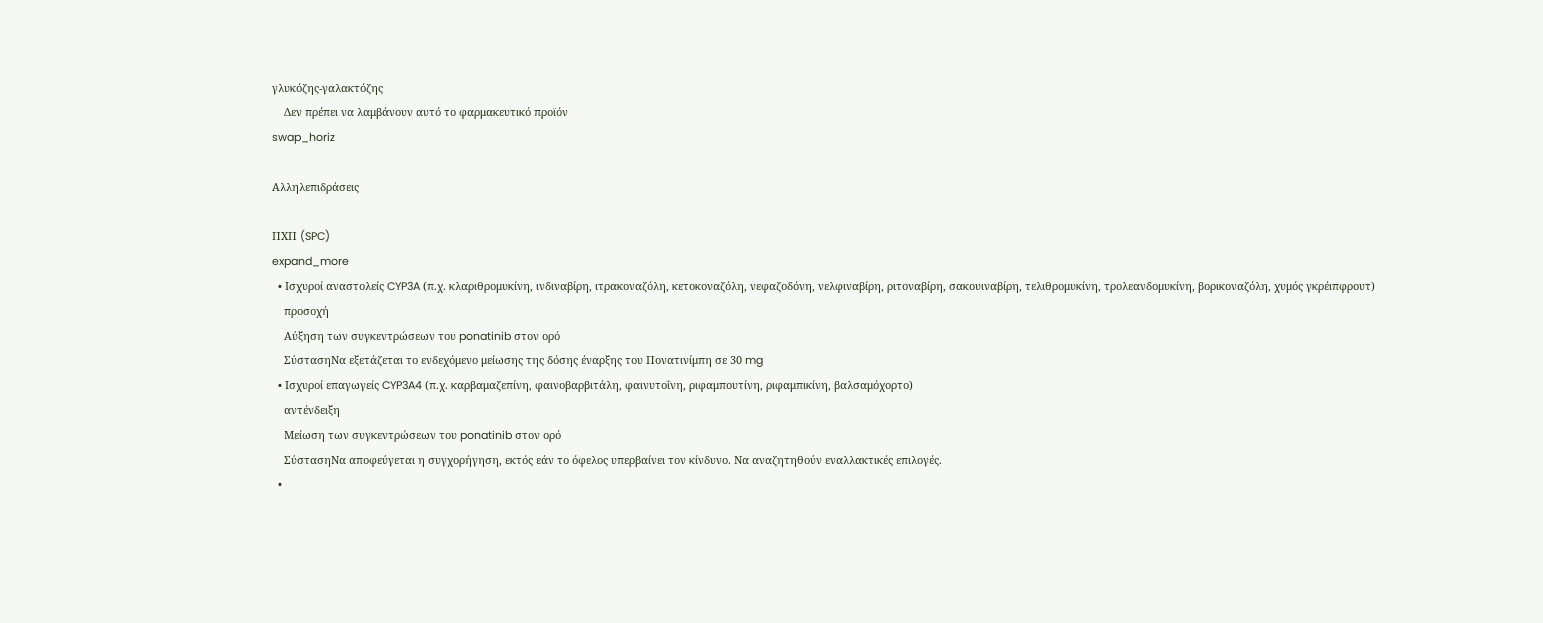γλυκόζης-γαλακτόζης
    Δεν πρέπει να λαμβάνουν αυτό το φαρμακευτικό προϊόν
swap_horiz

Αλληλεπιδράσεις

ΠΧΠ (SPC)
expand_more
  • Ισχυροί αναστολείς CYP3A (π.χ. κλαριθρομυκίνη, ινδιναβίρη, ιτρακοναζόλη, κετοκοναζόλη, νεφαζοδόνη, νελφιναβίρη, ριτοναβίρη, σακουιναβίρη, τελιθρομυκίνη, τρολεανδομυκίνη, βορικοναζόλη, χυμός γκρέιπφρουτ)
    προσοχή
    Αύξηση των συγκεντρώσεων του ponatinib στον ορό
    ΣύστασηΝα εξετάζεται το ενδεχόμενο μείωσης της δόσης έναρξης του Πονατινίμπη σε 30 mg
  • Ισχυροί επαγωγείς CYP3A4 (π.χ. καρβαμαζεπίνη, φαινοβαρβιτάλη, φαινυτοΐνη, ριφαμπουτίνη, ριφαμπικίνη, βαλσαμόχορτο)
    αντένδειξη
    Μείωση των συγκεντρώσεων του ponatinib στον ορό
    ΣύστασηΝα αποφεύγεται η συγχορήγηση, εκτός εάν το όφελος υπερβαίνει τον κίνδυνο. Να αναζητηθούν εναλλακτικές επιλογές.
  •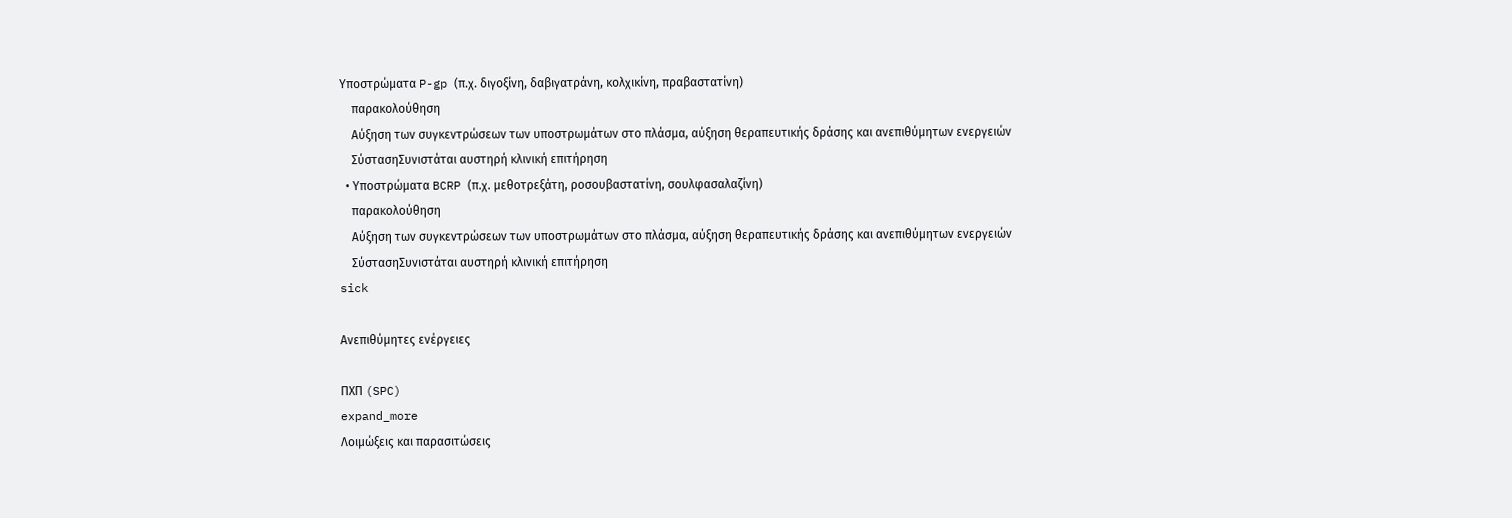Υποστρώματα P-gp (π.χ. διγοξίνη, δαβιγατράνη, κολχικίνη, πραβαστατίνη)
    παρακολούθηση
    Αύξηση των συγκεντρώσεων των υποστρωμάτων στο πλάσμα, αύξηση θεραπευτικής δράσης και ανεπιθύμητων ενεργειών
    ΣύστασηΣυνιστάται αυστηρή κλινική επιτήρηση
  • Υποστρώματα BCRP (π.χ. μεθοτρεξάτη, ροσουβαστατίνη, σουλφασαλαζίνη)
    παρακολούθηση
    Αύξηση των συγκεντρώσεων των υποστρωμάτων στο πλάσμα, αύξηση θεραπευτικής δράσης και ανεπιθύμητων ενεργειών
    ΣύστασηΣυνιστάται αυστηρή κλινική επιτήρηση
sick

Ανεπιθύμητες ενέργειες

ΠΧΠ (SPC)
expand_more
Λοιμώξεις και παρασιτώσεις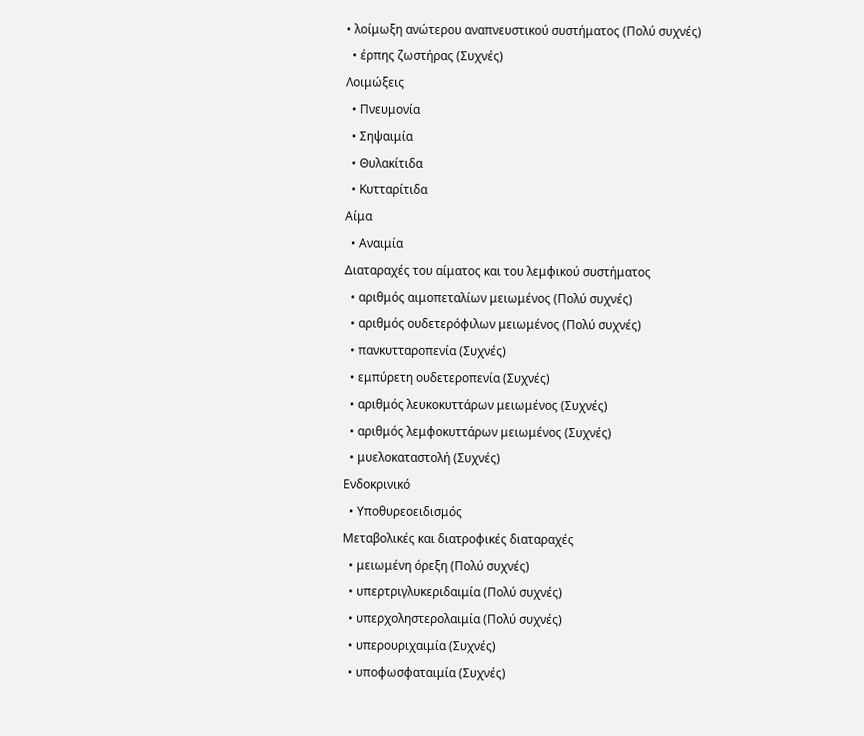• λοίμωξη ανώτερου αναπνευστικού συστήματος (Πολύ συχνές)
  • έρπης ζωστήρας (Συχνές)
Λοιμώξεις
  • Πνευμονία
  • Σηψαιμία
  • Θυλακίτιδα
  • Κυτταρίτιδα
Αίμα
  • Αναιμία
Διαταραχές του αίματος και του λεμφικού συστήματος
  • αριθμός αιμοπεταλίων μειωμένος (Πολύ συχνές)
  • αριθμός ουδετερόφιλων μειωμένος (Πολύ συχνές)
  • πανκυτταροπενία (Συχνές)
  • εμπύρετη ουδετεροπενία (Συχνές)
  • αριθμός λευκοκυττάρων μειωμένος (Συχνές)
  • αριθμός λεμφοκυττάρων μειωμένος (Συχνές)
  • μυελοκαταστολή (Συχνές)
Ενδοκρινικό
  • Υποθυρεοειδισμός
Μεταβολικές και διατροφικές διαταραχές
  • μειωμένη όρεξη (Πολύ συχνές)
  • υπερτριγλυκεριδαιμία (Πολύ συχνές)
  • υπερχοληστερολαιμία (Πολύ συχνές)
  • υπερουριχαιμία (Συχνές)
  • υποφωσφαταιμία (Συχνές)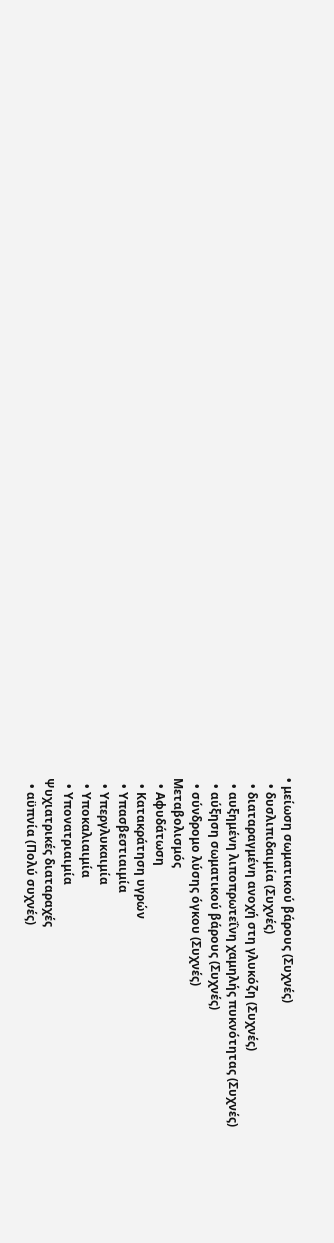• μείωση σωματικού βάρους (Συχνές)
  • δυσλιπιδαιμία (Συχνές)
  • διαταραγμένη ανοχή στη γλυκόζη (Συχνές)
  • αυξημένη λιποπρωτεΐνη χαμηλής πυκνότητας (Συχνές)
  • αύξηση σωματικού βάρους (Συχνές)
  • σύνδρομο λύσης όγκου (Συχνές)
Μεταβολισμός
  • Αφυδάτωση
  • Κατακράτηση υγρών
  • Υπασβεστιαιμία
  • Υπεργλυκαιμία
  • Υποκαλιαιμία
  • Υπονατριαιμία
Ψυχιατρικές διαταραχές
  • αϋπνία (Πολύ συχνές)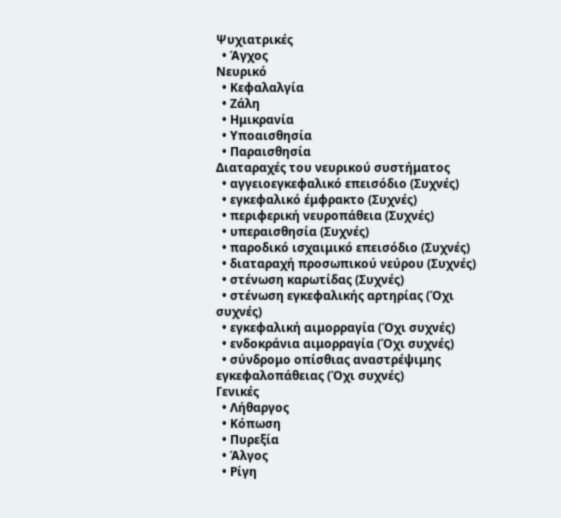Ψυχιατρικές
  • Άγχος
Νευρικό
  • Κεφαλαλγία
  • Ζάλη
  • Ημικρανία
  • Υποαισθησία
  • Παραισθησία
Διαταραχές του νευρικού συστήματος
  • αγγειοεγκεφαλικό επεισόδιο (Συχνές)
  • εγκεφαλικό έμφρακτο (Συχνές)
  • περιφερική νευροπάθεια (Συχνές)
  • υπεραισθησία (Συχνές)
  • παροδικό ισχαιμικό επεισόδιο (Συχνές)
  • διαταραχή προσωπικού νεύρου (Συχνές)
  • στένωση καρωτίδας (Συχνές)
  • στένωση εγκεφαλικής αρτηρίας (Όχι συχνές)
  • εγκεφαλική αιμορραγία (Όχι συχνές)
  • ενδοκράνια αιμορραγία (Όχι συχνές)
  • σύνδρομο οπίσθιας αναστρέψιμης εγκεφαλοπάθειας (Όχι συχνές)
Γενικές
  • Λήθαργος
  • Κόπωση
  • Πυρεξία
  • Άλγος
  • Ρίγη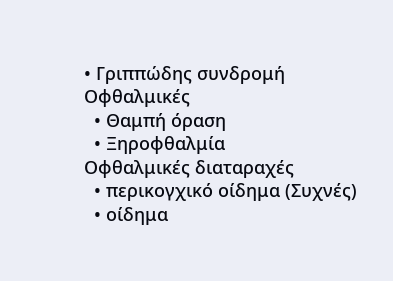• Γριππώδης συνδρομή
Οφθαλμικές
  • Θαμπή όραση
  • Ξηροφθαλμία
Οφθαλμικές διαταραχές
  • περικογχικό οίδημα (Συχνές)
  • οίδημα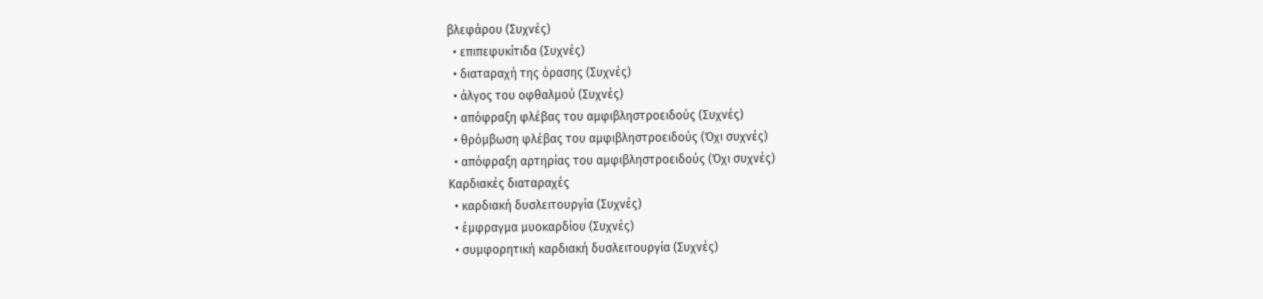βλεφάρου (Συχνές)
  • επιπεφυκίτιδα (Συχνές)
  • διαταραχή της όρασης (Συχνές)
  • άλγος του οφθαλμού (Συχνές)
  • απόφραξη φλέβας του αμφιβληστροειδούς (Συχνές)
  • θρόμβωση φλέβας του αμφιβληστροειδούς (Όχι συχνές)
  • απόφραξη αρτηρίας του αμφιβληστροειδούς (Όχι συχνές)
Καρδιακές διαταραχές
  • καρδιακή δυσλειτουργία (Συχνές)
  • έμφραγμα μυοκαρδίου (Συχνές)
  • συμφορητική καρδιακή δυσλειτουργία (Συχνές)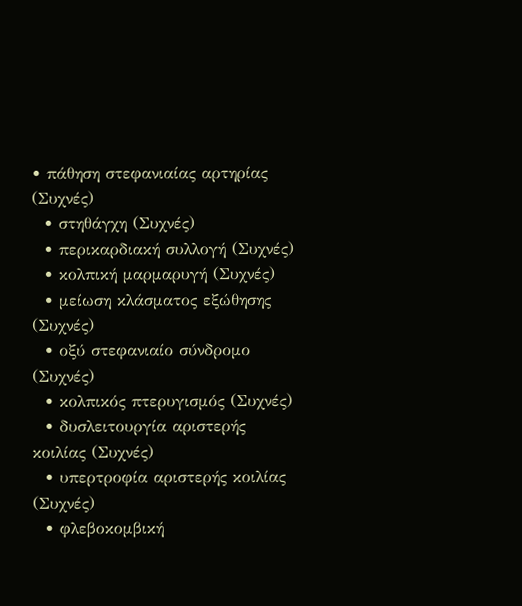• πάθηση στεφανιαίας αρτηρίας (Συχνές)
  • στηθάγχη (Συχνές)
  • περικαρδιακή συλλογή (Συχνές)
  • κολπική μαρμαρυγή (Συχνές)
  • μείωση κλάσματος εξώθησης (Συχνές)
  • οξύ στεφανιαίο σύνδρομο (Συχνές)
  • κολπικός πτερυγισμός (Συχνές)
  • δυσλειτουργία αριστερής κοιλίας (Συχνές)
  • υπερτροφία αριστερής κοιλίας (Συχνές)
  • φλεβοκομβική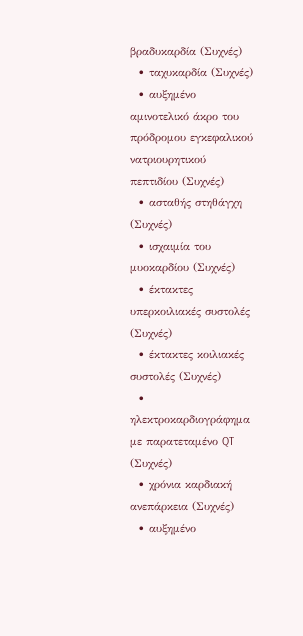βραδυκαρδία (Συχνές)
  • ταχυκαρδία (Συχνές)
  • αυξημένο αμινοτελικό άκρο του πρόδρομου εγκεφαλικού νατριουρητικού πεπτιδίου (Συχνές)
  • ασταθής στηθάγχη (Συχνές)
  • ισχαιμία του μυοκαρδίου (Συχνές)
  • έκτακτες υπερκοιλιακές συστολές (Συχνές)
  • έκτακτες κοιλιακές συστολές (Συχνές)
  • ηλεκτροκαρδιογράφημα με παρατεταμένο QT (Συχνές)
  • χρόνια καρδιακή ανεπάρκεια (Συχνές)
  • αυξημένο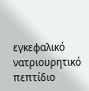εγκεφαλικό νατριουρητικό πεπτίδιο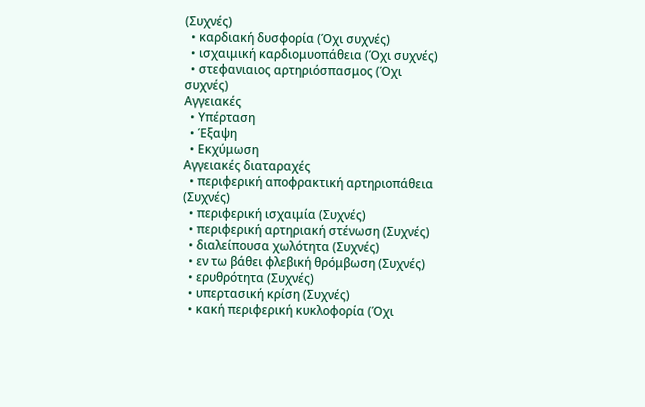(Συχνές)
  • καρδιακή δυσφορία (Όχι συχνές)
  • ισχαιμική καρδιομυοπάθεια (Όχι συχνές)
  • στεφανιαιος αρτηριόσπασμος (Όχι συχνές)
Αγγειακές
  • Υπέρταση
  • Έξαψη
  • Εκχύμωση
Αγγειακές διαταραχές
  • περιφερική αποφρακτική αρτηριοπάθεια (Συχνές)
  • περιφερική ισχαιμία (Συχνές)
  • περιφερική αρτηριακή στένωση (Συχνές)
  • διαλείπουσα χωλότητα (Συχνές)
  • εν τω βάθει φλεβική θρόμβωση (Συχνές)
  • ερυθρότητα (Συχνές)
  • υπερτασική κρίση (Συχνές)
  • κακή περιφερική κυκλοφορία (Όχι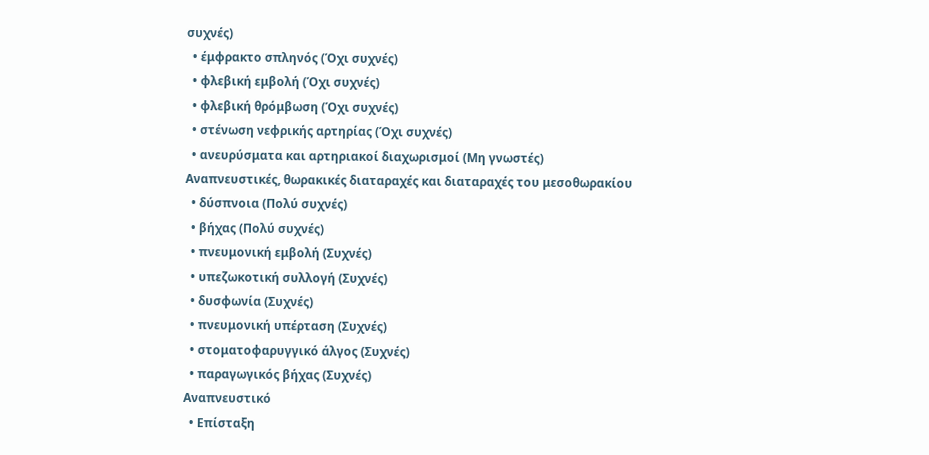συχνές)
  • έμφρακτο σπληνός (Όχι συχνές)
  • φλεβική εμβολή (Όχι συχνές)
  • φλεβική θρόμβωση (Όχι συχνές)
  • στένωση νεφρικής αρτηρίας (Όχι συχνές)
  • ανευρύσματα και αρτηριακοί διαχωρισμοί (Μη γνωστές)
Αναπνευστικές, θωρακικές διαταραχές και διαταραχές του μεσοθωρακίου
  • δύσπνοια (Πολύ συχνές)
  • βήχας (Πολύ συχνές)
  • πνευμονική εμβολή (Συχνές)
  • υπεζωκοτική συλλογή (Συχνές)
  • δυσφωνία (Συχνές)
  • πνευμονική υπέρταση (Συχνές)
  • στοματοφαρυγγικό άλγος (Συχνές)
  • παραγωγικός βήχας (Συχνές)
Αναπνευστικό
  • Επίσταξη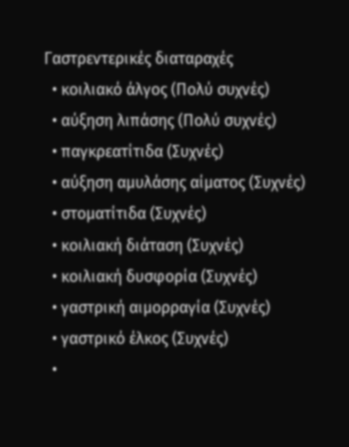Γαστρεντερικές διαταραχές
  • κοιλιακό άλγος (Πολύ συχνές)
  • αύξηση λιπάσης (Πολύ συχνές)
  • παγκρεατίτιδα (Συχνές)
  • αύξηση αμυλάσης αίματος (Συχνές)
  • στοματίτιδα (Συχνές)
  • κοιλιακή διάταση (Συχνές)
  • κοιλιακή δυσφορία (Συχνές)
  • γαστρική αιμορραγία (Συχνές)
  • γαστρικό έλκος (Συχνές)
  •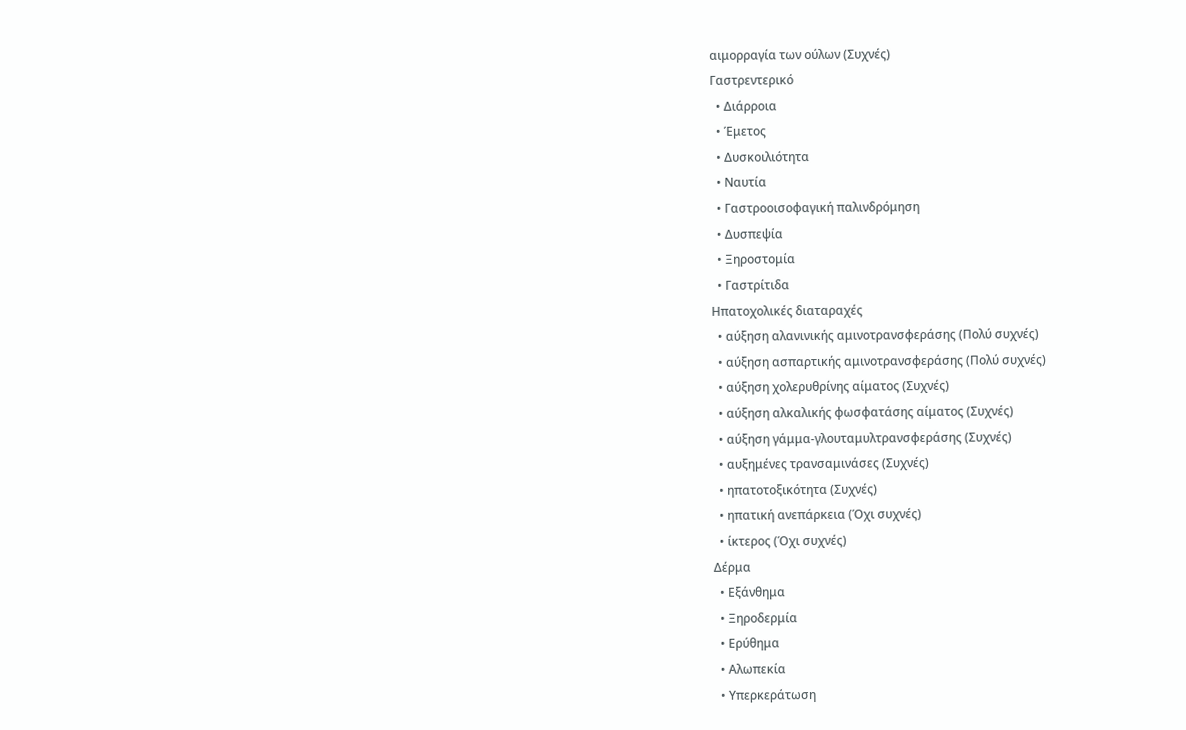αιμορραγία των ούλων (Συχνές)
Γαστρεντερικό
  • Διάρροια
  • Έμετος
  • Δυσκοιλιότητα
  • Ναυτία
  • Γαστροοισοφαγική παλινδρόμηση
  • Δυσπεψία
  • Ξηροστομία
  • Γαστρίτιδα
Ηπατοχολικές διαταραχές
  • αύξηση αλανινικής αμινοτρανσφεράσης (Πολύ συχνές)
  • αύξηση ασπαρτικής αμινοτρανσφεράσης (Πολύ συχνές)
  • αύξηση χολερυθρίνης αίματος (Συχνές)
  • αύξηση αλκαλικής φωσφατάσης αίματος (Συχνές)
  • αύξηση γάμμα-γλουταμυλτρανσφεράσης (Συχνές)
  • αυξημένες τρανσαμινάσες (Συχνές)
  • ηπατοτοξικότητα (Συχνές)
  • ηπατική ανεπάρκεια (Όχι συχνές)
  • ίκτερος (Όχι συχνές)
Δέρμα
  • Εξάνθημα
  • Ξηροδερμία
  • Ερύθημα
  • Αλωπεκία
  • Υπερκεράτωση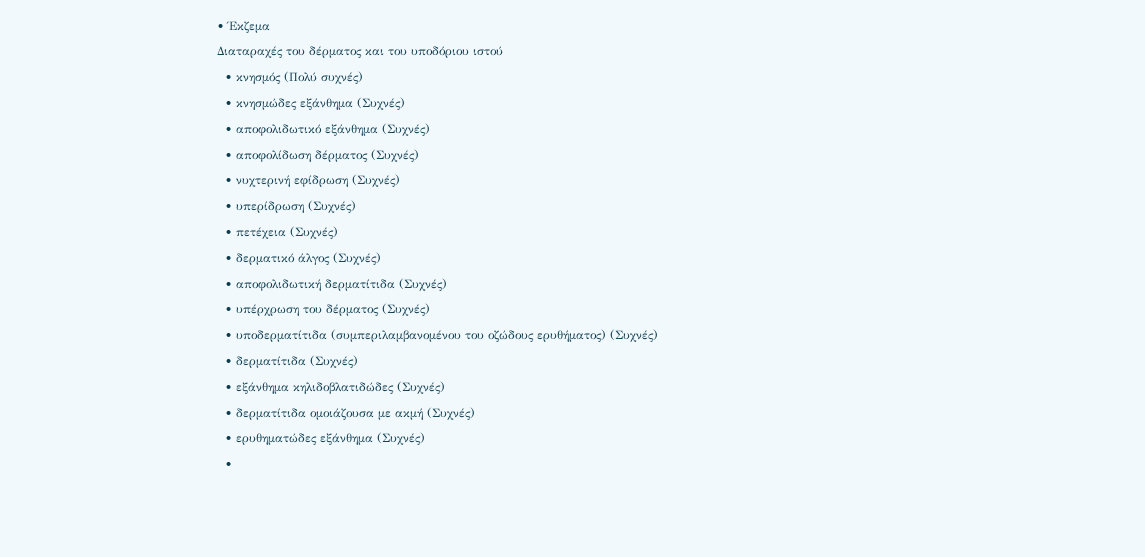• Έκζεμα
Διαταραχές του δέρματος και του υποδόριου ιστού
  • κνησμός (Πολύ συχνές)
  • κνησμώδες εξάνθημα (Συχνές)
  • αποφολιδωτικό εξάνθημα (Συχνές)
  • αποφολίδωση δέρματος (Συχνές)
  • νυχτερινή εφίδρωση (Συχνές)
  • υπερίδρωση (Συχνές)
  • πετέχεια (Συχνές)
  • δερματικό άλγος (Συχνές)
  • αποφολιδωτική δερματίτιδα (Συχνές)
  • υπέρχρωση του δέρματος (Συχνές)
  • υποδερματίτιδα (συμπεριλαμβανομένου του οζώδους ερυθήματος) (Συχνές)
  • δερματίτιδα (Συχνές)
  • εξάνθημα κηλιδοβλατιδώδες (Συχνές)
  • δερματίτιδα ομοιάζουσα με ακμή (Συχνές)
  • ερυθηματώδες εξάνθημα (Συχνές)
  •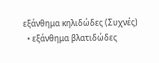εξάνθημα κηλιδώδες (Συχνές)
  • εξάνθημα βλατιδώδες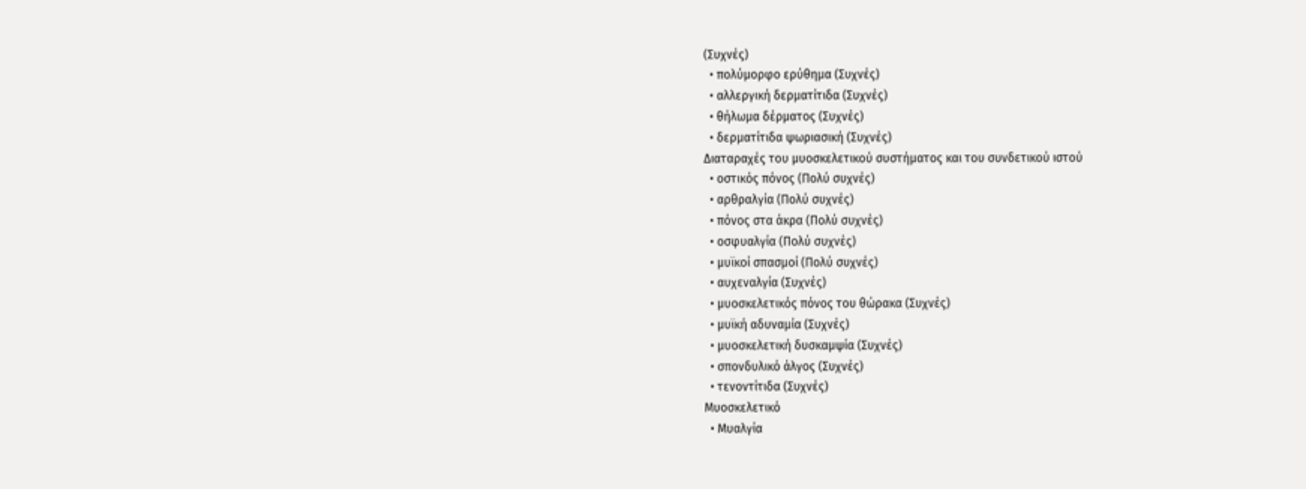(Συχνές)
  • πολύμορφο ερύθημα (Συχνές)
  • αλλεργική δερματίτιδα (Συχνές)
  • θήλωμα δέρματος (Συχνές)
  • δερματίτιδα ψωριασική (Συχνές)
Διαταραχές του μυοσκελετικού συστήματος και του συνδετικού ιστού
  • οστικός πόνος (Πολύ συχνές)
  • αρθραλγία (Πολύ συχνές)
  • πόνος στα άκρα (Πολύ συχνές)
  • οσφυαλγία (Πολύ συχνές)
  • μυϊκοί σπασμοί (Πολύ συχνές)
  • αυχεναλγία (Συχνές)
  • μυοσκελετικός πόνος του θώρακα (Συχνές)
  • μυϊκή αδυναμία (Συχνές)
  • μυοσκελετική δυσκαμψία (Συχνές)
  • σπονδυλικό άλγος (Συχνές)
  • τενοντίτιδα (Συχνές)
Μυοσκελετικό
  • Μυαλγία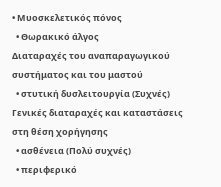• Μυοσκελετικός πόνος
  • Θωρακικό άλγος
Διαταραχές του αναπαραγωγικού συστήματος και του μαστού
  • στυτική δυσλειτουργία (Συχνές)
Γενικές διαταραχές και καταστάσεις στη θέση χορήγησης
  • ασθένεια (Πολύ συχνές)
  • περιφερικό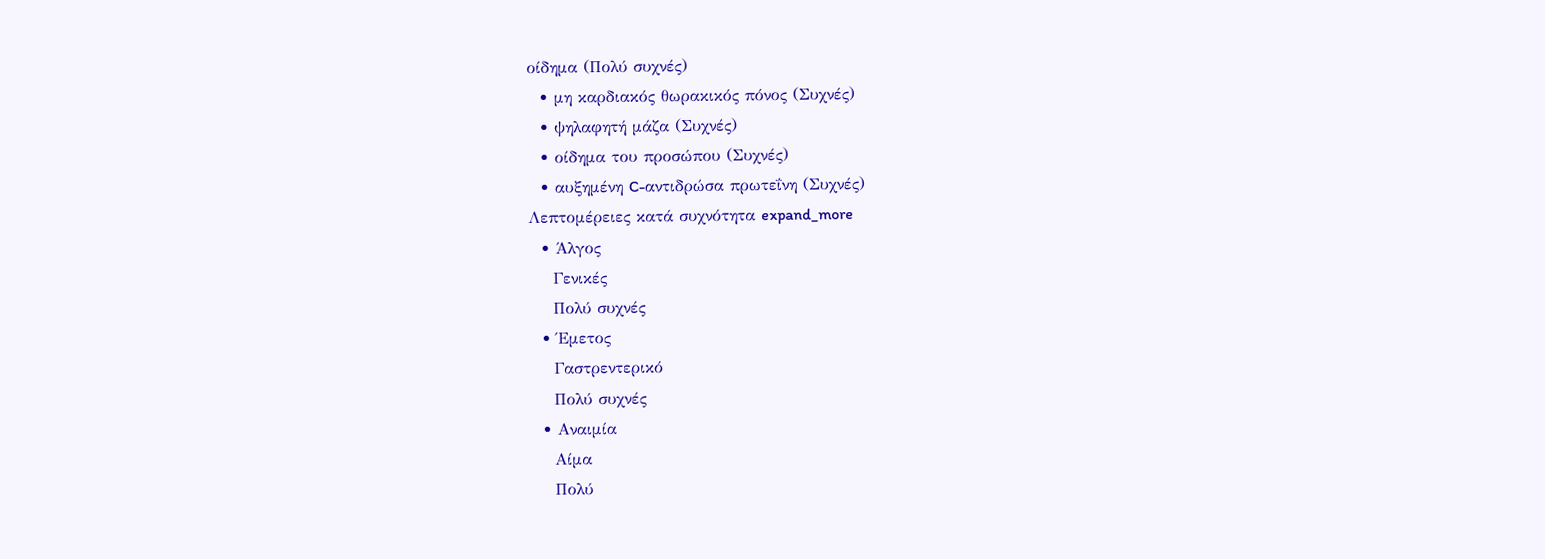οίδημα (Πολύ συχνές)
  • μη καρδιακός θωρακικός πόνος (Συχνές)
  • ψηλαφητή μάζα (Συχνές)
  • οίδημα του προσώπου (Συχνές)
  • αυξημένη C-αντιδρώσα πρωτεΐνη (Συχνές)
Λεπτομέρειες κατά συχνότητα expand_more
  • Άλγος
    Γενικές
    Πολύ συχνές
  • Έμετος
    Γαστρεντερικό
    Πολύ συχνές
  • Αναιμία
    Αίμα
    Πολύ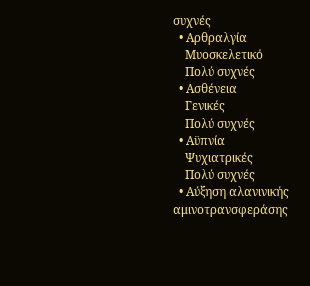συχνές
  • Αρθραλγία
    Μυοσκελετικό
    Πολύ συχνές
  • Ασθένεια
    Γενικές
    Πολύ συχνές
  • Αϋπνία
    Ψυχιατρικές
    Πολύ συχνές
  • Αύξηση αλανινικής αμινοτρανσφεράσης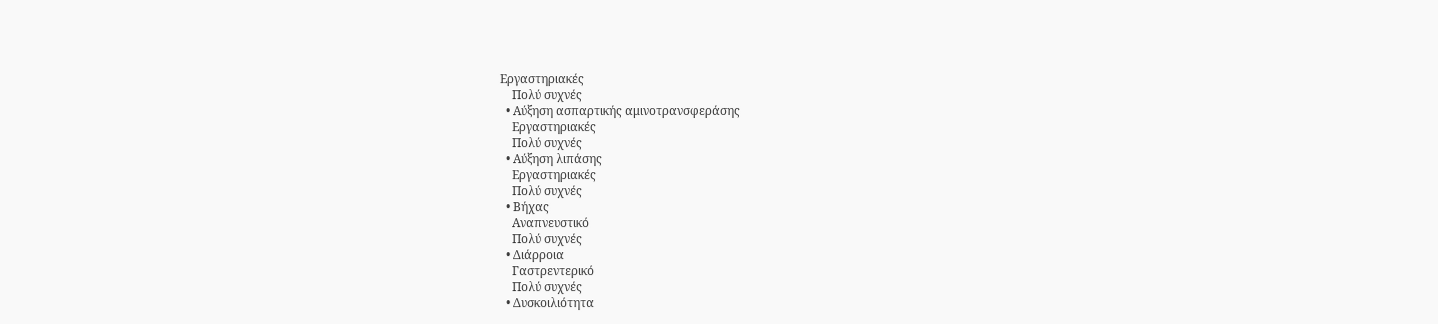Εργαστηριακές
    Πολύ συχνές
  • Αύξηση ασπαρτικής αμινοτρανσφεράσης
    Εργαστηριακές
    Πολύ συχνές
  • Αύξηση λιπάσης
    Εργαστηριακές
    Πολύ συχνές
  • Βήχας
    Αναπνευστικό
    Πολύ συχνές
  • Διάρροια
    Γαστρεντερικό
    Πολύ συχνές
  • Δυσκοιλιότητα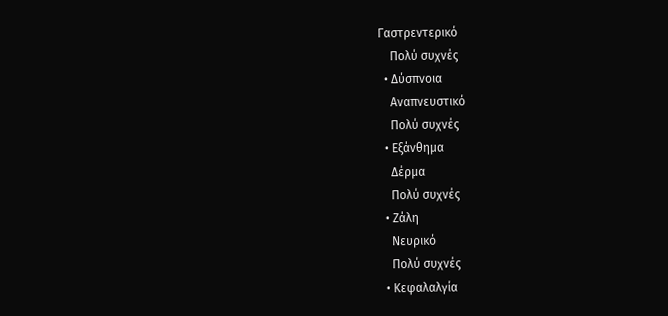Γαστρεντερικό
    Πολύ συχνές
  • Δύσπνοια
    Αναπνευστικό
    Πολύ συχνές
  • Εξάνθημα
    Δέρμα
    Πολύ συχνές
  • Ζάλη
    Νευρικό
    Πολύ συχνές
  • Κεφαλαλγία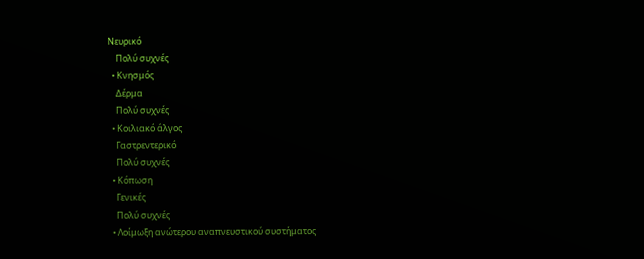Νευρικό
    Πολύ συχνές
  • Κνησμός
    Δέρμα
    Πολύ συχνές
  • Κοιλιακό άλγος
    Γαστρεντερικό
    Πολύ συχνές
  • Κόπωση
    Γενικές
    Πολύ συχνές
  • Λοίμωξη ανώτερου αναπνευστικού συστήματος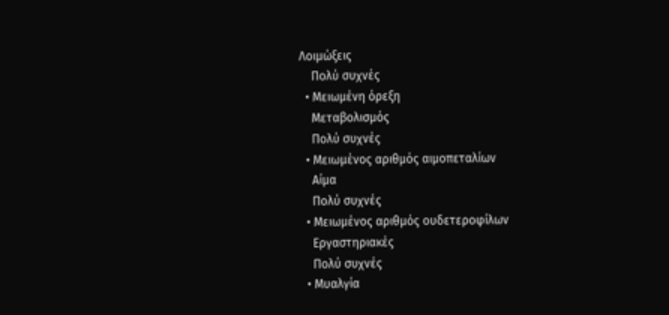Λοιμώξεις
    Πολύ συχνές
  • Μειωμένη όρεξη
    Μεταβολισμός
    Πολύ συχνές
  • Μειωμένος αριθμός αιμοπεταλίων
    Αίμα
    Πολύ συχνές
  • Μειωμένος αριθμός ουδετεροφίλων
    Εργαστηριακές
    Πολύ συχνές
  • Μυαλγία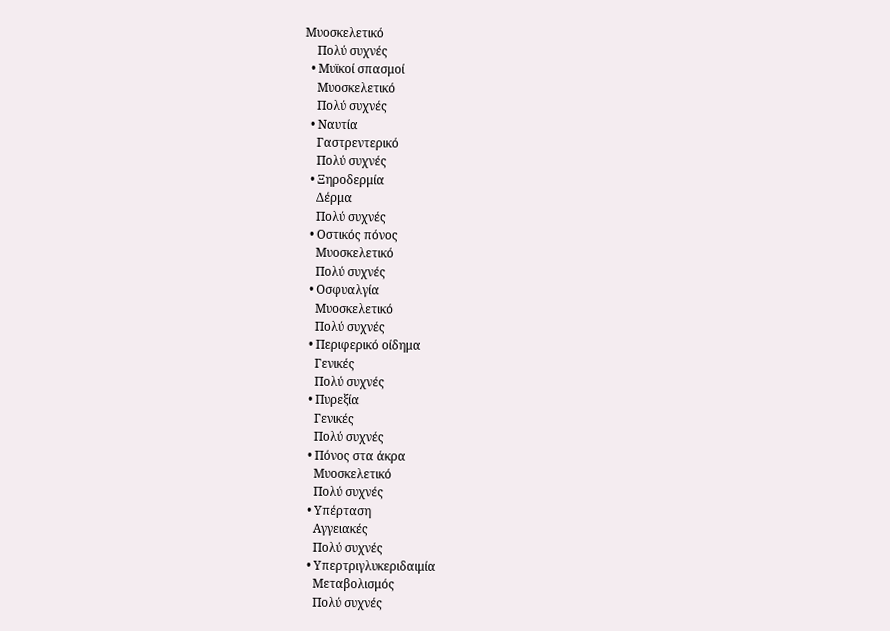Μυοσκελετικό
    Πολύ συχνές
  • Μυϊκοί σπασμοί
    Μυοσκελετικό
    Πολύ συχνές
  • Ναυτία
    Γαστρεντερικό
    Πολύ συχνές
  • Ξηροδερμία
    Δέρμα
    Πολύ συχνές
  • Οστικός πόνος
    Μυοσκελετικό
    Πολύ συχνές
  • Οσφυαλγία
    Μυοσκελετικό
    Πολύ συχνές
  • Περιφερικό οίδημα
    Γενικές
    Πολύ συχνές
  • Πυρεξία
    Γενικές
    Πολύ συχνές
  • Πόνος στα άκρα
    Μυοσκελετικό
    Πολύ συχνές
  • Υπέρταση
    Αγγειακές
    Πολύ συχνές
  • Υπερτριγλυκεριδαιμία
    Μεταβολισμός
    Πολύ συχνές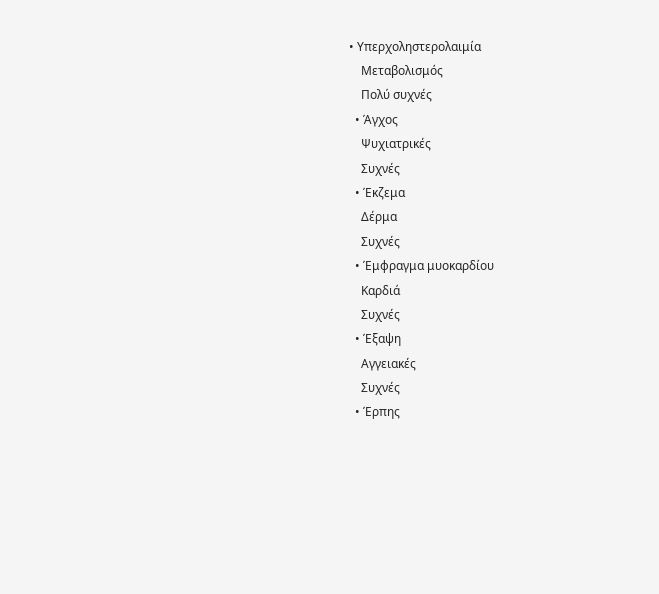• Υπερχοληστερολαιμία
    Μεταβολισμός
    Πολύ συχνές
  • Άγχος
    Ψυχιατρικές
    Συχνές
  • Έκζεμα
    Δέρμα
    Συχνές
  • Έμφραγμα μυοκαρδίου
    Καρδιά
    Συχνές
  • Έξαψη
    Αγγειακές
    Συχνές
  • Έρπης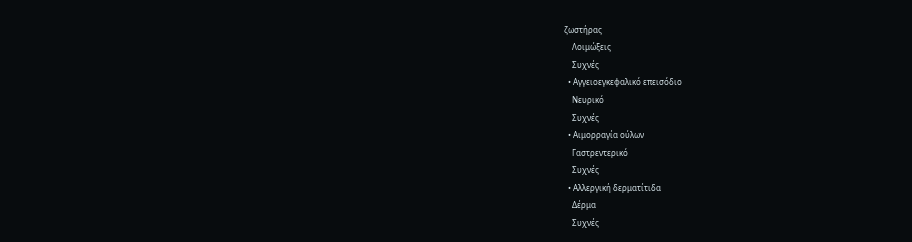ζωστήρας
    Λοιμώξεις
    Συχνές
  • Αγγειοεγκεφαλικό επεισόδιο
    Νευρικό
    Συχνές
  • Αιμορραγία ούλων
    Γαστρεντερικό
    Συχνές
  • Αλλεργική δερματίτιδα
    Δέρμα
    Συχνές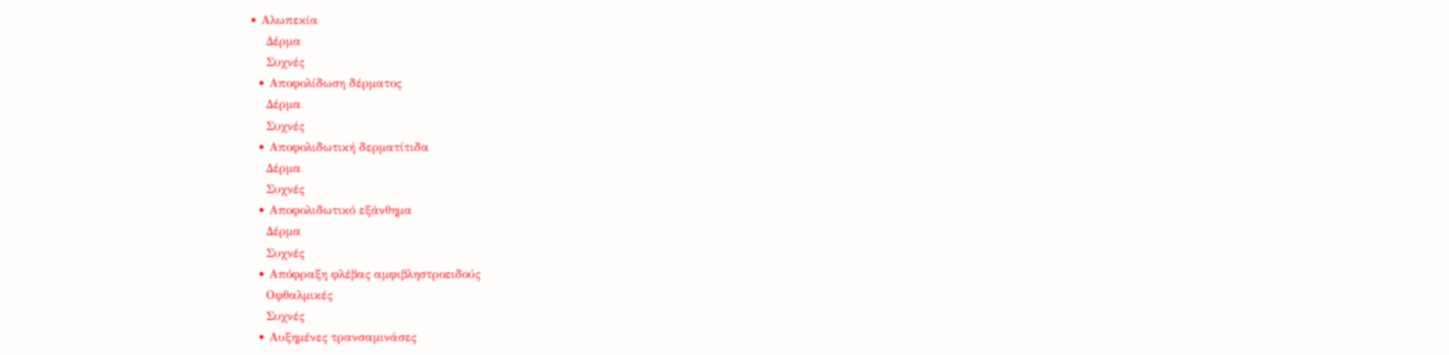• Αλωπεκία
    Δέρμα
    Συχνές
  • Αποφολίδωση δέρματος
    Δέρμα
    Συχνές
  • Αποφολιδωτική δερματίτιδα
    Δέρμα
    Συχνές
  • Αποφολιδωτικό εξάνθημα
    Δέρμα
    Συχνές
  • Απόφραξη φλέβας αμφιβληστροειδούς
    Οφθαλμικές
    Συχνές
  • Αυξημένες τρανσαμινάσες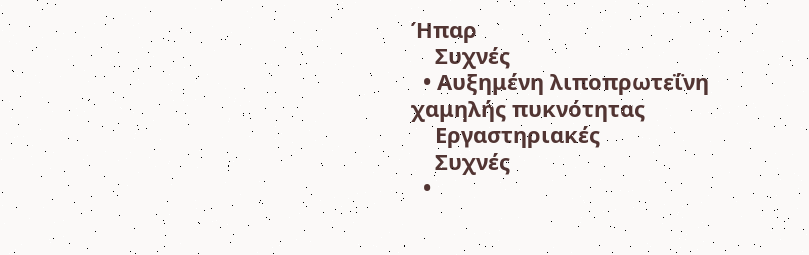Ήπαρ
    Συχνές
  • Αυξημένη λιποπρωτεΐνη χαμηλής πυκνότητας
    Εργαστηριακές
    Συχνές
  •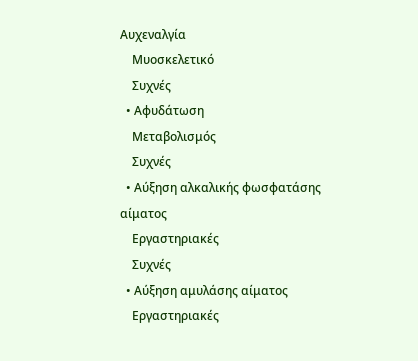Αυχεναλγία
    Μυοσκελετικό
    Συχνές
  • Αφυδάτωση
    Μεταβολισμός
    Συχνές
  • Αύξηση αλκαλικής φωσφατάσης αίματος
    Εργαστηριακές
    Συχνές
  • Αύξηση αμυλάσης αίματος
    Εργαστηριακές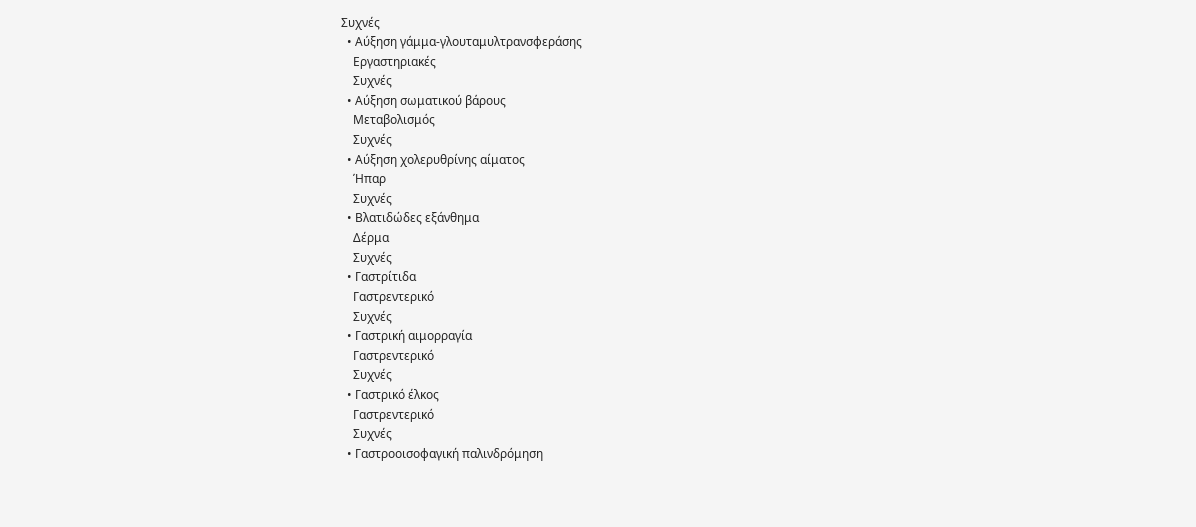Συχνές
  • Αύξηση γάμμα-γλουταμυλτρανσφεράσης
    Εργαστηριακές
    Συχνές
  • Αύξηση σωματικού βάρους
    Μεταβολισμός
    Συχνές
  • Αύξηση χολερυθρίνης αίματος
    Ήπαρ
    Συχνές
  • Βλατιδώδες εξάνθημα
    Δέρμα
    Συχνές
  • Γαστρίτιδα
    Γαστρεντερικό
    Συχνές
  • Γαστρική αιμορραγία
    Γαστρεντερικό
    Συχνές
  • Γαστρικό έλκος
    Γαστρεντερικό
    Συχνές
  • Γαστροοισοφαγική παλινδρόμηση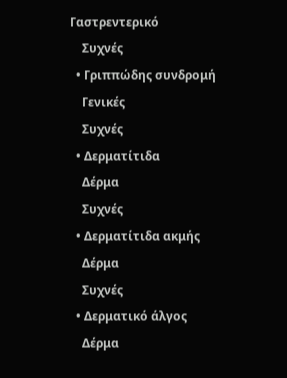Γαστρεντερικό
    Συχνές
  • Γριππώδης συνδρομή
    Γενικές
    Συχνές
  • Δερματίτιδα
    Δέρμα
    Συχνές
  • Δερματίτιδα ακμής
    Δέρμα
    Συχνές
  • Δερματικό άλγος
    Δέρμα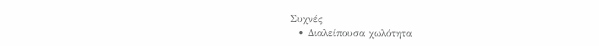Συχνές
  • Διαλείπουσα χωλότητα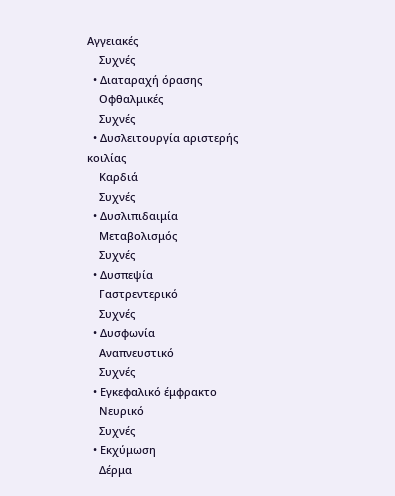Αγγειακές
    Συχνές
  • Διαταραχή όρασης
    Οφθαλμικές
    Συχνές
  • Δυσλειτουργία αριστερής κοιλίας
    Καρδιά
    Συχνές
  • Δυσλιπιδαιμία
    Μεταβολισμός
    Συχνές
  • Δυσπεψία
    Γαστρεντερικό
    Συχνές
  • Δυσφωνία
    Αναπνευστικό
    Συχνές
  • Εγκεφαλικό έμφρακτο
    Νευρικό
    Συχνές
  • Εκχύμωση
    Δέρμα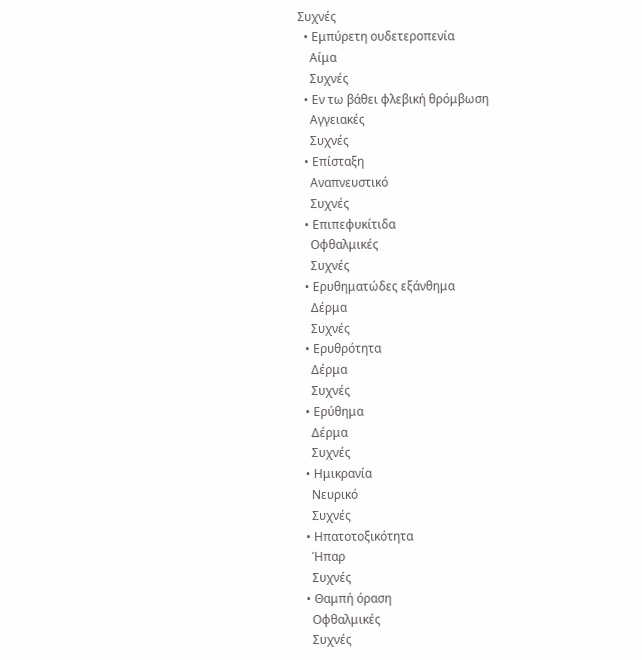Συχνές
  • Εμπύρετη ουδετεροπενία
    Αίμα
    Συχνές
  • Εν τω βάθει φλεβική θρόμβωση
    Αγγειακές
    Συχνές
  • Επίσταξη
    Αναπνευστικό
    Συχνές
  • Επιπεφυκίτιδα
    Οφθαλμικές
    Συχνές
  • Ερυθηματώδες εξάνθημα
    Δέρμα
    Συχνές
  • Ερυθρότητα
    Δέρμα
    Συχνές
  • Ερύθημα
    Δέρμα
    Συχνές
  • Ημικρανία
    Νευρικό
    Συχνές
  • Ηπατοτοξικότητα
    Ήπαρ
    Συχνές
  • Θαμπή όραση
    Οφθαλμικές
    Συχνές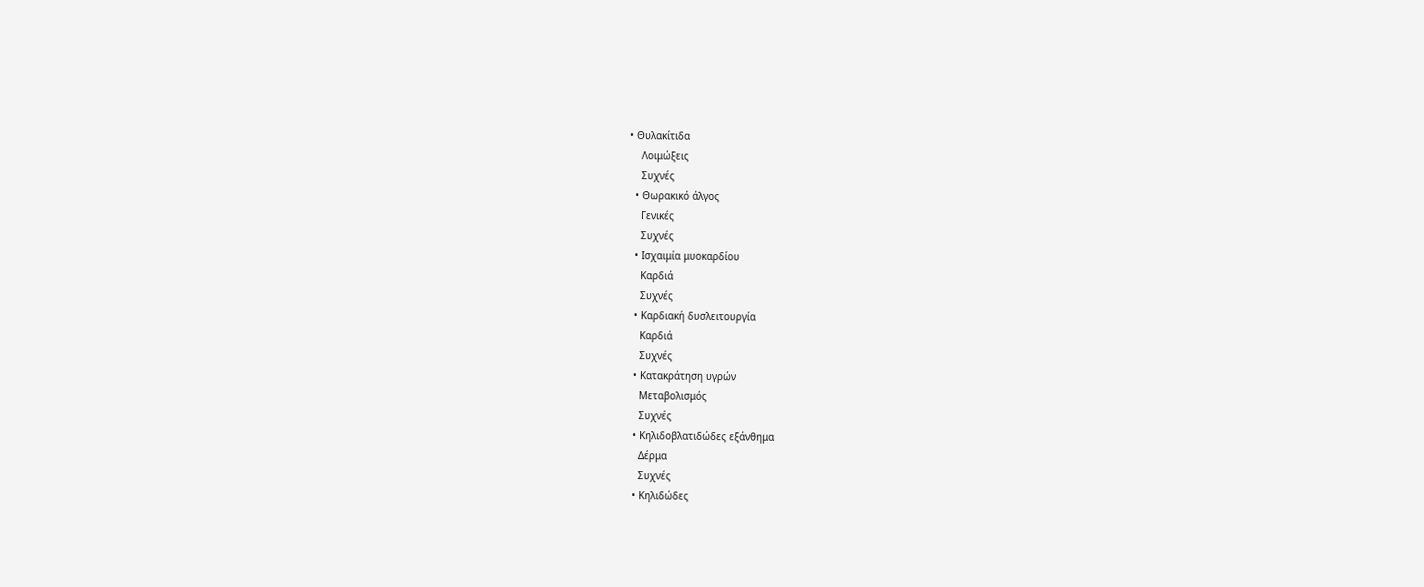• Θυλακίτιδα
    Λοιμώξεις
    Συχνές
  • Θωρακικό άλγος
    Γενικές
    Συχνές
  • Ισχαιμία μυοκαρδίου
    Καρδιά
    Συχνές
  • Καρδιακή δυσλειτουργία
    Καρδιά
    Συχνές
  • Κατακράτηση υγρών
    Μεταβολισμός
    Συχνές
  • Κηλιδοβλατιδώδες εξάνθημα
    Δέρμα
    Συχνές
  • Κηλιδώδες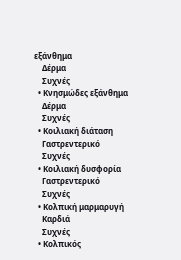εξάνθημα
    Δέρμα
    Συχνές
  • Κνησμώδες εξάνθημα
    Δέρμα
    Συχνές
  • Κοιλιακή διάταση
    Γαστρεντερικό
    Συχνές
  • Κοιλιακή δυσφορία
    Γαστρεντερικό
    Συχνές
  • Κολπική μαρμαρυγή
    Καρδιά
    Συχνές
  • Κολπικός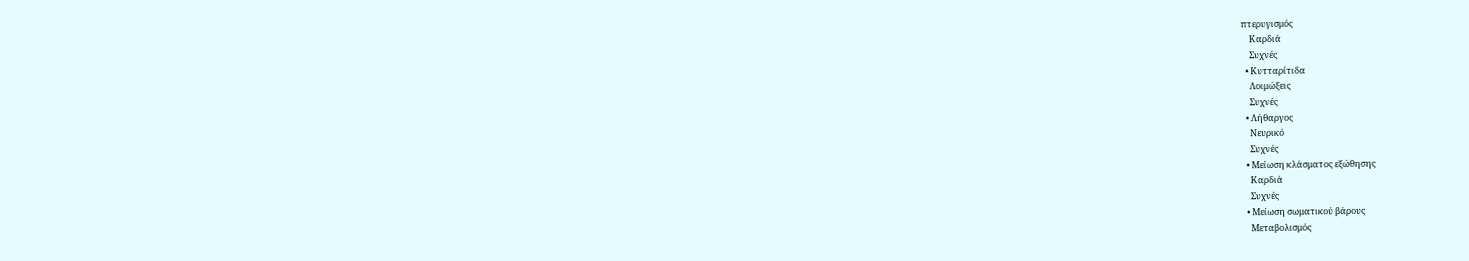πτερυγισμός
    Καρδιά
    Συχνές
  • Κυτταρίτιδα
    Λοιμώξεις
    Συχνές
  • Λήθαργος
    Νευρικό
    Συχνές
  • Μείωση κλάσματος εξώθησης
    Καρδιά
    Συχνές
  • Μείωση σωματικού βάρους
    Μεταβολισμός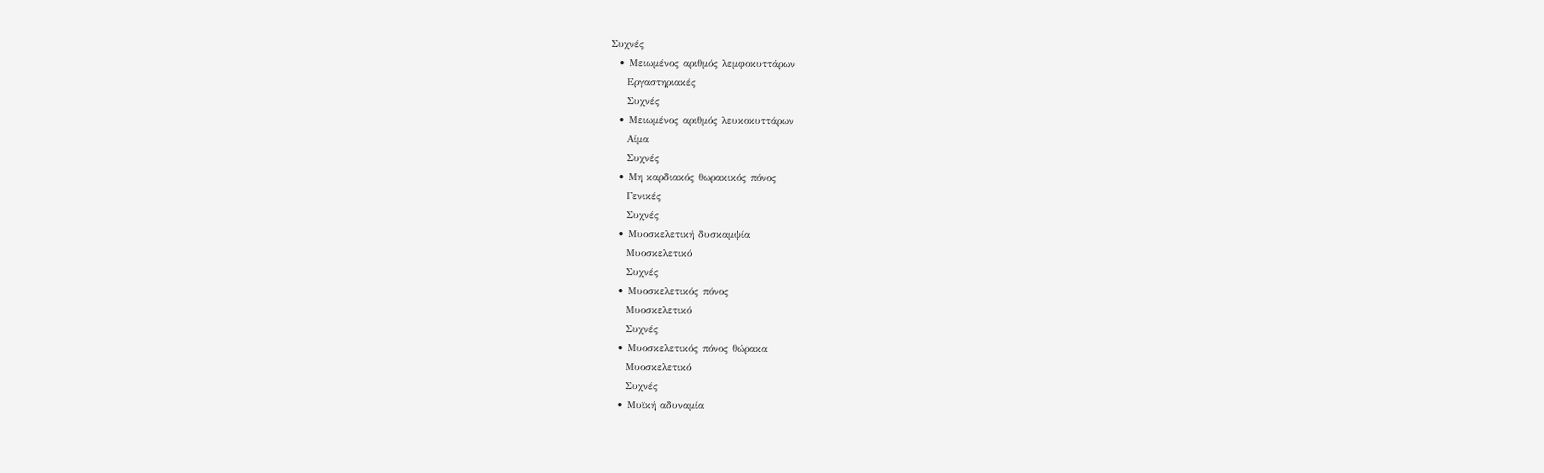Συχνές
  • Μειωμένος αριθμός λεμφοκυττάρων
    Εργαστηριακές
    Συχνές
  • Μειωμένος αριθμός λευκοκυττάρων
    Αίμα
    Συχνές
  • Μη καρδιακός θωρακικός πόνος
    Γενικές
    Συχνές
  • Μυοσκελετική δυσκαμψία
    Μυοσκελετικό
    Συχνές
  • Μυοσκελετικός πόνος
    Μυοσκελετικό
    Συχνές
  • Μυοσκελετικός πόνος θώρακα
    Μυοσκελετικό
    Συχνές
  • Μυϊκή αδυναμία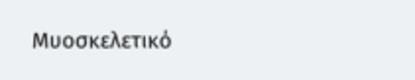Μυοσκελετικό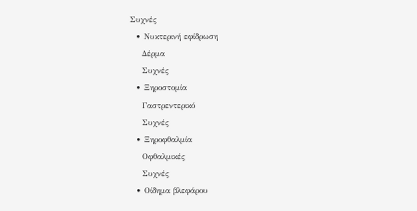Συχνές
  • Νυκτερινή εφίδρωση
    Δέρμα
    Συχνές
  • Ξηροστομία
    Γαστρεντερικό
    Συχνές
  • Ξηροφθαλμία
    Οφθαλμικές
    Συχνές
  • Οίδημα βλεφάρου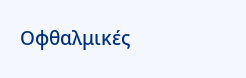Οφθαλμικές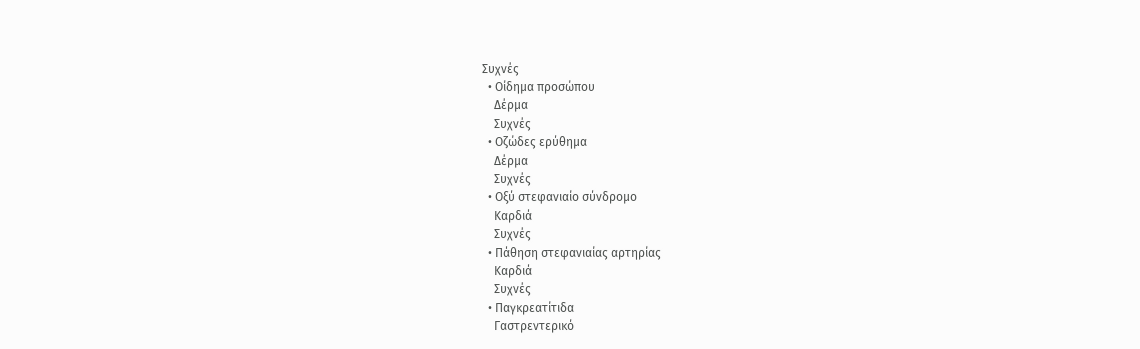Συχνές
  • Οίδημα προσώπου
    Δέρμα
    Συχνές
  • Οζώδες ερύθημα
    Δέρμα
    Συχνές
  • Οξύ στεφανιαίο σύνδρομο
    Καρδιά
    Συχνές
  • Πάθηση στεφανιαίας αρτηρίας
    Καρδιά
    Συχνές
  • Παγκρεατίτιδα
    Γαστρεντερικό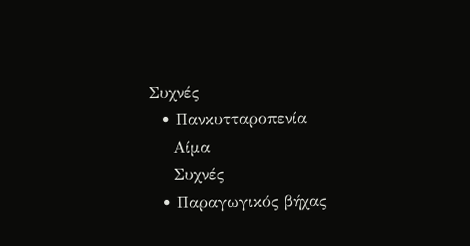Συχνές
  • Πανκυτταροπενία
    Αίμα
    Συχνές
  • Παραγωγικός βήχας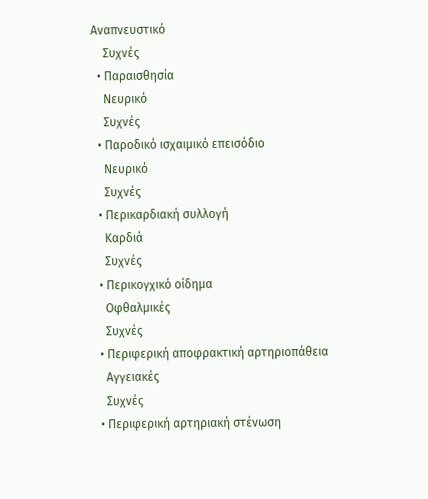Αναπνευστικό
    Συχνές
  • Παραισθησία
    Νευρικό
    Συχνές
  • Παροδικό ισχαιμικό επεισόδιο
    Νευρικό
    Συχνές
  • Περικαρδιακή συλλογή
    Καρδιά
    Συχνές
  • Περικογχικό οίδημα
    Οφθαλμικές
    Συχνές
  • Περιφερική αποφρακτική αρτηριοπάθεια
    Αγγειακές
    Συχνές
  • Περιφερική αρτηριακή στένωση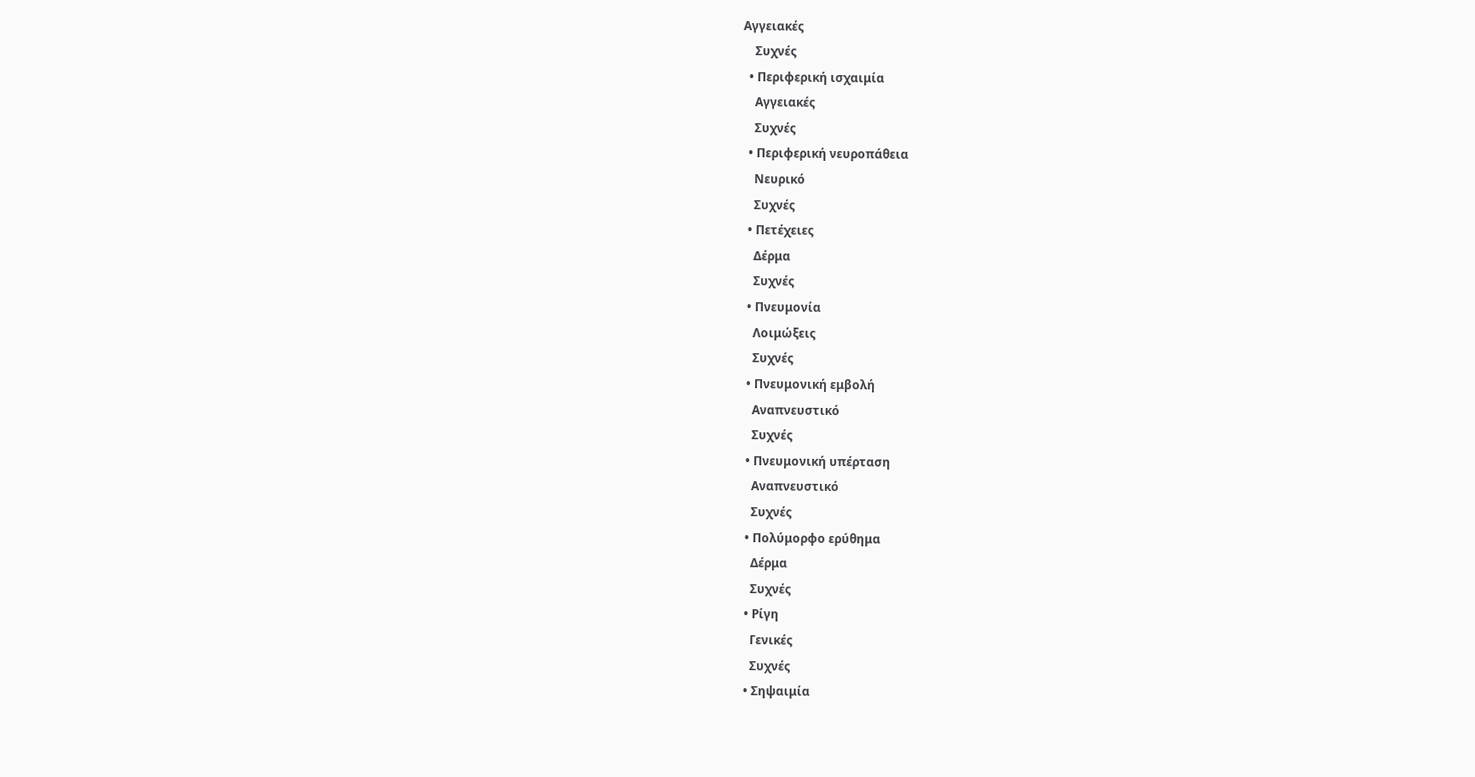Αγγειακές
    Συχνές
  • Περιφερική ισχαιμία
    Αγγειακές
    Συχνές
  • Περιφερική νευροπάθεια
    Νευρικό
    Συχνές
  • Πετέχειες
    Δέρμα
    Συχνές
  • Πνευμονία
    Λοιμώξεις
    Συχνές
  • Πνευμονική εμβολή
    Αναπνευστικό
    Συχνές
  • Πνευμονική υπέρταση
    Αναπνευστικό
    Συχνές
  • Πολύμορφο ερύθημα
    Δέρμα
    Συχνές
  • Ρίγη
    Γενικές
    Συχνές
  • Σηψαιμία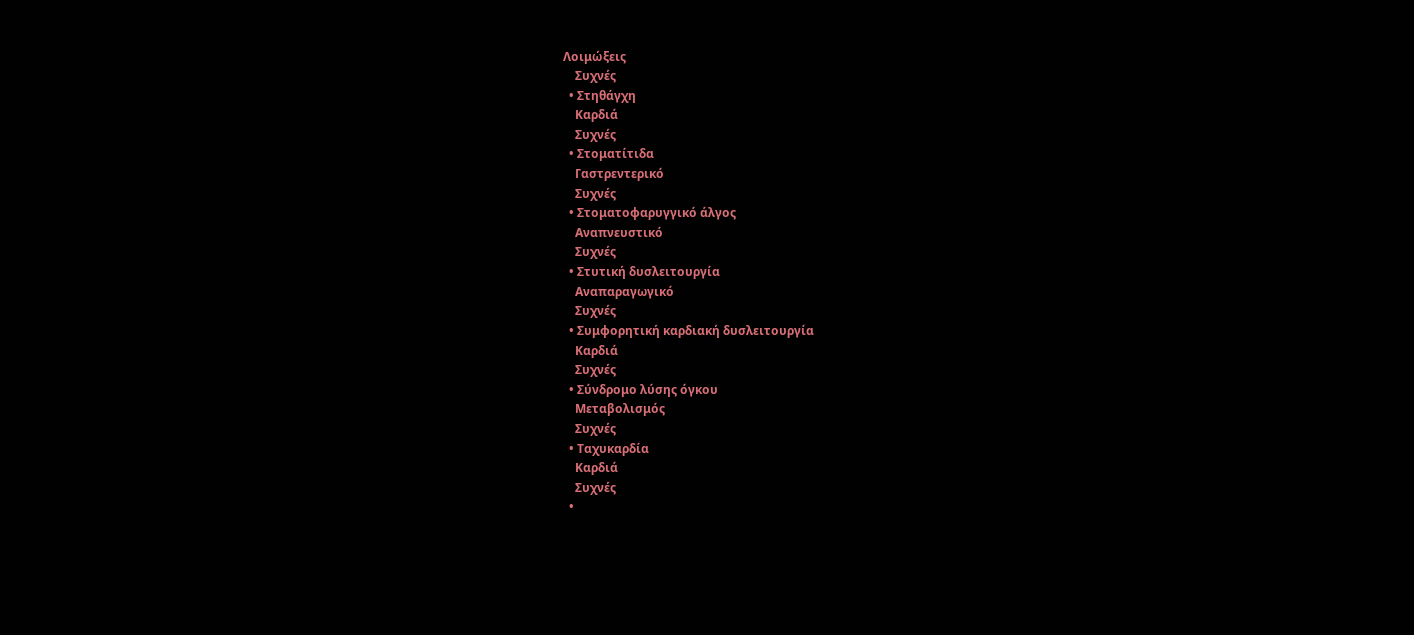Λοιμώξεις
    Συχνές
  • Στηθάγχη
    Καρδιά
    Συχνές
  • Στοματίτιδα
    Γαστρεντερικό
    Συχνές
  • Στοματοφαρυγγικό άλγος
    Αναπνευστικό
    Συχνές
  • Στυτική δυσλειτουργία
    Αναπαραγωγικό
    Συχνές
  • Συμφορητική καρδιακή δυσλειτουργία
    Καρδιά
    Συχνές
  • Σύνδρομο λύσης όγκου
    Μεταβολισμός
    Συχνές
  • Ταχυκαρδία
    Καρδιά
    Συχνές
  •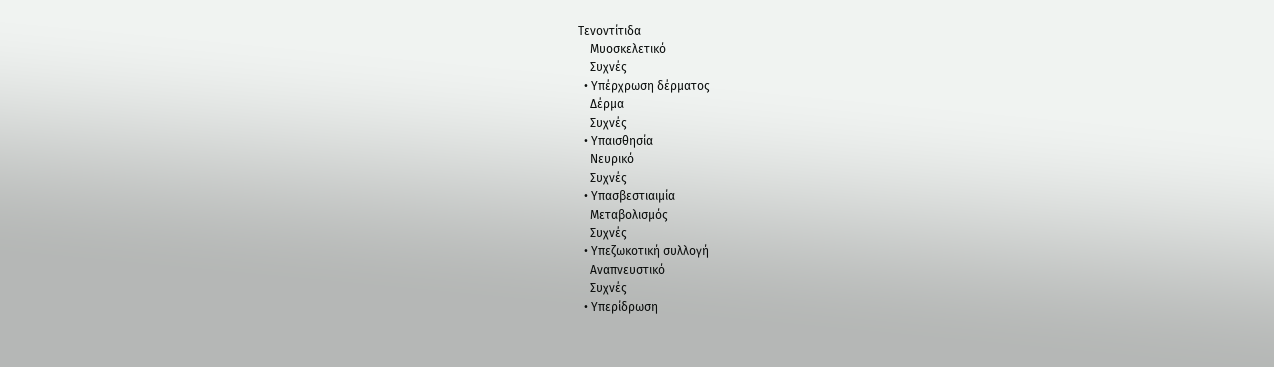Τενοντίτιδα
    Μυοσκελετικό
    Συχνές
  • Υπέρχρωση δέρματος
    Δέρμα
    Συχνές
  • Υπαισθησία
    Νευρικό
    Συχνές
  • Υπασβεστιαιμία
    Μεταβολισμός
    Συχνές
  • Υπεζωκοτική συλλογή
    Αναπνευστικό
    Συχνές
  • Υπερίδρωση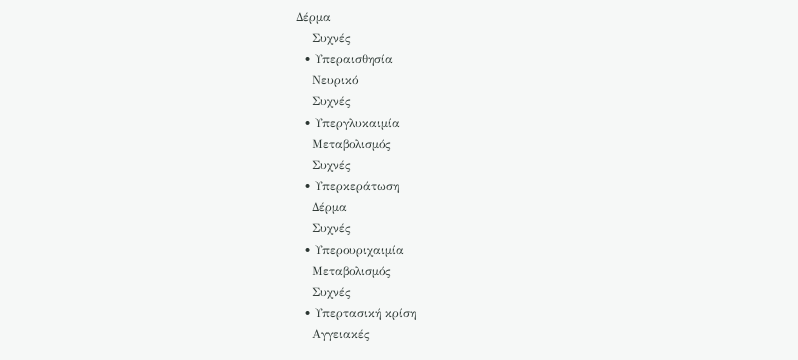Δέρμα
    Συχνές
  • Υπεραισθησία
    Νευρικό
    Συχνές
  • Υπεργλυκαιμία
    Μεταβολισμός
    Συχνές
  • Υπερκεράτωση
    Δέρμα
    Συχνές
  • Υπερουριχαιμία
    Μεταβολισμός
    Συχνές
  • Υπερτασική κρίση
    Αγγειακές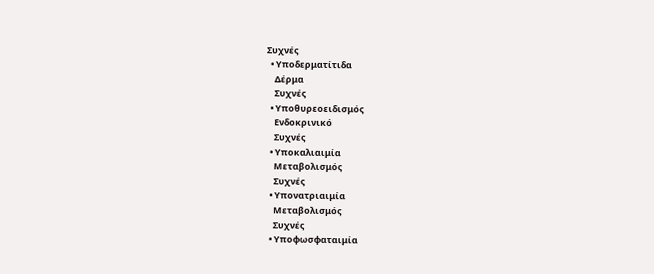Συχνές
  • Υποδερματίτιδα
    Δέρμα
    Συχνές
  • Υποθυρεοειδισμός
    Ενδοκρινικό
    Συχνές
  • Υποκαλιαιμία
    Μεταβολισμός
    Συχνές
  • Υπονατριαιμία
    Μεταβολισμός
    Συχνές
  • Υποφωσφαταιμία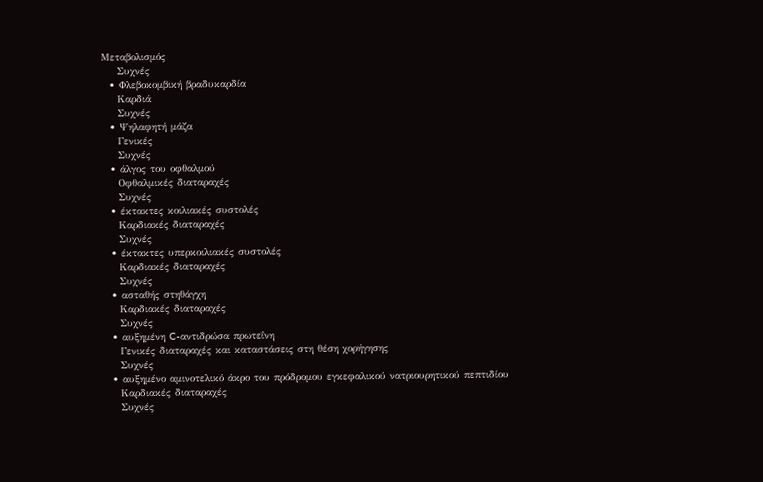Μεταβολισμός
    Συχνές
  • Φλεβοκομβική βραδυκαρδία
    Καρδιά
    Συχνές
  • Ψηλαφητή μάζα
    Γενικές
    Συχνές
  • άλγος του οφθαλμού
    Οφθαλμικές διαταραχές
    Συχνές
  • έκτακτες κοιλιακές συστολές
    Καρδιακές διαταραχές
    Συχνές
  • έκτακτες υπερκοιλιακές συστολές
    Καρδιακές διαταραχές
    Συχνές
  • ασταθής στηθάγχη
    Καρδιακές διαταραχές
    Συχνές
  • αυξημένη C-αντιδρώσα πρωτεΐνη
    Γενικές διαταραχές και καταστάσεις στη θέση χορήγησης
    Συχνές
  • αυξημένο αμινοτελικό άκρο του πρόδρομου εγκεφαλικού νατριουρητικού πεπτιδίου
    Καρδιακές διαταραχές
    Συχνές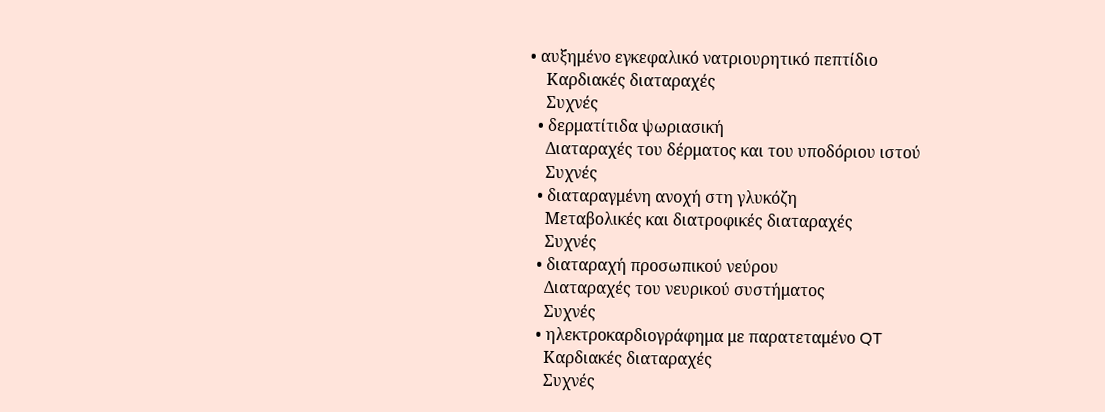• αυξημένο εγκεφαλικό νατριουρητικό πεπτίδιο
    Καρδιακές διαταραχές
    Συχνές
  • δερματίτιδα ψωριασική
    Διαταραχές του δέρματος και του υποδόριου ιστού
    Συχνές
  • διαταραγμένη ανοχή στη γλυκόζη
    Μεταβολικές και διατροφικές διαταραχές
    Συχνές
  • διαταραχή προσωπικού νεύρου
    Διαταραχές του νευρικού συστήματος
    Συχνές
  • ηλεκτροκαρδιογράφημα με παρατεταμένο QT
    Καρδιακές διαταραχές
    Συχνές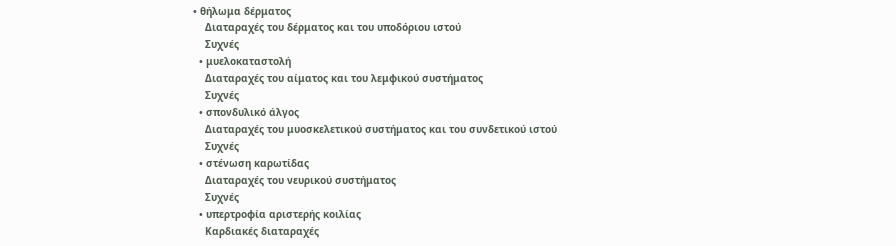• θήλωμα δέρματος
    Διαταραχές του δέρματος και του υποδόριου ιστού
    Συχνές
  • μυελοκαταστολή
    Διαταραχές του αίματος και του λεμφικού συστήματος
    Συχνές
  • σπονδυλικό άλγος
    Διαταραχές του μυοσκελετικού συστήματος και του συνδετικού ιστού
    Συχνές
  • στένωση καρωτίδας
    Διαταραχές του νευρικού συστήματος
    Συχνές
  • υπερτροφία αριστερής κοιλίας
    Καρδιακές διαταραχές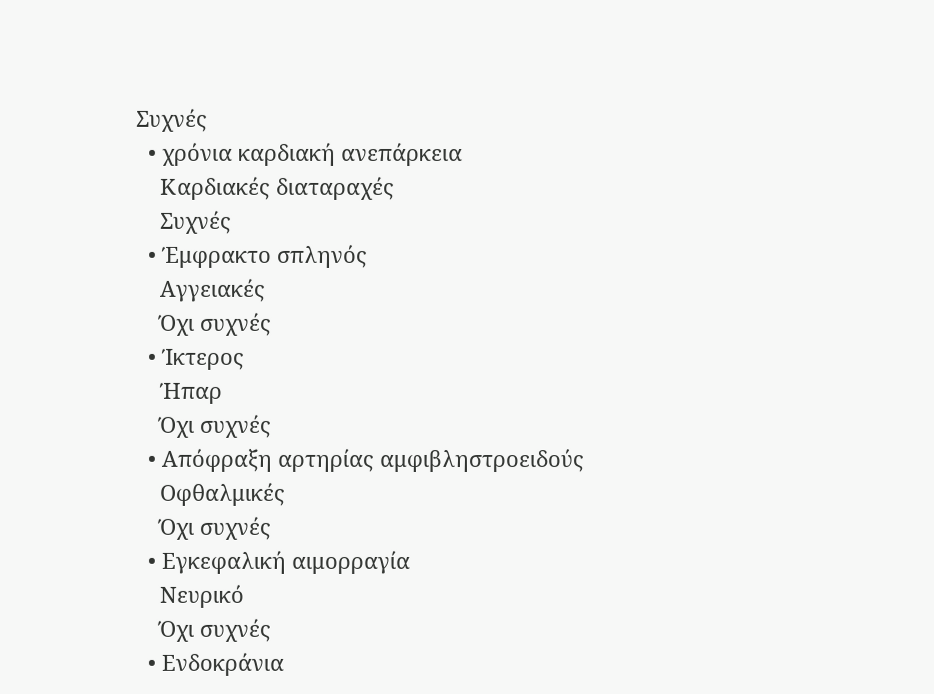Συχνές
  • χρόνια καρδιακή ανεπάρκεια
    Καρδιακές διαταραχές
    Συχνές
  • Έμφρακτο σπληνός
    Αγγειακές
    Όχι συχνές
  • Ίκτερος
    Ήπαρ
    Όχι συχνές
  • Απόφραξη αρτηρίας αμφιβληστροειδούς
    Οφθαλμικές
    Όχι συχνές
  • Εγκεφαλική αιμορραγία
    Νευρικό
    Όχι συχνές
  • Ενδοκράνια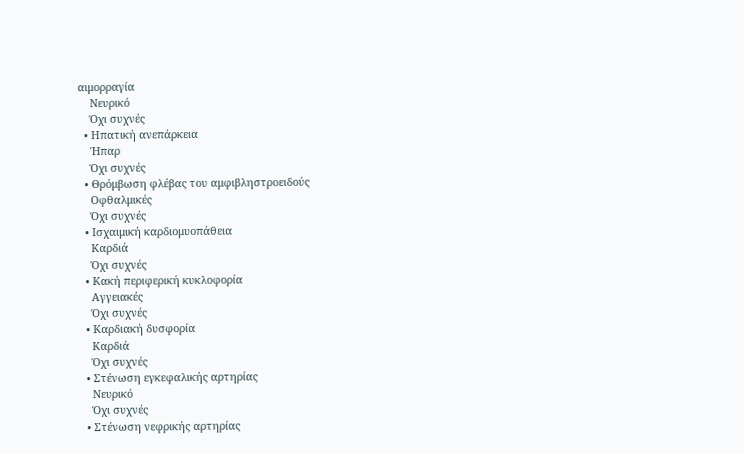αιμορραγία
    Νευρικό
    Όχι συχνές
  • Ηπατική ανεπάρκεια
    Ήπαρ
    Όχι συχνές
  • Θρόμβωση φλέβας του αμφιβληστροειδούς
    Οφθαλμικές
    Όχι συχνές
  • Ισχαιμική καρδιομυοπάθεια
    Καρδιά
    Όχι συχνές
  • Κακή περιφερική κυκλοφορία
    Αγγειακές
    Όχι συχνές
  • Καρδιακή δυσφορία
    Καρδιά
    Όχι συχνές
  • Στένωση εγκεφαλικής αρτηρίας
    Νευρικό
    Όχι συχνές
  • Στένωση νεφρικής αρτηρίας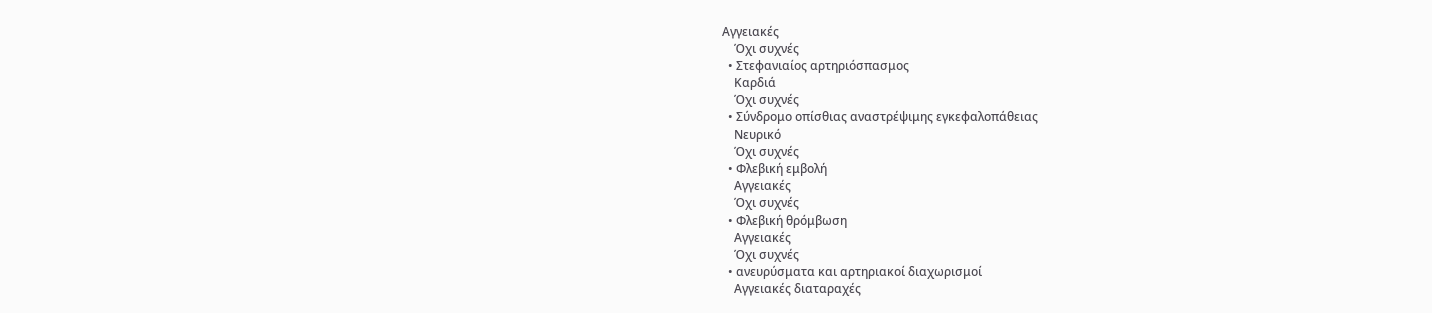Αγγειακές
    Όχι συχνές
  • Στεφανιαίος αρτηριόσπασμος
    Καρδιά
    Όχι συχνές
  • Σύνδρομο οπίσθιας αναστρέψιμης εγκεφαλοπάθειας
    Νευρικό
    Όχι συχνές
  • Φλεβική εμβολή
    Αγγειακές
    Όχι συχνές
  • Φλεβική θρόμβωση
    Αγγειακές
    Όχι συχνές
  • ανευρύσματα και αρτηριακοί διαχωρισμοί
    Αγγειακές διαταραχές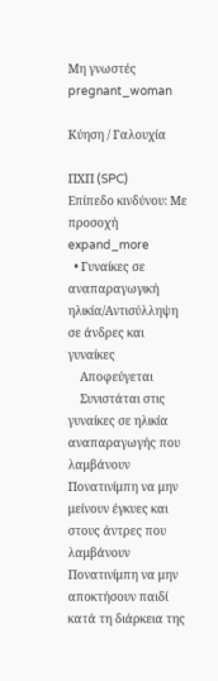Μη γνωστές
pregnant_woman

Κύηση / Γαλουχία

ΠΧΠ (SPC)
Επίπεδο κινδύνου: Με προσοχή expand_more
  • Γυναίκες σε αναπαραγωγική ηλικία/Αντισύλληψη σε άνδρες και γυναίκες
    Αποφεύγεται
    Συνιστάται στις γυναίκες σε ηλικία αναπαραγωγής που λαμβάνουν Πονατινίμπη να μην μείνουν έγκυες και στους άντρες που λαμβάνουν Πονατινίμπη να μην αποκτήσουν παιδί κατά τη διάρκεια της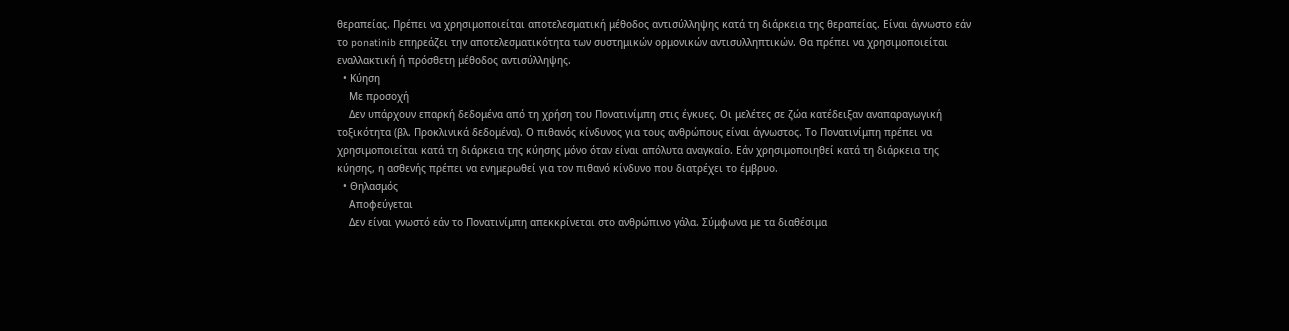θεραπείας. Πρέπει να χρησιμοποιείται αποτελεσματική μέθοδος αντισύλληψης κατά τη διάρκεια της θεραπείας. Είναι άγνωστο εάν το ponatinib επηρεάζει την αποτελεσματικότητα των συστημικών ορμονικών αντισυλληπτικών. Θα πρέπει να χρησιμοποιείται εναλλακτική ή πρόσθετη μέθοδος αντισύλληψης.
  • Κύηση
    Με προσοχή
    Δεν υπάρχουν επαρκή δεδομένα από τη χρήση του Πονατινίμπη στις έγκυες. Οι μελέτες σε ζώα κατέδειξαν αναπαραγωγική τοξικότητα (βλ. Προκλινικά δεδομένα). Ο πιθανός κίνδυνος για τους ανθρώπους είναι άγνωστος. Το Πονατινίμπη πρέπει να χρησιμοποιείται κατά τη διάρκεια της κύησης μόνο όταν είναι απόλυτα αναγκαίο. Εάν χρησιμοποιηθεί κατά τη διάρκεια της κύησης, η ασθενής πρέπει να ενημερωθεί για τον πιθανό κίνδυνο που διατρέχει το έμβρυο.
  • Θηλασμός
    Αποφεύγεται
    Δεν είναι γνωστό εάν το Πονατινίμπη απεκκρίνεται στο ανθρώπινο γάλα. Σύμφωνα με τα διαθέσιμα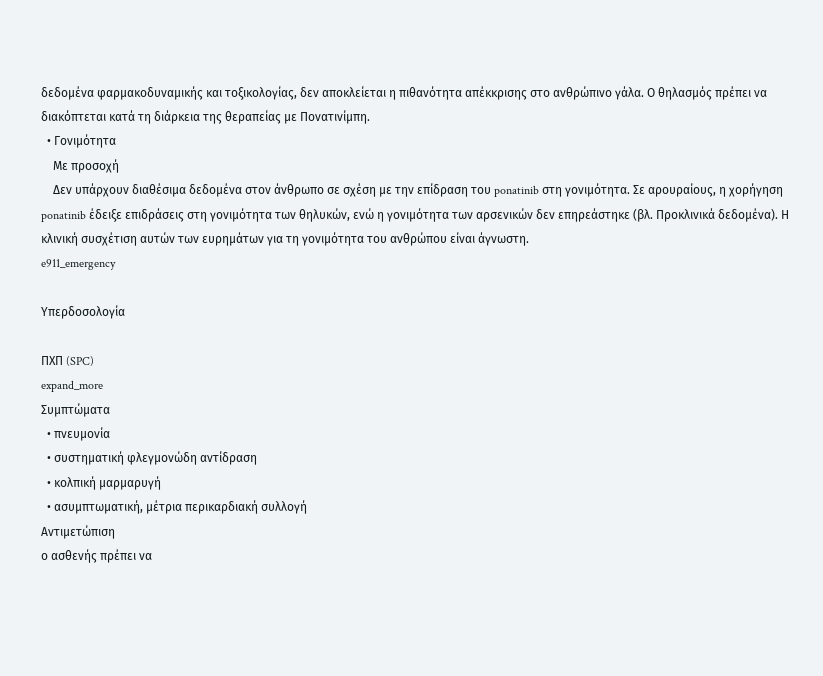δεδομένα φαρμακοδυναμικής και τοξικολογίας, δεν αποκλείεται η πιθανότητα απέκκρισης στο ανθρώπινο γάλα. Ο θηλασμός πρέπει να διακόπτεται κατά τη διάρκεια της θεραπείας με Πονατινίμπη.
  • Γονιμότητα
    Με προσοχή
    Δεν υπάρχουν διαθέσιμα δεδομένα στον άνθρωπο σε σχέση με την επίδραση του ponatinib στη γονιμότητα. Σε αρουραίους, η χορήγηση ponatinib έδειξε επιδράσεις στη γονιμότητα των θηλυκών, ενώ η γονιμότητα των αρσενικών δεν επηρεάστηκε (βλ. Προκλινικά δεδομένα). Η κλινική συσχέτιση αυτών των ευρημάτων για τη γονιμότητα του ανθρώπου είναι άγνωστη.
e911_emergency

Υπερδοσολογία

ΠΧΠ (SPC)
expand_more
Συμπτώματα
  • πνευμονία
  • συστηματική φλεγμονώδη αντίδραση
  • κολπική μαρμαρυγή
  • ασυμπτωματική, μέτρια περικαρδιακή συλλογή
Αντιμετώπιση
ο ασθενής πρέπει να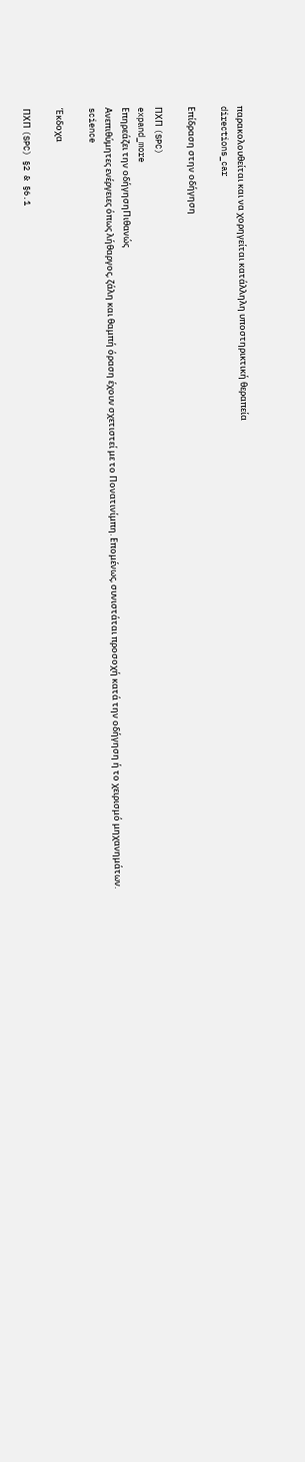παρακολουθείται και να χορηγείται κατάλληλη υποστηρικτική θεραπεία
directions_car

Επίδραση στην οδήγηση

ΠΧΠ (SPC)
expand_more
Επηρεάζει την οδήγησηΠιθανώς
Ανεπιθύμητες ενέργειες όπως λήθαργος, ζάλη και θαμπή όραση έχουν σχετιστεί με το Πονατινίμπη. Επομένως, συνιστάται προσοχή κατά την οδήγηση ή το χειρισμό μηχανημάτων.
science

Έκδοχα

ΠΧΠ (SPC) §2 & §6.1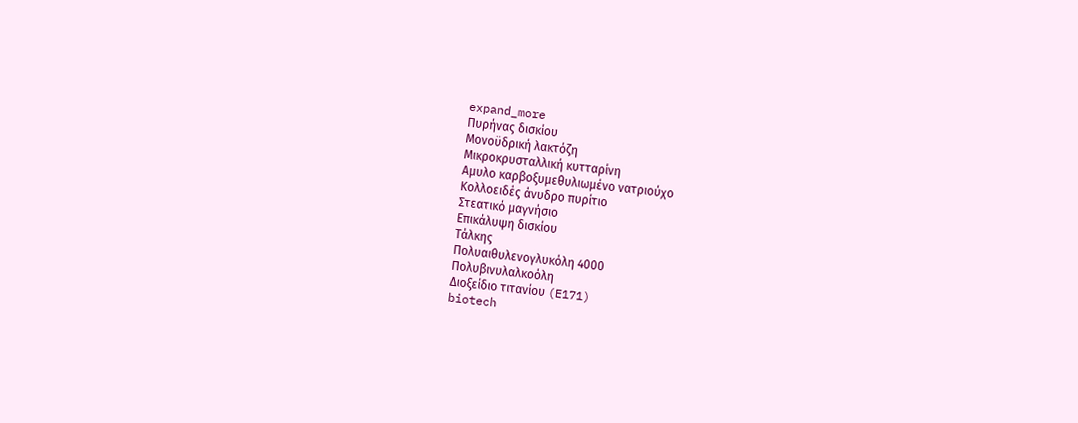expand_more
Πυρήνας δισκίου
Μονοϋδρική λακτόζη
Μικροκρυσταλλική κυτταρίνη
Αμυλο καρβοξυμεθυλιωμένο νατριούχο
Κολλοειδές άνυδρο πυρίτιο
Στεατικό μαγνήσιο
Επικάλυψη δισκίου
Τάλκης
Πολυαιθυλενογλυκόλη 4000
Πολυβινυλαλκοόλη
Διοξείδιο τιτανίου (E171)
biotech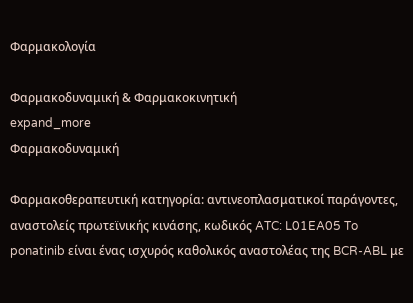Φαρμακολογία

Φαρμακοδυναμική & Φαρμακοκινητική
expand_more
Φαρμακοδυναμική

Φαρμακοθεραπευτική κατηγορία: αντινεοπλασματικοί παράγοντες, αναστολείς πρωτεϊνικής κινάσης, κωδικός ATC: L01EA05 To ponatinib είναι ένας ισχυρός καθολικός αναστολέας της BCR-ABL με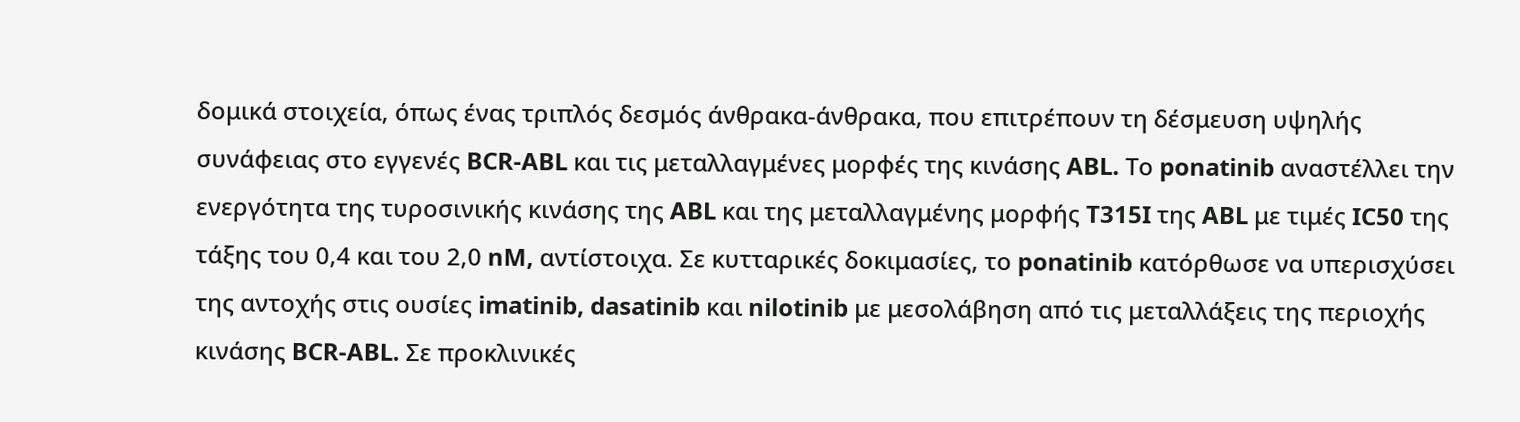δομικά στοιχεία, όπως ένας τριπλός δεσμός άνθρακα-άνθρακα, που επιτρέπουν τη δέσμευση υψηλής συνάφειας στο εγγενές BCR-ABL και τις μεταλλαγμένες μορφές της κινάσης ABL. Το ponatinib αναστέλλει την ενεργότητα της τυροσινικής κινάσης της ABL και της μεταλλαγμένης μορφής T315I της ABL με τιμές IC50 της τάξης του 0,4 και του 2,0 nM, αντίστοιχα. Σε κυτταρικές δοκιμασίες, το ponatinib κατόρθωσε να υπερισχύσει της αντοχής στις ουσίες imatinib, dasatinib και nilotinib με μεσολάβηση από τις μεταλλάξεις της περιοχής κινάσης BCR-ABL. Σε προκλινικές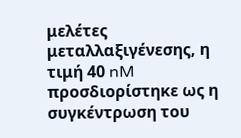μελέτες μεταλλαξιγένεσης, η τιμή 40 nM προσδιορίστηκε ως η συγκέντρωση του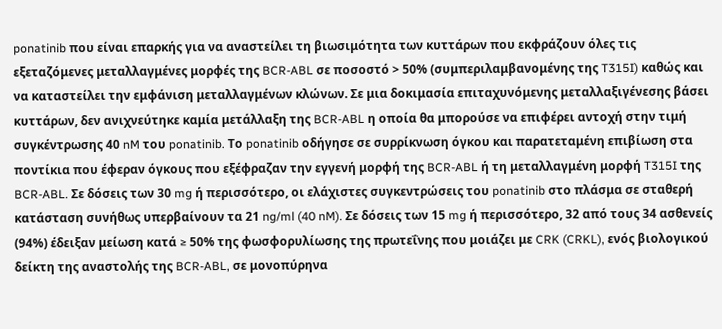ponatinib που είναι επαρκής για να αναστείλει τη βιωσιμότητα των κυττάρων που εκφράζουν όλες τις εξεταζόμενες μεταλλαγμένες μορφές της BCR-ABL σε ποσοστό > 50% (συμπεριλαμβανομένης της T315I) καθώς και να καταστείλει την εμφάνιση μεταλλαγμένων κλώνων. Σε μια δοκιμασία επιταχυνόμενης μεταλλαξιγένεσης βάσει κυττάρων, δεν ανιχνεύτηκε καμία μετάλλαξη της BCR-ABL η οποία θα μπορούσε να επιφέρει αντοχή στην τιμή συγκέντρωσης 40 nM του ponatinib. Το ponatinib οδήγησε σε συρρίκνωση όγκου και παρατεταμένη επιβίωση στα ποντίκια που έφεραν όγκους που εξέφραζαν την εγγενή μορφή της BCR-ABL ή τη μεταλλαγμένη μορφή T315I της BCR-ABL. Σε δόσεις των 30 mg ή περισσότερο, οι ελάχιστες συγκεντρώσεις του ponatinib στο πλάσμα σε σταθερή κατάσταση συνήθως υπερβαίνουν τα 21 ng/ml (40 nM). Σε δόσεις των 15 mg ή περισσότερο, 32 από τους 34 ασθενείς (94%) έδειξαν μείωση κατά ≥ 50% της φωσφορυλίωσης της πρωτεΐνης που μοιάζει με CRK (CRKL), ενός βιολογικού δείκτη της αναστολής της BCR-ABL, σε μονοπύρηνα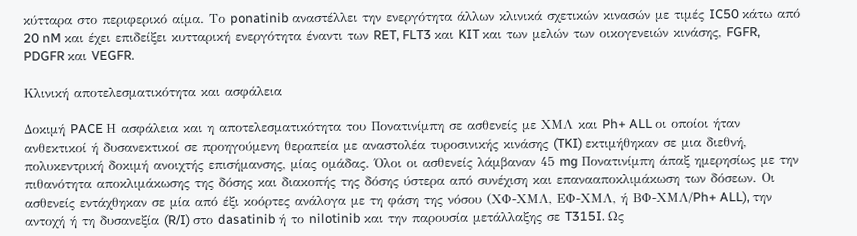κύτταρα στο περιφερικό αίμα. Το ponatinib αναστέλλει την ενεργότητα άλλων κλινικά σχετικών κινασών με τιμές IC50 κάτω από 20 nM και έχει επιδείξει κυτταρική ενεργότητα έναντι των RET, FLT3 και KIT και των μελών των οικογενειών κινάσης, FGFR, PDGFR και VEGFR.

Κλινική αποτελεσματικότητα και ασφάλεια

Δοκιμή PACE Η ασφάλεια και η αποτελεσματικότητα του Πονατινίμπη σε ασθενείς με ΧΜΛ και Ph+ ALL οι οποίοι ήταν ανθεκτικοί ή δυσανεκτικοί σε προηγούμενη θεραπεία με αναστολέα τυροσινικής κινάσης (TKI) εκτιμήθηκαν σε μια διεθνή, πολυκεντρική δοκιμή ανοιχτής επισήμανσης, μίας ομάδας. Όλοι οι ασθενείς λάμβαναν 45 mg Πονατινίμπη άπαξ ημερησίως με την πιθανότητα αποκλιμάκωσης της δόσης και διακοπής της δόσης ύστερα από συνέχιση και επανααποκλιμάκωση των δόσεων. Οι ασθενείς εντάχθηκαν σε μία από έξι κοόρτες ανάλογα με τη φάση της νόσου (ΧΦ-ΧΜΛ, ΕΦ-ΧΜΛ, ή ΒΦ-ΧΜΛ/Ph+ ALL), την αντοχή ή τη δυσανεξία (R/I) στο dasatinib ή το nilotinib και την παρουσία μετάλλαξης σε T315I. Ως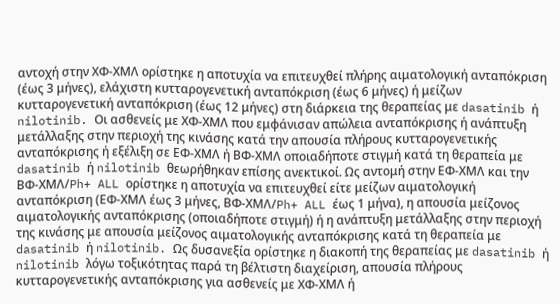αντοχή στην ΧΦ-ΧΜΛ ορίστηκε η αποτυχία να επιτευχθεί πλήρης αιματολογική ανταπόκριση (έως 3 μήνες), ελάχιστη κυτταρογενετική ανταπόκριση (έως 6 μήνες) ή μείζων κυτταρογενετική ανταπόκριση (έως 12 μήνες) στη διάρκεια της θεραπείας με dasatinib ή nilotinib. Οι ασθενείς με ΧΦ-ΧΜΛ που εμφάνισαν απώλεια ανταπόκρισης ή ανάπτυξη μετάλλαξης στην περιοχή της κινάσης κατά την απουσία πλήρους κυτταρογενετικής ανταπόκρισης ή εξέλιξη σε ΕΦ-ΧΜΛ ή ΒΦ-ΧΜΛ οποιαδήποτε στιγμή κατά τη θεραπεία με dasatinib ή nilotinib θεωρήθηκαν επίσης ανεκτικοί. Ως αντομή στην ΕΦ-ΧΜΛ και την ΒΦ-ΧΜΛ/Ph+ ALL ορίστηκε η αποτυχία να επιτευχθεί είτε μείζων αιματολογική ανταπόκριση (ΕΦ-ΧΜΛ έως 3 μήνες, ΒΦ-ΧΜΛ/Ph+ ALL έως 1 μήνα), η απουσία μείζονος αιματολογικής ανταπόκρισης (οποιαδήποτε στιγμή) ή η ανάπτυξη μετάλλαξης στην περιοχή της κινάσης με απουσία μείζονος αιματολογικής ανταπόκρισης κατά τη θεραπεία με dasatinib ή nilotinib. Ως δυσανεξία ορίστηκε η διακοπή της θεραπείας με dasatinib ή nilotinib λόγω τοξικότητας παρά τη βέλτιστη διαχείριση, απουσία πλήρους κυτταρογενετικής ανταπόκρισης για ασθενείς με ΧΦ-ΧΜΛ ή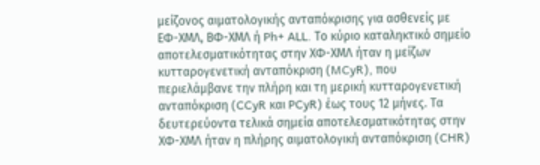μείζονος αιματολογικής ανταπόκρισης για ασθενείς με ΕΦ-ΧΜΛ, ΒΦ-ΧΜΛ ή Ph+ ALL. Το κύριο καταληκτικό σημείο αποτελεσματικότητας στην ΧΦ-ΧΜΛ ήταν η μείζων κυτταρογενετική ανταπόκριση (MCyR), που περιελάμβανε την πλήρη και τη μερική κυτταρογενετική ανταπόκριση (CCyR και PCyR) έως τους 12 μήνες. Τα δευτερεύοντα τελικά σημεία αποτελεσματικότητας στην ΧΦ-ΧΜΛ ήταν η πλήρης αιματολογική ανταπόκριση (CHR)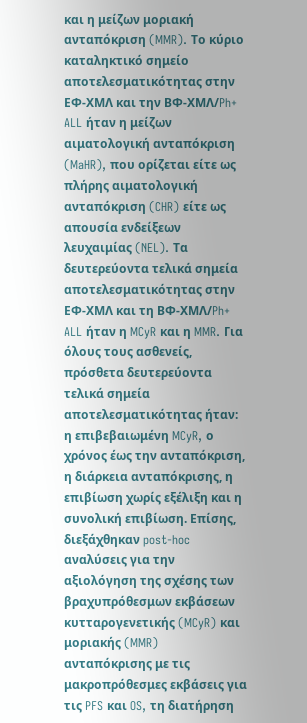και η μείζων μοριακή ανταπόκριση (MMR). Το κύριο καταληκτικό σημείο αποτελεσματικότητας στην ΕΦ-ΧΜΛ και την ΒΦ-ΧΜΛ/Ph+ ALL ήταν η μείζων αιματολογική ανταπόκριση (MaHR), που ορίζεται είτε ως πλήρης αιματολογική ανταπόκριση (CHR) είτε ως απουσία ενδείξεων λευχαιμίας (NEL). Τα δευτερεύοντα τελικά σημεία αποτελεσματικότητας στην ΕΦ-ΧΜΛ και τη ΒΦ-ΧΜΛ/Ph+ ALL ήταν η MCyR και η MMR. Για όλους τους ασθενείς, πρόσθετα δευτερεύοντα τελικά σημεία αποτελεσματικότητας ήταν: η επιβεβαιωμένη MCyR, ο χρόνος έως την ανταπόκριση, η διάρκεια ανταπόκρισης, η επιβίωση χωρίς εξέλιξη και η συνολική επιβίωση. Επίσης, διεξάχθηκαν post-hoc αναλύσεις για την αξιολόγηση της σχέσης των βραχυπρόθεσμων εκβάσεων κυτταρογενετικής (MCyR) και μοριακής (MMR) ανταπόκρισης με τις μακροπρόθεσμες εκβάσεις για τις PFS και OS, τη διατήρηση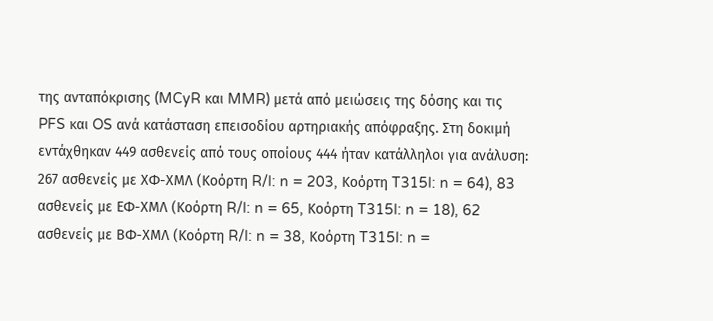της ανταπόκρισης (MCyR και MMR) μετά από μειώσεις της δόσης και τις PFS και OS ανά κατάσταση επεισοδίου αρτηριακής απόφραξης. Στη δοκιμή εντάχθηκαν 449 ασθενείς από τους οποίους 444 ήταν κατάλληλοι για ανάλυση: 267 ασθενείς με ΧΦ-ΧΜΛ (Κοόρτη R/I: n = 203, Κοόρτη T315I: n = 64), 83 ασθενείς με ΕΦ-ΧΜΛ (Κοόρτη R/I: n = 65, Κοόρτη T315I: n = 18), 62 ασθενείς με ΒΦ-ΧΜΛ (Κοόρτη R/I: n = 38, Κοόρτη T315I: n =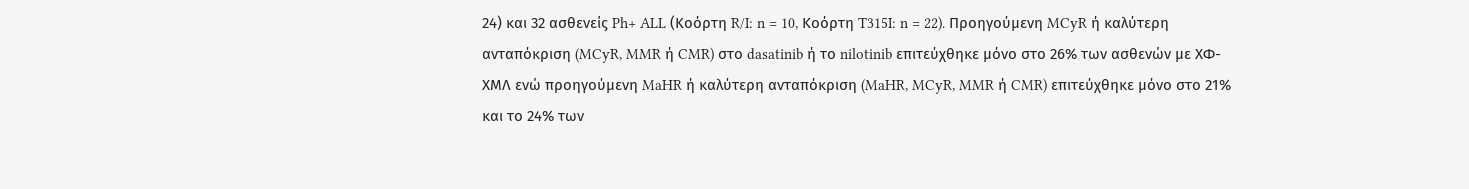24) και 32 ασθενείς Ph+ ALL (Κοόρτη R/I: n = 10, Κοόρτη T315I: n = 22). Προηγούμενη MCyR ή καλύτερη ανταπόκριση (MCyR, MMR ή CMR) στο dasatinib ή το nilotinib επιτεύχθηκε μόνο στο 26% των ασθενών με ΧΦ-ΧΜΛ ενώ προηγούμενη MaHR ή καλύτερη ανταπόκριση (MaHR, MCyR, MMR ή CMR) επιτεύχθηκε μόνο στο 21% και το 24% των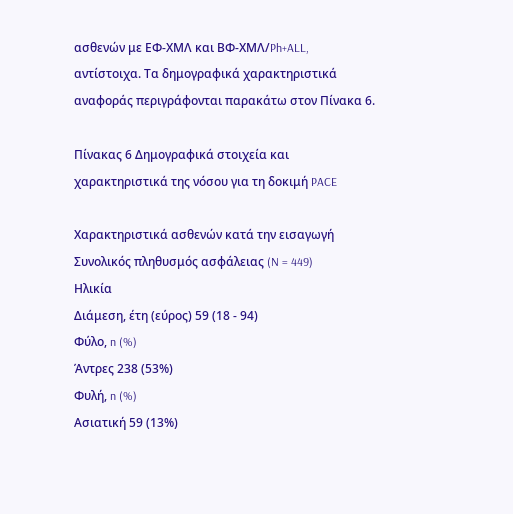ασθενών με ΕΦ-ΧΜΛ και ΒΦ-ΧΜΛ/Ph+ALL, αντίστοιχα. Τα δημογραφικά χαρακτηριστικά αναφοράς περιγράφονται παρακάτω στον Πίνακα 6.

Πίνακας 6 Δημογραφικά στοιχεία και χαρακτηριστικά της νόσου για τη δοκιμή PACE

Χαρακτηριστικά ασθενών κατά την εισαγωγή Συνολικός πληθυσμός ασφάλειας (N = 449)
Ηλικία
Διάμεση, έτη (εύρος) 59 (18 - 94)
Φύλο, n (%)
Άντρες 238 (53%)
Φυλή, n (%)
Ασιατική 59 (13%)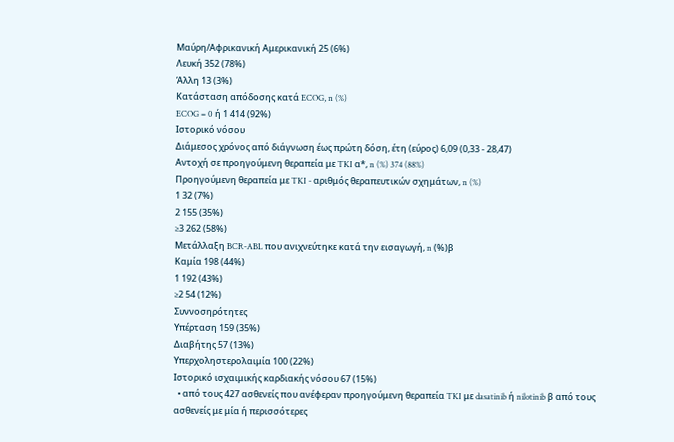Μαύρη/Αφρικανική Αμερικανική 25 (6%)
Λευκή 352 (78%)
Άλλη 13 (3%)
Κατάσταση απόδοσης κατά ECOG, n (%)
ECOG = 0 ή 1 414 (92%)
Ιστορικό νόσου
Διάμεσος χρόνος από διάγνωση έως πρώτη δόση, έτη (εύρος) 6,09 (0,33 - 28,47)
Αντοχή σε προηγούμενη θεραπεία με TKI α*, n (%) 374 (88%)
Προηγούμενη θεραπεία με TKI - αριθμός θεραπευτικών σχημάτων, n (%)
1 32 (7%)
2 155 (35%)
≥3 262 (58%)
Μετάλλαξη BCR-ABL που ανιχνεύτηκε κατά την εισαγωγή, n (%)β
Καμία 198 (44%)
1 192 (43%)
≥2 54 (12%)
Συννοσηρότητες
Υπέρταση 159 (35%)
Διαβήτης 57 (13%)
Υπερχοληστερολαιμία 100 (22%)
Ιστορικό ισχαιμικής καρδιακής νόσου 67 (15%)
  • από τους 427 ασθενείς που ανέφεραν προηγούμενη θεραπεία TKI με dasatinib ή nilotinib β από τους ασθενείς με μία ή περισσότερες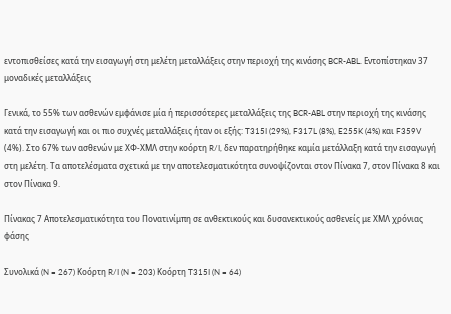εντοπισθείσες κατά την εισαγωγή στη μελέτη μεταλλάξεις στην περιοχή της κινάσης BCR-ABL. Εντοπίστηκαν 37 μοναδικές μεταλλάξεις

Γενικά, το 55% των ασθενών εμφάνισε μία ή περισσότερες μεταλλάξεις της BCR-ABL στην περιοχή της κινάσης κατά την εισαγωγή και οι πιο συχνές μεταλλάξεις ήταν οι εξής: T315I (29%), F317L (8%), E255K (4%) και F359V (4%). Στο 67% των ασθενών με ΧΦ-ΧΜΛ στην κοόρτη R/I, δεν παρατηρήθηκε καμία μετάλλαξη κατά την εισαγωγή στη μελέτη. Τα αποτελέσματα σχετικά με την αποτελεσματικότητα συνοψίζονται στον Πίνακα 7, στον Πίνακα 8 και στον Πίνακα 9.

Πίνακας 7 Αποτελεσματικότητα του Πονατινίμπη σε ανθεκτικούς και δυσανεκτικούς ασθενείς με ΧΜΛ χρόνιας φάσης

Συνολικά (N = 267) Κοόρτη R/I (N = 203) Κοόρτη T315I (N = 64)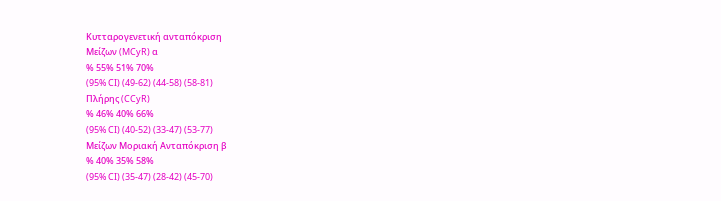Κυτταρογενετική ανταπόκριση
Μείζων (MCyR) α
% 55% 51% 70%
(95% CI) (49-62) (44-58) (58-81)
Πλήρης (CCyR)
% 46% 40% 66%
(95% CI) (40-52) (33-47) (53-77)
Μείζων Μοριακή Ανταπόκριση β
% 40% 35% 58%
(95% CI) (35-47) (28-42) (45-70)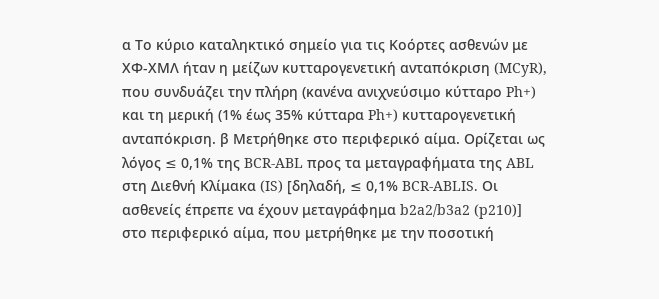α Το κύριο καταληκτικό σημείο για τις Κοόρτες ασθενών με ΧΦ-ΧΜΛ ήταν η μείζων κυτταρογενετική ανταπόκριση (MCyR), που συνδυάζει την πλήρη (κανένα ανιχνεύσιμο κύτταρο Ph+) και τη μερική (1% έως 35% κύτταρα Ph+) κυτταρογενετική ανταπόκριση. β Μετρήθηκε στο περιφερικό αίμα. Ορίζεται ως λόγος ≤ 0,1% της BCR-ABL προς τα μεταγραφήματα της ABL στη Διεθνή Κλίμακα (IS) [δηλαδή, ≤ 0,1% BCR-ABLIS. Οι ασθενείς έπρεπε να έχουν μεταγράφημα b2a2/b3a2 (p210)] στο περιφερικό αίμα, που μετρήθηκε με την ποσοτική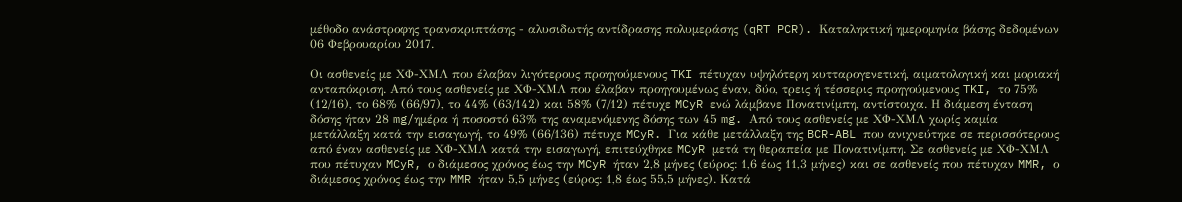μέθοδο ανάστροφης τρανσκριπτάσης - αλυσιδωτής αντίδρασης πολυμεράσης (qRT PCR). Καταληκτική ημερομηνία βάσης δεδομένων 06 Φεβρουαρίου 2017.

Οι ασθενείς με ΧΦ-ΧΜΛ που έλαβαν λιγότερους προηγούμενους TKI πέτυχαν υψηλότερη κυτταρογενετική, αιματολογική και μοριακή ανταπόκριση. Από τους ασθενείς με ΧΦ-ΧΜΛ που έλαβαν προηγουμένως έναν, δύο, τρεις ή τέσσερις προηγούμενους TKI, το 75% (12/16), το 68% (66/97), το 44% (63/142) και 58% (7/12) πέτυχε MCyR ενώ λάμβανε Πονατινίμπη, αντίστοιχα. Η διάμεση ένταση δόσης ήταν 28 mg/ημέρα ή ποσοστό 63% της αναμενόμενης δόσης των 45 mg. Από τους ασθενείς με ΧΦ-ΧΜΛ χωρίς καμία μετάλλαξη κατά την εισαγωγή, το 49% (66/136) πέτυχε MCyR. Για κάθε μετάλλαξη της BCR-ABL που ανιχνεύτηκε σε περισσότερους από έναν ασθενείς με ΧΦ-ΧΜΛ κατά την εισαγωγή, επιτεύχθηκε MCyR μετά τη θεραπεία με Πονατινίμπη. Σε ασθενείς με ΧΦ-ΧΜΛ που πέτυχαν MCyR, ο διάμεσος χρόνος έως την MCyR ήταν 2,8 μήνες (εύρος: 1,6 έως 11,3 μήνες) και σε ασθενείς που πέτυχαν MMR, ο διάμεσος χρόνος έως την MMR ήταν 5,5 μήνες (εύρος: 1,8 έως 55,5 μήνες). Κατά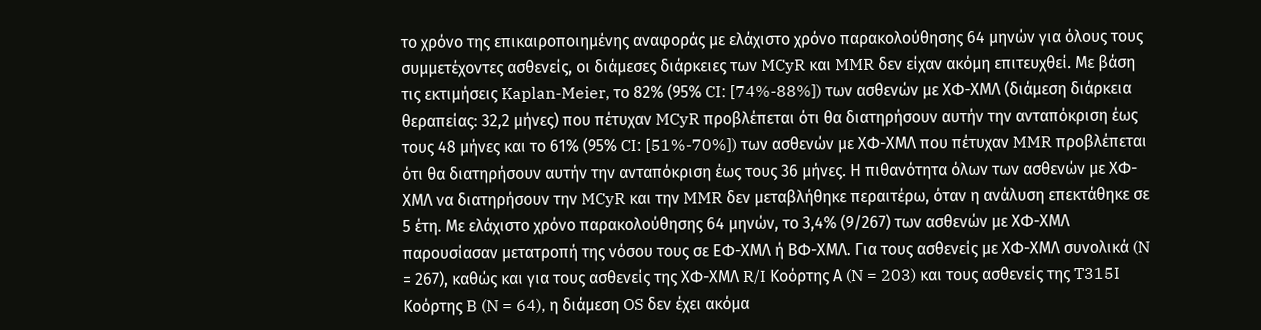το χρόνο της επικαιροποιημένης αναφοράς με ελάχιστο χρόνο παρακολούθησης 64 μηνών για όλους τους συμμετέχοντες ασθενείς, οι διάμεσες διάρκειες των MCyR και MMR δεν είχαν ακόμη επιτευχθεί. Με βάση τις εκτιμήσεις Kaplan-Meier, το 82% (95% CI: [74%-88%]) των ασθενών με ΧΦ-ΧΜΛ (διάμεση διάρκεια θεραπείας: 32,2 μήνες) που πέτυχαν MCyR προβλέπεται ότι θα διατηρήσουν αυτήν την ανταπόκριση έως τους 48 μήνες και το 61% (95% CI: [51%-70%]) των ασθενών με ΧΦ-ΧΜΛ που πέτυχαν MMR προβλέπεται ότι θα διατηρήσουν αυτήν την ανταπόκριση έως τους 36 μήνες. Η πιθανότητα όλων των ασθενών με ΧΦ-ΧΜΛ να διατηρήσουν την MCyR και την MMR δεν μεταβλήθηκε περαιτέρω, όταν η ανάλυση επεκτάθηκε σε 5 έτη. Με ελάχιστο χρόνο παρακολούθησης 64 μηνών, το 3,4% (9/267) των ασθενών με ΧΦ-ΧΜΛ παρουσίασαν μετατροπή της νόσου τους σε ΕΦ-ΧΜΛ ή ΒΦ-ΧΜΛ. Για τους ασθενείς με ΧΦ-ΧΜΛ συνολικά (N = 267), καθώς και για τους ασθενείς της ΧΦ-ΧΜΛ R/I Κοόρτης Α (N = 203) και τους ασθενείς της T315I Κοόρτης B (N = 64), η διάμεση OS δεν έχει ακόμα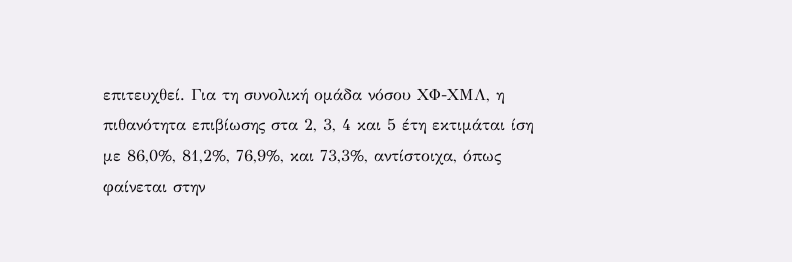επιτευχθεί. Για τη συνολική ομάδα νόσου ΧΦ-ΧΜΛ, η πιθανότητα επιβίωσης στα 2, 3, 4 και 5 έτη εκτιμάται ίση με 86,0%, 81,2%, 76,9%, και 73,3%, αντίστοιχα, όπως φαίνεται στην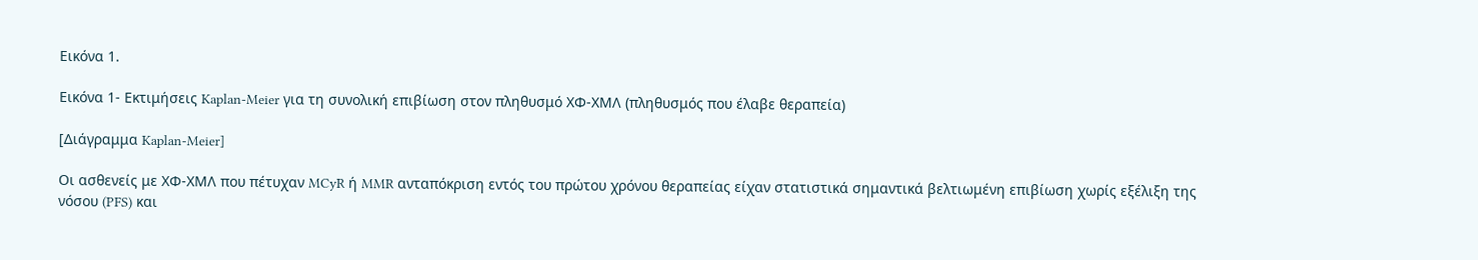Εικόνα 1.

Εικόνα 1- Εκτιμήσεις Kaplan-Meier για τη συνολική επιβίωση στον πληθυσμό ΧΦ-ΧΜΛ (πληθυσμός που έλαβε θεραπεία)

[Διάγραμμα Kaplan-Meier]

Οι ασθενείς με ΧΦ-ΧΜΛ που πέτυχαν MCyR ή MMR ανταπόκριση εντός του πρώτου χρόνου θεραπείας είχαν στατιστικά σημαντικά βελτιωμένη επιβίωση χωρίς εξέλιξη της νόσου (PFS) και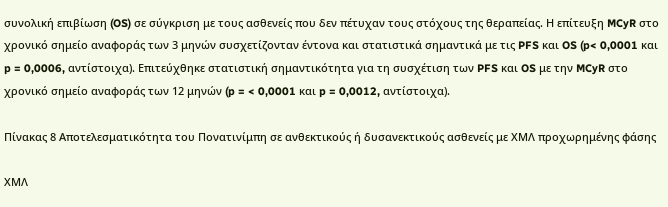συνολική επιβίωση (OS) σε σύγκριση με τους ασθενείς που δεν πέτυχαν τους στόχους της θεραπείας. Η επίτευξη MCyR στο χρονικό σημείο αναφοράς των 3 μηνών συσχετίζονταν έντονα και στατιστικά σημαντικά με τις PFS και OS (p< 0,0001 και p = 0,0006, αντίστοιχα). Επιτεύχθηκε στατιστική σημαντικότητα για τη συσχέτιση των PFS και OS με την MCyR στο χρονικό σημείο αναφοράς των 12 μηνών (p = < 0,0001 και p = 0,0012, αντίστοιχα).

Πίνακας 8 Αποτελεσματικότητα του Πονατινίμπη σε ανθεκτικούς ή δυσανεκτικούς ασθενείς με ΧΜΛ προχωρημένης φάσης

ΧΜΛ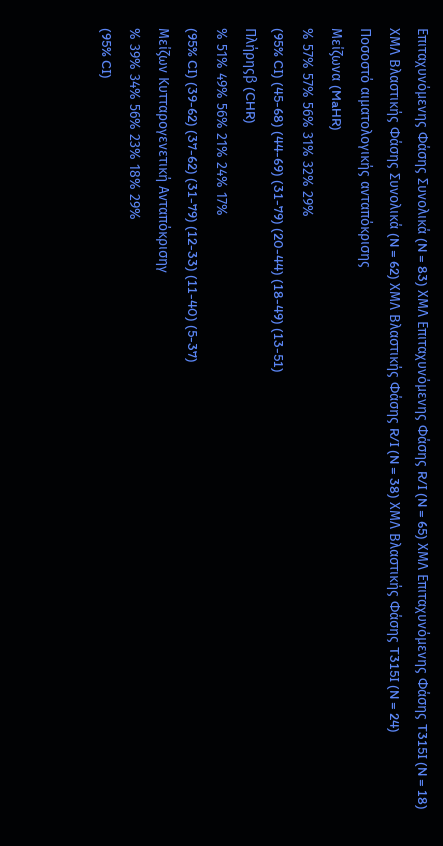Επιταχυνόμενης Φάσης Συνολικά (N = 83) ΧΜΛ Επιταχυνόμενης Φάσης R/I (N = 65) ΧΜΛ Επιταχυνόμενης Φάσης T315I (N = 18) ΧΜΛ Βλαστικής Φάσης Συνολικά (N = 62) ΧΜΛ Βλαστικής Φάσης R/I (N = 38) ΧΜΛ Βλαστικής Φάσης T315I (N = 24)
Ποσοστό αιματολογικής ανταπόκρισης
Μείζωνα (MaHR)
% 57% 57% 56% 31% 32% 29%
(95% CI) (45-68) (44-69) (31-79) (20-44) (18-49) (13-51)
Πλήρηςβ (CHR)
% 51% 49% 56% 21% 24% 17%
(95% CI) (39-62) (37-62) (31-79) (12-33) (11-40) (5-37)
Μείζων Κυτταρογενετική Ανταπόκρισηγ
% 39% 34% 56% 23% 18% 29%
(95% CI)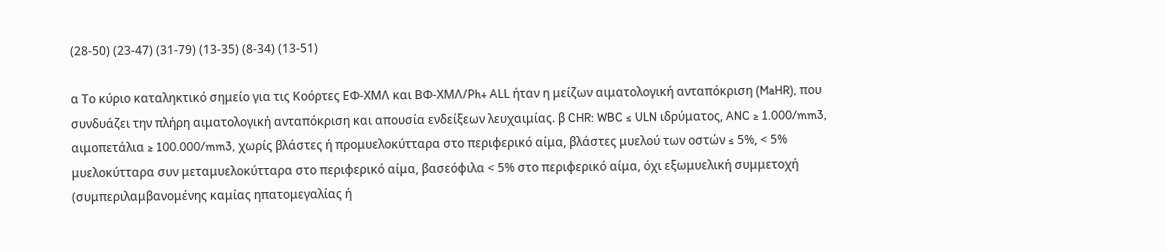(28-50) (23-47) (31-79) (13-35) (8-34) (13-51)

α Το κύριο καταληκτικό σημείο για τις Κοόρτες ΕΦ-ΧΜΛ και ΒΦ-ΧΜΛ/Ph+ ALL ήταν η μείζων αιματολογική ανταπόκριση (MaHR), που συνδυάζει την πλήρη αιματολογική ανταπόκριση και απουσία ενδείξεων λευχαιμίας. β CHR: WBC ≤ ULN ιδρύματος, ANC ≥ 1.000/mm3, αιμοπετάλια ≥ 100.000/mm3, χωρίς βλάστες ή προμυελοκύτταρα στο περιφερικό αίμα, βλάστες μυελού των οστών ≤ 5%, < 5% μυελοκύτταρα συν μεταμυελοκύτταρα στο περιφερικό αίμα, βασεόφιλα < 5% στο περιφερικό αίμα, όχι εξωμυελική συμμετοχή (συμπεριλαμβανομένης καμίας ηπατομεγαλίας ή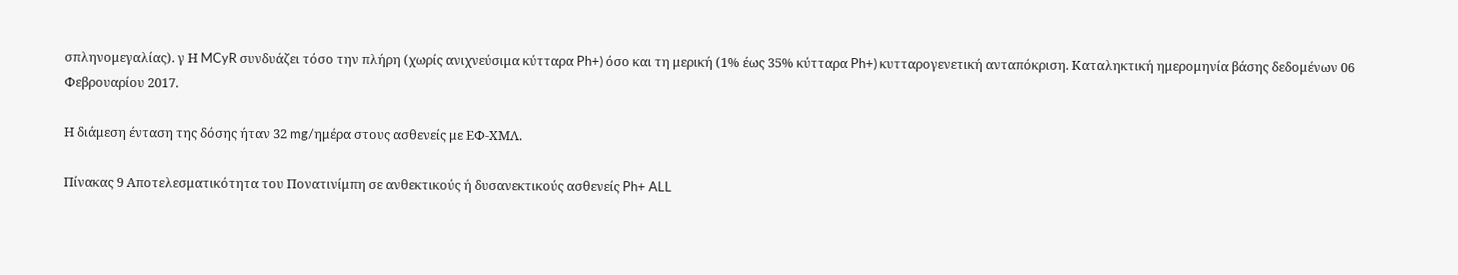σπληνομεγαλίας). γ Η MCyR συνδυάζει τόσο την πλήρη (χωρίς ανιχνεύσιμα κύτταρα Ph+) όσο και τη μερική (1% έως 35% κύτταρα Ph+) κυτταρογενετική ανταπόκριση. Καταληκτική ημερομηνία βάσης δεδομένων 06 Φεβρουαρίου 2017.

Η διάμεση ένταση της δόσης ήταν 32 mg/ημέρα στους ασθενείς με ΕΦ-ΧΜΛ.

Πίνακας 9 Αποτελεσματικότητα του Πονατινίμπη σε ανθεκτικούς ή δυσανεκτικούς ασθενείς Ph+ ALL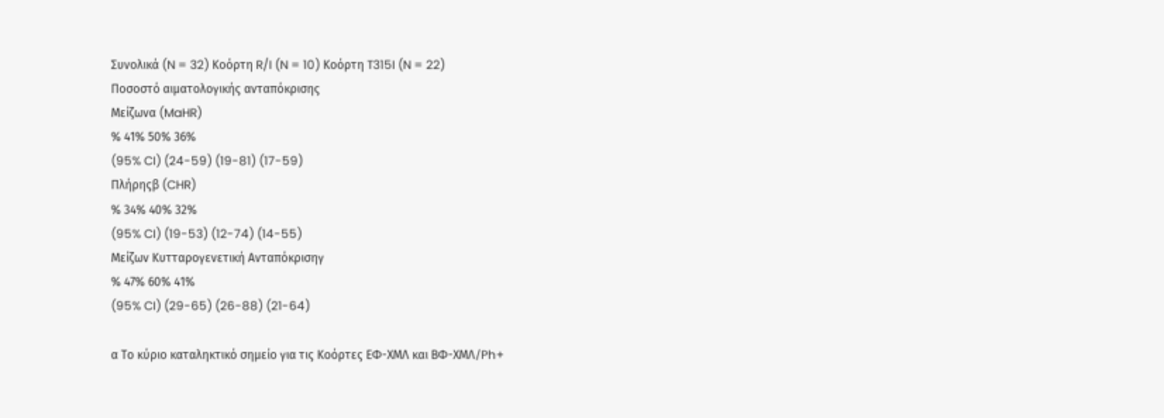Συνολικά (N = 32) Κοόρτη R/I (N = 10) Κοόρτη T315I (N = 22)
Ποσοστό αιματολογικής ανταπόκρισης
Μείζωνα (MaHR)
% 41% 50% 36%
(95% CI) (24-59) (19-81) (17-59)
Πλήρηςβ (CHR)
% 34% 40% 32%
(95% CI) (19-53) (12-74) (14-55)
Μείζων Κυτταρογενετική Ανταπόκρισηγ
% 47% 60% 41%
(95% CI) (29-65) (26-88) (21-64)

α Το κύριο καταληκτικό σημείο για τις Κοόρτες ΕΦ-ΧΜΛ και ΒΦ-ΧΜΛ/Ph+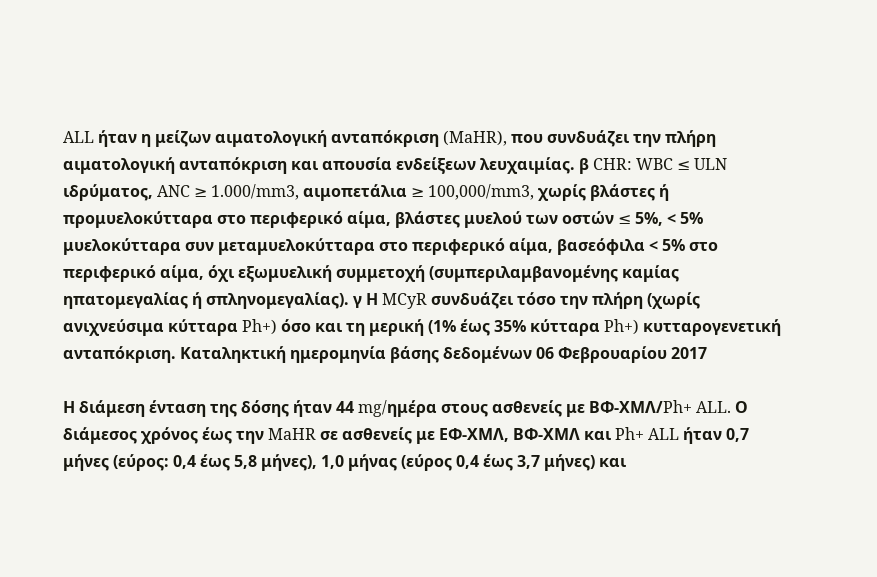ALL ήταν η μείζων αιματολογική ανταπόκριση (MaHR), που συνδυάζει την πλήρη αιματολογική ανταπόκριση και απουσία ενδείξεων λευχαιμίας. β CHR: WBC ≤ ULN ιδρύματος, ANC ≥ 1.000/mm3, αιμοπετάλια ≥ 100,000/mm3, χωρίς βλάστες ή προμυελοκύτταρα στο περιφερικό αίμα, βλάστες μυελού των οστών ≤ 5%, < 5% μυελοκύτταρα συν μεταμυελοκύτταρα στο περιφερικό αίμα, βασεόφιλα < 5% στο περιφερικό αίμα, όχι εξωμυελική συμμετοχή (συμπεριλαμβανομένης καμίας ηπατομεγαλίας ή σπληνομεγαλίας). γ Η MCyR συνδυάζει τόσο την πλήρη (χωρίς ανιχνεύσιμα κύτταρα Ph+) όσο και τη μερική (1% έως 35% κύτταρα Ph+) κυτταρογενετική ανταπόκριση. Καταληκτική ημερομηνία βάσης δεδομένων 06 Φεβρουαρίου 2017

Η διάμεση ένταση της δόσης ήταν 44 mg/ημέρα στους ασθενείς με ΒΦ-ΧΜΛ/Ph+ ALL. Ο διάμεσος χρόνος έως την MaHR σε ασθενείς με ΕΦ-ΧΜΛ, ΒΦ-ΧΜΛ και Ph+ ALL ήταν 0,7 μήνες (εύρος: 0,4 έως 5,8 μήνες), 1,0 μήνας (εύρος 0,4 έως 3,7 μήνες) και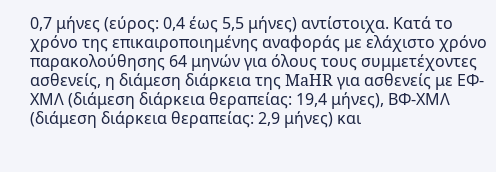0,7 μήνες (εύρος: 0,4 έως 5,5 μήνες) αντίστοιχα. Κατά το χρόνο της επικαιροποιημένης αναφοράς με ελάχιστο χρόνο παρακολούθησης 64 μηνών για όλους τους συμμετέχοντες ασθενείς, η διάμεση διάρκεια της MaHR για ασθενείς με ΕΦ-ΧΜΛ (διάμεση διάρκεια θεραπείας: 19,4 μήνες), ΒΦ-ΧΜΛ (διάμεση διάρκεια θεραπείας: 2,9 μήνες) και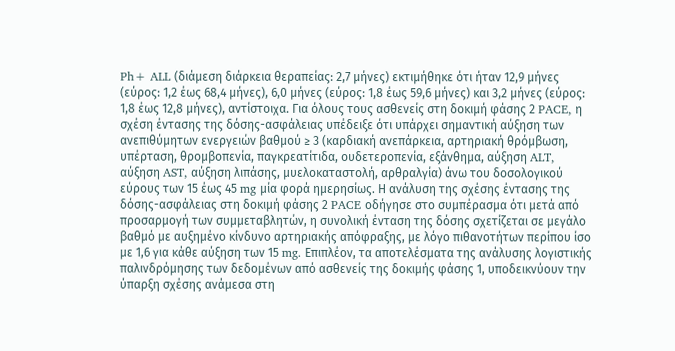Ph+ ALL (διάμεση διάρκεια θεραπείας: 2,7 μήνες) εκτιμήθηκε ότι ήταν 12,9 μήνες (εύρος: 1,2 έως 68,4 μήνες), 6,0 μήνες (εύρος: 1,8 έως 59,6 μήνες) και 3,2 μήνες (εύρος: 1,8 έως 12,8 μήνες), αντίστοιχα. Για όλους τους ασθενείς στη δοκιμή φάσης 2 PACE, η σχέση έντασης της δόσης-ασφάλειας υπέδειξε ότι υπάρχει σημαντική αύξηση των ανεπιθύμητων ενεργειών βαθμού ≥ 3 (καρδιακή ανεπάρκεια, αρτηριακή θρόμβωση, υπέρταση, θρομβοπενία, παγκρεατίτιδα, ουδετεροπενία, εξάνθημα, αύξηση ALT, αύξηση AST, αύξηση λιπάσης, μυελοκαταστολή, αρθραλγία) άνω του δοσολογικού εύρους των 15 έως 45 mg μία φορά ημερησίως. Η ανάλυση της σχέσης έντασης της δόσης-ασφάλειας στη δοκιμή φάσης 2 PACE οδήγησε στο συμπέρασμα ότι μετά από προσαρμογή των συμμεταβλητών, η συνολική ένταση της δόσης σχετίζεται σε μεγάλο βαθμό με αυξημένο κίνδυνο αρτηριακής απόφραξης, με λόγο πιθανοτήτων περίπου ίσο με 1,6 για κάθε αύξηση των 15 mg. Επιπλέον, τα αποτελέσματα της ανάλυσης λογιστικής παλινδρόμησης των δεδομένων από ασθενείς της δοκιμής φάσης 1, υποδεικνύουν την ύπαρξη σχέσης ανάμεσα στη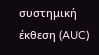συστημική έκθεση (AUC)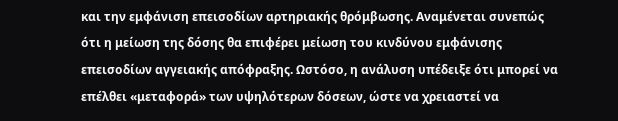και την εμφάνιση επεισοδίων αρτηριακής θρόμβωσης. Αναμένεται συνεπώς ότι η μείωση της δόσης θα επιφέρει μείωση του κινδύνου εμφάνισης επεισοδίων αγγειακής απόφραξης. Ωστόσο, η ανάλυση υπέδειξε ότι μπορεί να επέλθει «μεταφορά» των υψηλότερων δόσεων, ώστε να χρειαστεί να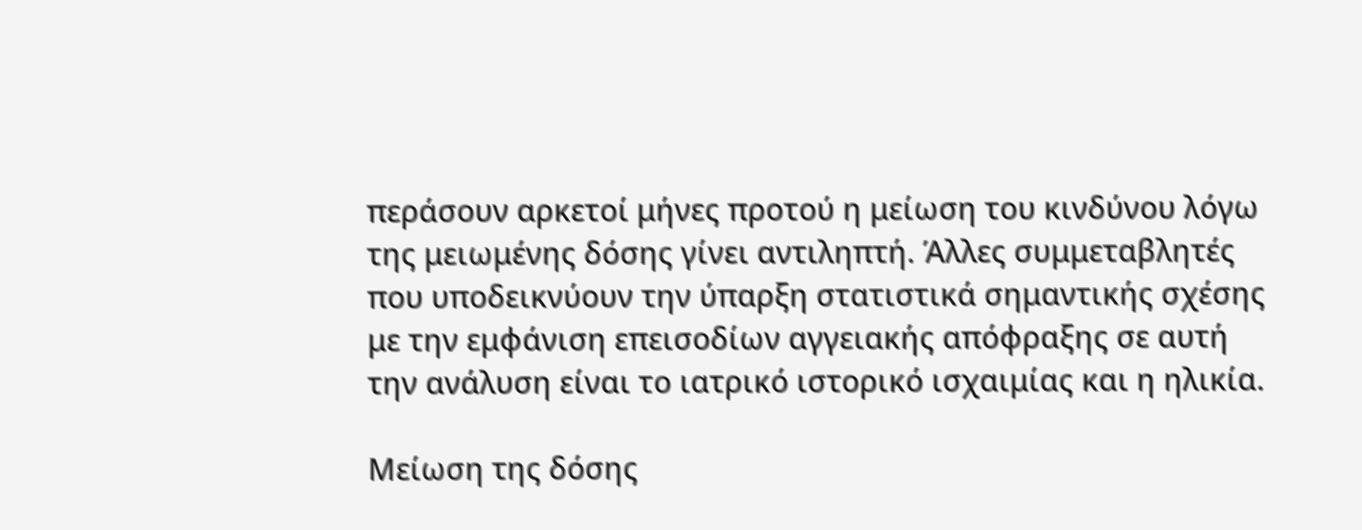περάσουν αρκετοί μήνες προτού η μείωση του κινδύνου λόγω της μειωμένης δόσης γίνει αντιληπτή. Άλλες συμμεταβλητές που υποδεικνύουν την ύπαρξη στατιστικά σημαντικής σχέσης με την εμφάνιση επεισοδίων αγγειακής απόφραξης σε αυτή την ανάλυση είναι το ιατρικό ιστορικό ισχαιμίας και η ηλικία.

Μείωση της δόσης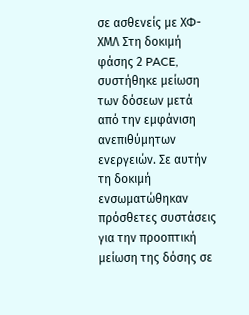σε ασθενείς με ΧΦ-ΧΜΛ Στη δοκιμή φάσης 2 PACE, συστήθηκε μείωση των δόσεων μετά από την εμφάνιση ανεπιθύμητων ενεργειών. Σε αυτήν τη δοκιμή ενσωματώθηκαν πρόσθετες συστάσεις για την προοπτική μείωση της δόσης σε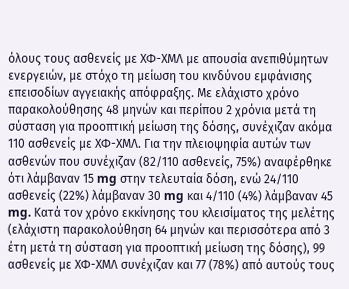όλους τους ασθενείς με ΧΦ-ΧΜΛ με απουσία ανεπιθύμητων ενεργειών, με στόχο τη μείωση του κινδύνου εμφάνισης επεισοδίων αγγειακής απόφραξης. Με ελάχιστο χρόνο παρακολούθησης 48 μηνών και περίπου 2 χρόνια μετά τη σύσταση για προοπτική μείωση της δόσης, συνέχιζαν ακόμα 110 ασθενείς με ΧΦ-ΧΜΛ. Για την πλειοψηφία αυτών των ασθενών που συνέχιζαν (82/110 ασθενείς, 75%) αναφέρθηκε ότι λάμβαναν 15 mg στην τελευταία δόση, ενώ 24/110 ασθενείς (22%) λάμβαναν 30 mg και 4/110 (4%) λάμβαναν 45 mg. Κατά τον χρόνο εκκίνησης του κλεισίματος της μελέτης (ελάχιστη παρακολούθηση 64 μηνών και περισσότερα από 3 έτη μετά τη σύσταση για προοπτική μείωση της δόσης), 99 ασθενείς με ΧΦ-ΧΜΛ συνέχιζαν και 77 (78%) από αυτούς τους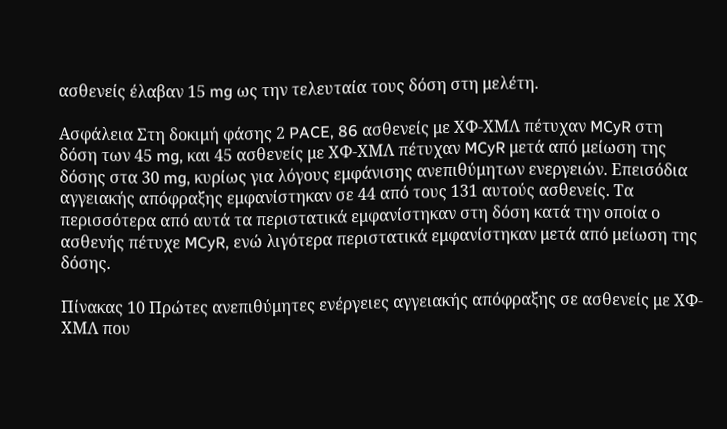ασθενείς έλαβαν 15 mg ως την τελευταία τους δόση στη μελέτη.

Ασφάλεια Στη δοκιμή φάσης 2 PACE, 86 ασθενείς με ΧΦ-ΧΜΛ πέτυχαν MCyR στη δόση των 45 mg, και 45 ασθενείς με ΧΦ-ΧΜΛ πέτυχαν MCyR μετά από μείωση της δόσης στα 30 mg, κυρίως για λόγους εμφάνισης ανεπιθύμητων ενεργειών. Επεισόδια αγγειακής απόφραξης εμφανίστηκαν σε 44 από τους 131 αυτούς ασθενείς. Τα περισσότερα από αυτά τα περιστατικά εμφανίστηκαν στη δόση κατά την οποία ο ασθενής πέτυχε MCyR, ενώ λιγότερα περιστατικά εμφανίστηκαν μετά από μείωση της δόσης.

Πίνακας 10 Πρώτες ανεπιθύμητες ενέργειες αγγειακής απόφραξης σε ασθενείς με ΧΦ-ΧΜΛ που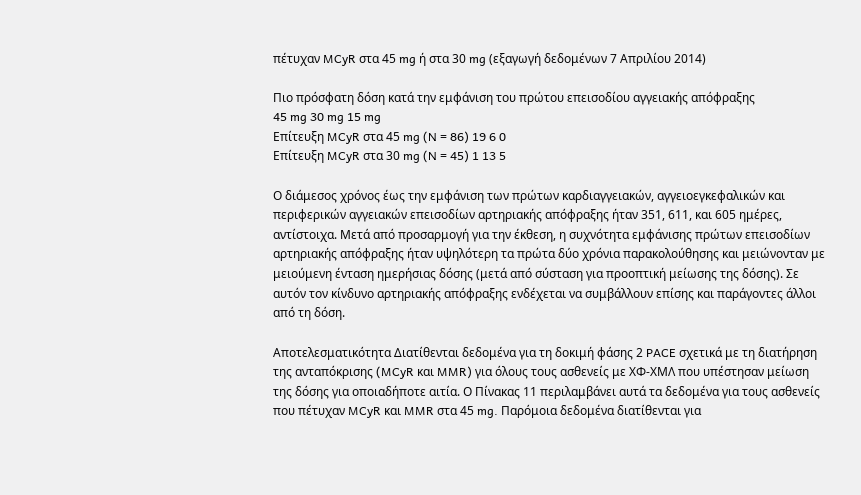πέτυχαν MCyR στα 45 mg ή στα 30 mg (εξαγωγή δεδομένων 7 Απριλίου 2014)

Πιο πρόσφατη δόση κατά την εμφάνιση του πρώτου επεισοδίου αγγειακής απόφραξης
45 mg 30 mg 15 mg
Επίτευξη MCyR στα 45 mg (N = 86) 19 6 0
Επίτευξη MCyR στα 30 mg (N = 45) 1 13 5

Ο διάμεσος χρόνος έως την εμφάνιση των πρώτων καρδιαγγειακών, αγγειοεγκεφαλικών και περιφερικών αγγειακών επεισοδίων αρτηριακής απόφραξης ήταν 351, 611, και 605 ημέρες, αντίστοιχα. Μετά από προσαρμογή για την έκθεση, η συχνότητα εμφάνισης πρώτων επεισοδίων αρτηριακής απόφραξης ήταν υψηλότερη τα πρώτα δύο χρόνια παρακολούθησης και μειώνονταν με μειούμενη ένταση ημερήσιας δόσης (μετά από σύσταση για προοπτική μείωσης της δόσης). Σε αυτόν τον κίνδυνο αρτηριακής απόφραξης ενδέχεται να συμβάλλουν επίσης και παράγοντες άλλοι από τη δόση.

Αποτελεσματικότητα Διατίθενται δεδομένα για τη δοκιμή φάσης 2 PACE σχετικά με τη διατήρηση της ανταπόκρισης (MCyR και MMR) για όλους τους ασθενείς με ΧΦ-ΧΜΛ που υπέστησαν μείωση της δόσης για οποιαδήποτε αιτία. Ο Πίνακας 11 περιλαμβάνει αυτά τα δεδομένα για τους ασθενείς που πέτυχαν MCyR και MMR στα 45 mg. Παρόμοια δεδομένα διατίθενται για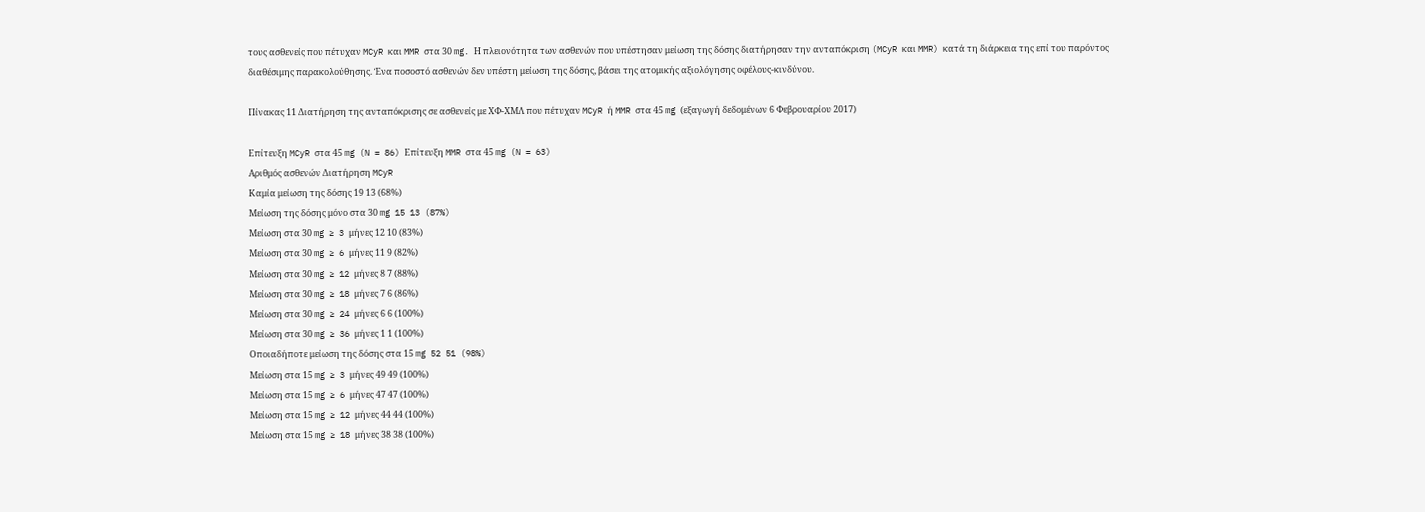τους ασθενείς που πέτυχαν MCyR και MMR στα 30 mg. Η πλειονότητα των ασθενών που υπέστησαν μείωση της δόσης διατήρησαν την ανταπόκριση (MCyR και MMR) κατά τη διάρκεια της επί του παρόντος διαθέσιμης παρακολούθησης. Ένα ποσοστό ασθενών δεν υπέστη μείωση της δόσης, βάσει της ατομικής αξιολόγησης οφέλους-κινδύνου.

Πίνακας 11 Διατήρηση της ανταπόκρισης σε ασθενείς με ΧΦ-ΧΜΛ που πέτυχαν MCyR ή MMR στα 45 mg (εξαγωγή δεδομένων 6 Φεβρουαρίου 2017)

Επίτευξη MCyR στα 45 mg (N = 86) Επίτευξη MMR στα 45 mg (N = 63)
Αριθμός ασθενών Διατήρηση MCyR
Καμία μείωση της δόσης 19 13 (68%)
Μείωση της δόσης μόνο στα 30 mg 15 13 (87%)
Μείωση στα 30 mg ≥ 3 μήνες 12 10 (83%)
Μείωση στα 30 mg ≥ 6 μήνες 11 9 (82%)
Μείωση στα 30 mg ≥ 12 μήνες 8 7 (88%)
Μείωση στα 30 mg ≥ 18 μήνες 7 6 (86%)
Μείωση στα 30 mg ≥ 24 μήνες 6 6 (100%)
Μείωση στα 30 mg ≥ 36 μήνες 1 1 (100%)
Οποιαδήποτε μείωση της δόσης στα 15 mg 52 51 (98%)
Μείωση στα 15 mg ≥ 3 μήνες 49 49 (100%)
Μείωση στα 15 mg ≥ 6 μήνες 47 47 (100%)
Μείωση στα 15 mg ≥ 12 μήνες 44 44 (100%)
Μείωση στα 15 mg ≥ 18 μήνες 38 38 (100%)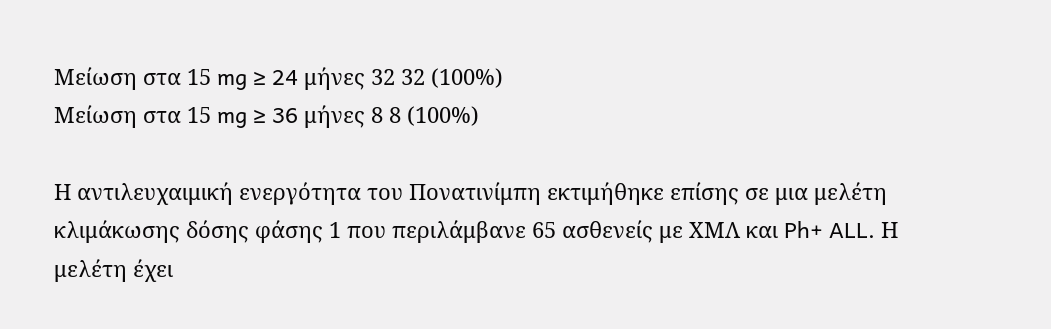Μείωση στα 15 mg ≥ 24 μήνες 32 32 (100%)
Μείωση στα 15 mg ≥ 36 μήνες 8 8 (100%)

Η αντιλευχαιμική ενεργότητα του Πονατινίμπη εκτιμήθηκε επίσης σε μια μελέτη κλιμάκωσης δόσης φάσης 1 που περιλάμβανε 65 ασθενείς με ΧΜΛ και Ph+ ALL. Η μελέτη έχει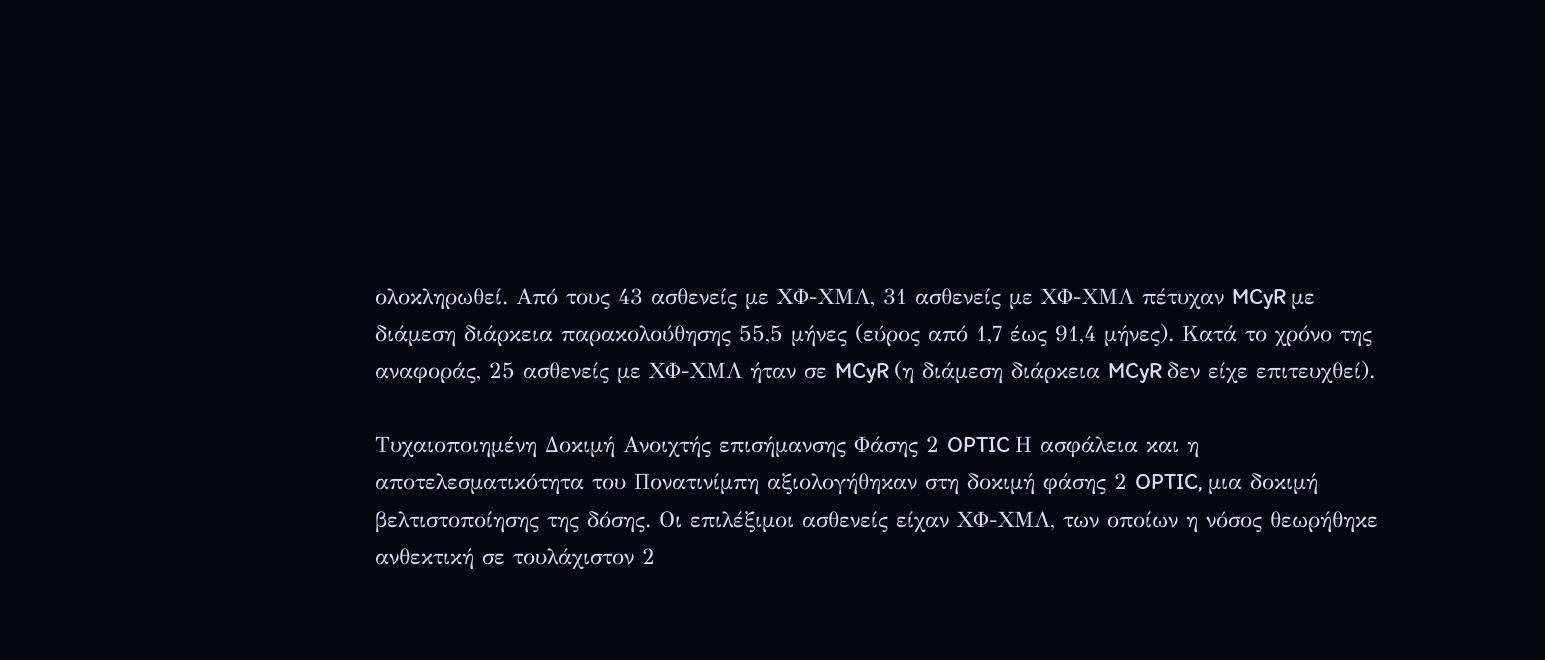ολοκληρωθεί. Από τους 43 ασθενείς με ΧΦ-ΧΜΛ, 31 ασθενείς με ΧΦ-ΧΜΛ πέτυχαν MCyR με διάμεση διάρκεια παρακολούθησης 55,5 μήνες (εύρος από 1,7 έως 91,4 μήνες). Κατά το χρόνο της αναφοράς, 25 ασθενείς με ΧΦ-ΧΜΛ ήταν σε MCyR (η διάμεση διάρκεια MCyR δεν είχε επιτευχθεί).

Τυχαιοποιημένη Δοκιμή Ανοιχτής επισήμανσης Φάσης 2 OPTIC Η ασφάλεια και η αποτελεσματικότητα του Πονατινίμπη αξιολογήθηκαν στη δοκιμή φάσης 2 OPTIC, μια δοκιμή βελτιστοποίησης της δόσης. Οι επιλέξιμοι ασθενείς είχαν ΧΦ-ΧΜΛ, των οποίων η νόσος θεωρήθηκε ανθεκτική σε τουλάχιστον 2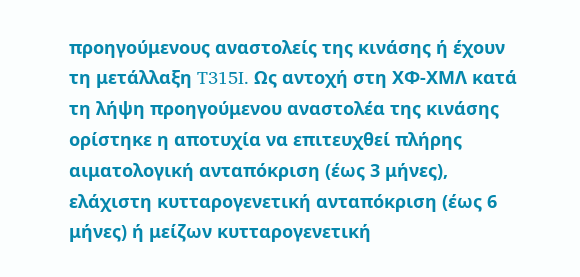προηγούμενους αναστολείς της κινάσης ή έχουν τη μετάλλαξη T315I. Ως αντοχή στη ΧΦ-ΧΜΛ κατά τη λήψη προηγούμενου αναστολέα της κινάσης ορίστηκε η αποτυχία να επιτευχθεί πλήρης αιματολογική ανταπόκριση (έως 3 μήνες), ελάχιστη κυτταρογενετική ανταπόκριση (έως 6 μήνες) ή μείζων κυτταρογενετική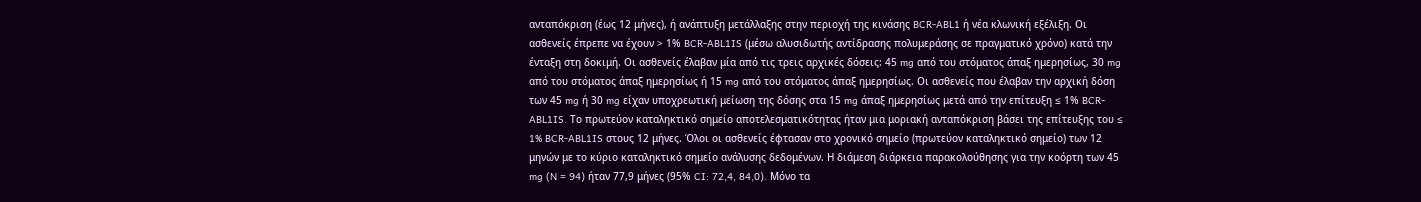ανταπόκριση (έως 12 μήνες), ή ανάπτυξη μετάλλαξης στην περιοχή της κινάσης BCR-ABL1 ή νέα κλωνική εξέλιξη. Οι ασθενείς έπρεπε να έχουν > 1% BCR-ABL1IS (μέσω αλυσιδωτής αντίδρασης πολυμεράσης σε πραγματικό χρόνο) κατά την ένταξη στη δοκιμή. Οι ασθενείς έλαβαν μία από τις τρεις αρχικές δόσεις: 45 mg από του στόματος άπαξ ημερησίως, 30 mg από του στόματος άπαξ ημερησίως ή 15 mg από του στόματος άπαξ ημερησίως. Οι ασθενείς που έλαβαν την αρχική δόση των 45 mg ή 30 mg είχαν υποχρεωτική μείωση της δόσης στα 15 mg άπαξ ημερησίως μετά από την επίτευξη ≤ 1% BCR-ABL1IS. Το πρωτεύον καταληκτικό σημείο αποτελεσματικότητας ήταν μια μοριακή ανταπόκριση βάσει της επίτευξης του ≤ 1% BCR-ABL1IS στους 12 μήνες. Όλοι οι ασθενείς έφτασαν στο χρονικό σημείο (πρωτεύον καταληκτικό σημείο) των 12 μηνών με το κύριο καταληκτικό σημείο ανάλυσης δεδομένων. Η διάμεση διάρκεια παρακολούθησης για την κοόρτη των 45 mg (N = 94) ήταν 77,9 μήνες (95% CI: 72,4, 84,0). Μόνο τα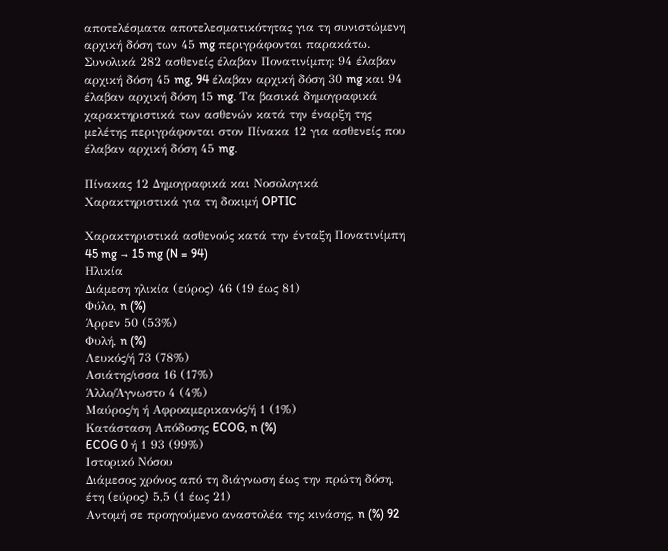αποτελέσματα αποτελεσματικότητας για τη συνιστώμενη αρχική δόση των 45 mg περιγράφονται παρακάτω. Συνολικά 282 ασθενείς έλαβαν Πονατινίμπη: 94 έλαβαν αρχική δόση 45 mg, 94 έλαβαν αρχική δόση 30 mg και 94 έλαβαν αρχική δόση 15 mg. Τα βασικά δημογραφικά χαρακτηριστικά των ασθενών κατά την έναρξη της μελέτης περιγράφονται στον Πίνακα 12 για ασθενείς που έλαβαν αρχική δόση 45 mg.

Πίνακας 12 Δημογραφικά και Νοσολογικά Χαρακτηριστικά για τη δοκιμή OPTIC

Χαρακτηριστικά ασθενούς κατά την ένταξη Πονατινίμπη 45 mg → 15 mg (N = 94)
Ηλικία
Διάμεση ηλικία (εύρος) 46 (19 έως 81)
Φύλο, n (%)
Άρρεν 50 (53%)
Φυλή, n (%)
Λευκός/ή 73 (78%)
Ασιάτης/ισσα 16 (17%)
Άλλο/Άγνωστο 4 (4%)
Μαύρος/η ή Αφροαμερικανός/ή 1 (1%)
Κατάσταση Απόδοσης ECOG, n (%)
ECOG 0 ή 1 93 (99%)
Ιστορικό Νόσου
Διάμεσος χρόνος από τη διάγνωση έως την πρώτη δόση, έτη (εύρος) 5,5 (1 έως 21)
Αντομή σε προηγούμενο αναστολέα της κινάσης, n (%) 92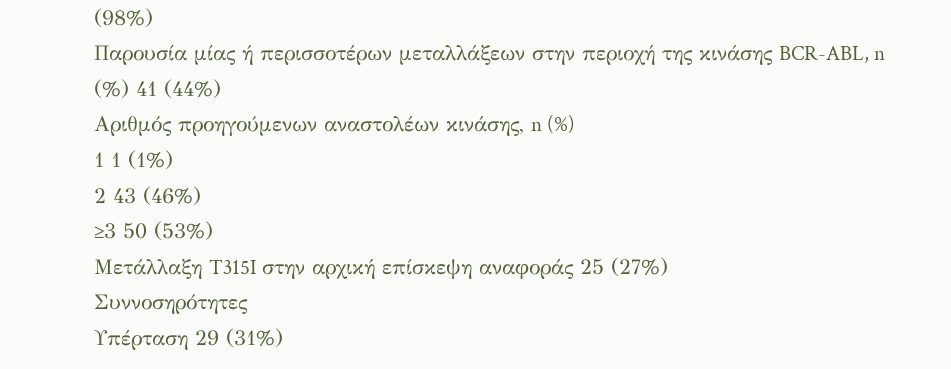(98%)
Παρουσία μίας ή περισσοτέρων μεταλλάξεων στην περιοχή της κινάσης BCR-ABL, n (%) 41 (44%)
Αριθμός προηγούμενων αναστολέων κινάσης, n (%)
1 1 (1%)
2 43 (46%)
≥3 50 (53%)
Μετάλλαξη T315I στην αρχική επίσκεψη αναφοράς 25 (27%)
Συννοσηρότητες
Υπέρταση 29 (31%)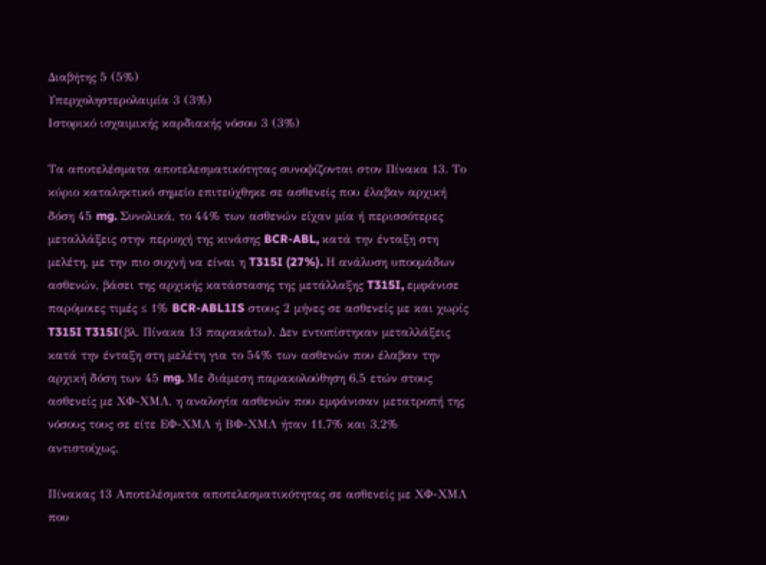Διαβήτης 5 (5%)
Υπερχοληστερολαιμία 3 (3%)
Ιστορικό ισχαιμικής καρδιακής νόσου 3 (3%)

Τα αποτελέσματα αποτελεσματικότητας συνοψίζονται στον Πίνακα 13. Το κύριο καταληκτικό σημείο επιτεύχθηκε σε ασθενείς που έλαβαν αρχική δόση 45 mg. Συνολικά, το 44% των ασθενών είχαν μία ή περισσότερες μεταλλάξεις στην περιοχή της κινάσης BCR-ABL, κατά την ένταξη στη μελέτη, με την πιο συχνή να είναι η T315I (27%). Η ανάλυση υποομάδων ασθενών, βάσει της αρχικής κατάστασης της μετάλλαξης T315I, εμφάνισε παρόμοιες τιμές ≤ 1% BCR-ABL1IS στους 2 μήνες σε ασθενείς με και χωρίς T315I T315I(βλ. Πίνακα 13 παρακάτω). Δεν εντοπίστηκαν μεταλλάξεις κατά την ένταξη στη μελέτη για το 54% των ασθενών που έλαβαν την αρχική δόση των 45 mg. Με διάμεση παρακολούθηση 6,5 ετών στους ασθενείς με ΧΦ-ΧΜΛ, η αναλογία ασθενών που εμφάνισαν μετατροπή της νόσους τους σε είτε ΕΦ-ΧΜΛ ή ΒΦ-ΧΜΛ ήταν 11,7% και 3,2% αντιστοίχως.

Πίνακας 13 Αποτελέσματα αποτελεσματικότητας σε ασθενείς με ΧΦ-ΧΜΛ που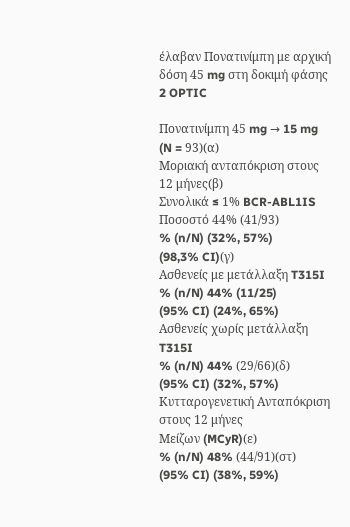έλαβαν Πονατινίμπη με αρχική δόση 45 mg στη δοκιμή φάσης 2 OPTIC

Πονατινίμπη 45 mg → 15 mg (N = 93)(α)
Μοριακή ανταπόκριση στους 12 μήνες(β)
Συνολικά ≤ 1% BCR-ABL1IS Ποσοστό 44% (41/93)
% (n/N) (32%, 57%)
(98,3% CI)(γ)
Ασθενείς με μετάλλαξη T315I
% (n/N) 44% (11/25)
(95% CI) (24%, 65%)
Ασθενείς χωρίς μετάλλαξη T315I
% (n/N) 44% (29/66)(δ)
(95% CI) (32%, 57%)
Κυτταρογενετική Ανταπόκριση στους 12 μήνες
Μείζων (MCyR)(ε)
% (n/N) 48% (44/91)(στ)
(95% CI) (38%, 59%)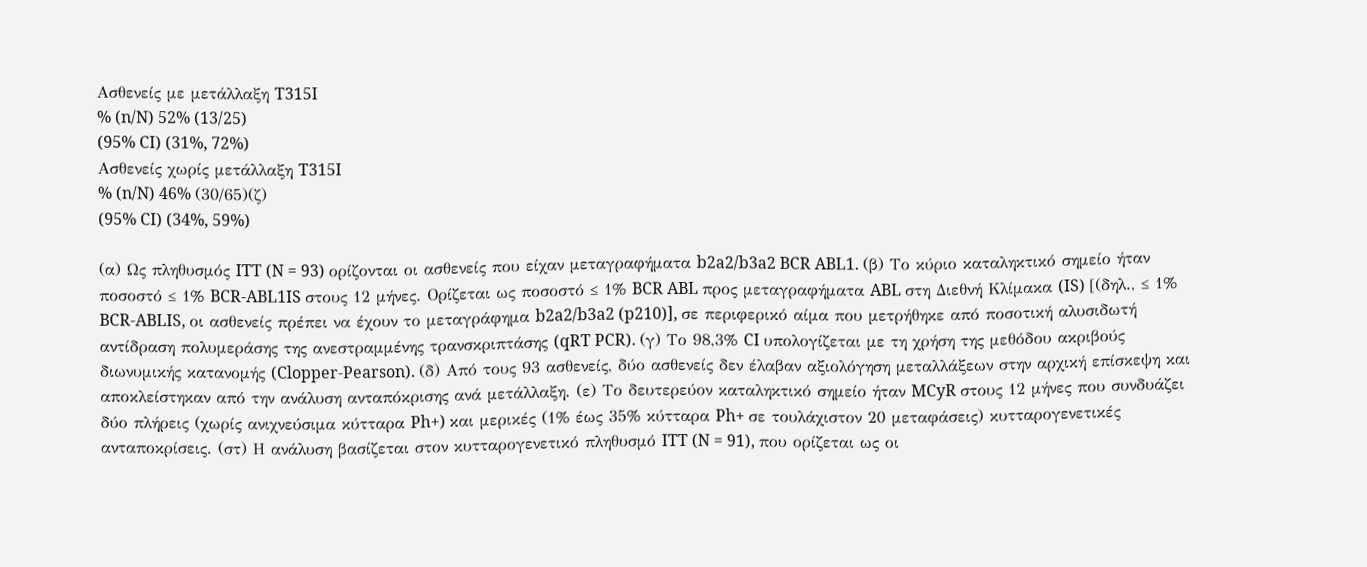Ασθενείς με μετάλλαξη T315I
% (n/N) 52% (13/25)
(95% CI) (31%, 72%)
Ασθενείς χωρίς μετάλλαξη T315I
% (n/N) 46% (30/65)(ζ)
(95% CI) (34%, 59%)

(α) Ως πληθυσμός ITT (N = 93) ορίζονται οι ασθενείς που είχαν μεταγραφήματα b2a2/b3a2 BCR ABL1. (β) Το κύριο καταληκτικό σημείο ήταν ποσοστό ≤ 1% BCR-ABL1IS στους 12 μήνες. Ορίζεται ως ποσοστό ≤ 1% BCR ABL προς μεταγραφήματα ABL στη Διεθνή Κλίμακα (IS) [(δηλ., ≤ 1% BCR-ABLIS, οι ασθενείς πρέπει να έχουν το μεταγράφημα b2a2/b3a2 (p210)], σε περιφερικό αίμα που μετρήθηκε από ποσοτική αλυσιδωτή αντίδραση πολυμεράσης της ανεστραμμένης τρανσκριπτάσης (qRT PCR). (γ) Το 98,3% CI υπολογίζεται με τη χρήση της μεθόδου ακριβούς διωνυμικής κατανομής (Clopper-Pearson). (δ) Από τους 93 ασθενείς, δύο ασθενείς δεν έλαβαν αξιολόγηση μεταλλάξεων στην αρχική επίσκεψη και αποκλείστηκαν από την ανάλυση ανταπόκρισης ανά μετάλλαξη. (ε) Το δευτερεύον καταληκτικό σημείο ήταν MCyR στους 12 μήνες που συνδυάζει δύο πλήρεις (χωρίς ανιχνεύσιμα κύτταρα Ph+) και μερικές (1% έως 35% κύτταρα Ph+ σε τουλάχιστον 20 μεταφάσεις) κυτταρογενετικές ανταποκρίσεις. (στ) Η ανάλυση βασίζεται στον κυτταρογενετικό πληθυσμό ITT (N = 91), που ορίζεται ως οι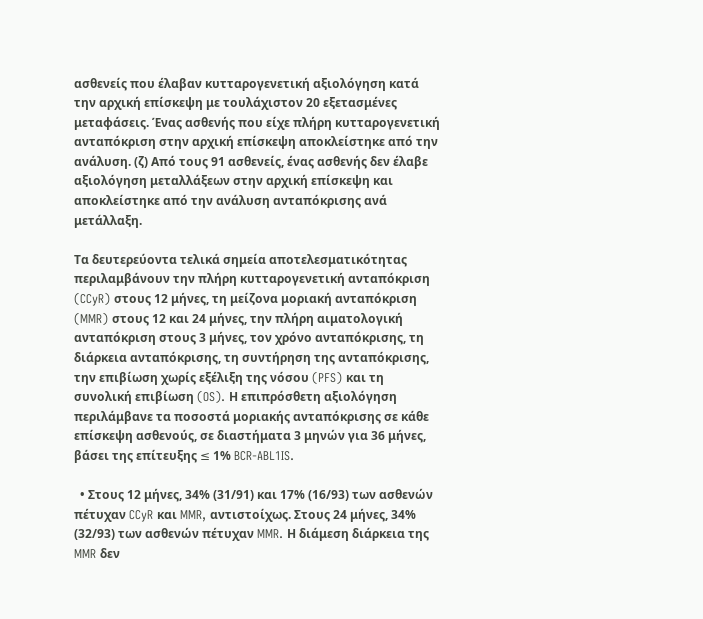ασθενείς που έλαβαν κυτταρογενετική αξιολόγηση κατά την αρχική επίσκεψη με τουλάχιστον 20 εξετασμένες μεταφάσεις. Ένας ασθενής που είχε πλήρη κυτταρογενετική ανταπόκριση στην αρχική επίσκεψη αποκλείστηκε από την ανάλυση. (ζ) Από τους 91 ασθενείς, ένας ασθενής δεν έλαβε αξιολόγηση μεταλλάξεων στην αρχική επίσκεψη και αποκλείστηκε από την ανάλυση ανταπόκρισης ανά μετάλλαξη.

Τα δευτερεύοντα τελικά σημεία αποτελεσματικότητας περιλαμβάνουν την πλήρη κυτταρογενετική ανταπόκριση (CCyR) στους 12 μήνες, τη μείζονα μοριακή ανταπόκριση (MMR) στους 12 και 24 μήνες, την πλήρη αιματολογική ανταπόκριση στους 3 μήνες, τον χρόνο ανταπόκρισης, τη διάρκεια ανταπόκρισης, τη συντήρηση της ανταπόκρισης, την επιβίωση χωρίς εξέλιξη της νόσου (PFS) και τη συνολική επιβίωση (OS). Η επιπρόσθετη αξιολόγηση περιλάμβανε τα ποσοστά μοριακής ανταπόκρισης σε κάθε επίσκεψη ασθενούς, σε διαστήματα 3 μηνών για 36 μήνες, βάσει της επίτευξης ≤ 1% BCR-ABL1IS.

  • Στους 12 μήνες, 34% (31/91) και 17% (16/93) των ασθενών πέτυχαν CCyR και MMR, αντιστοίχως. Στους 24 μήνες, 34% (32/93) των ασθενών πέτυχαν MMR. Η διάμεση διάρκεια της MMR δεν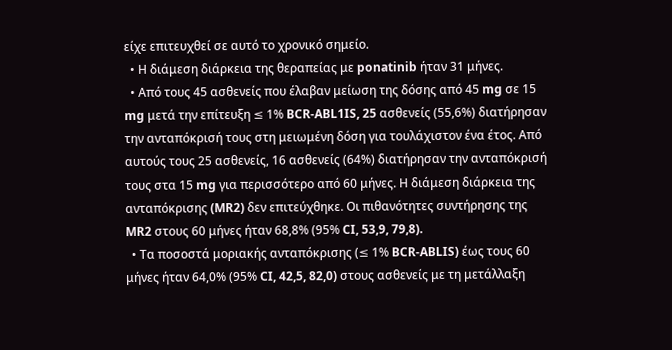είχε επιτευχθεί σε αυτό το χρονικό σημείο.
  • Η διάμεση διάρκεια της θεραπείας με ponatinib ήταν 31 μήνες.
  • Από τους 45 ασθενείς που έλαβαν μείωση της δόσης από 45 mg σε 15 mg μετά την επίτευξη ≤ 1% BCR-ABL1IS, 25 ασθενείς (55,6%) διατήρησαν την ανταπόκρισή τους στη μειωμένη δόση για τουλάχιστον ένα έτος. Από αυτούς τους 25 ασθενείς, 16 ασθενείς (64%) διατήρησαν την ανταπόκρισή τους στα 15 mg για περισσότερο από 60 μήνες. Η διάμεση διάρκεια της ανταπόκρισης (MR2) δεν επιτεύχθηκε. Οι πιθανότητες συντήρησης της MR2 στους 60 μήνες ήταν 68,8% (95% CI, 53,9, 79,8).
  • Τα ποσοστά μοριακής ανταπόκρισης (≤ 1% BCR-ABLIS) έως τους 60 μήνες ήταν 64,0% (95% CI, 42,5, 82,0) στους ασθενείς με τη μετάλλαξη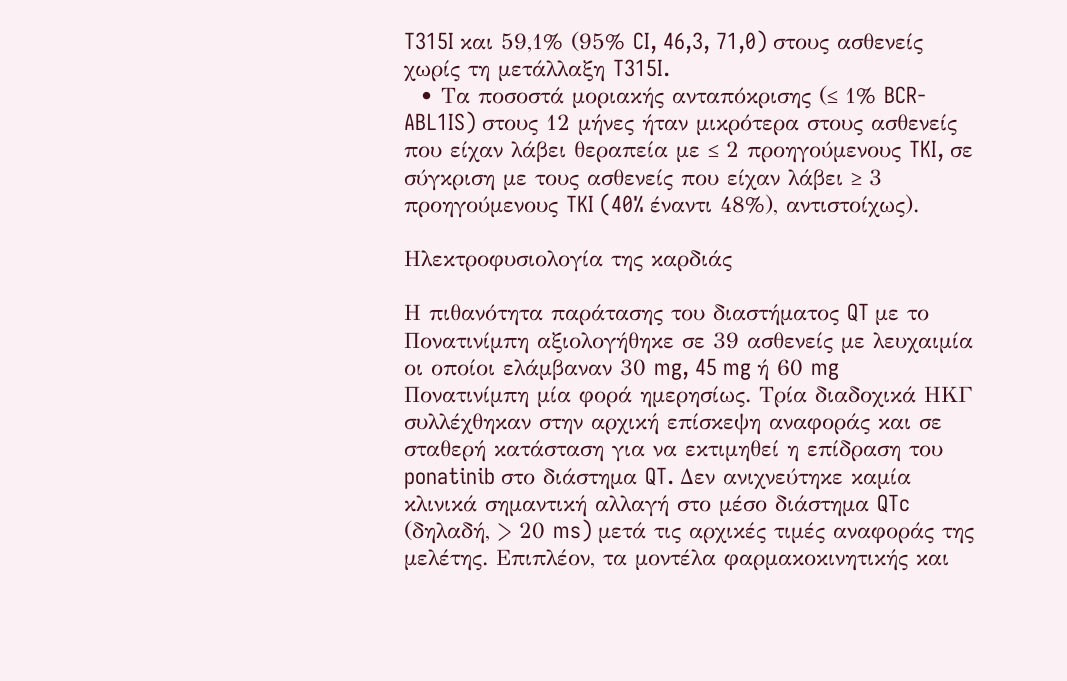T315I και 59,1% (95% CI, 46,3, 71,0) στους ασθενείς χωρίς τη μετάλλαξη T315I.
  • Τα ποσοστά μοριακής ανταπόκρισης (≤ 1% BCR-ABL1IS) στους 12 μήνες ήταν μικρότερα στους ασθενείς που είχαν λάβει θεραπεία με ≤ 2 προηγούμενους TKI, σε σύγκριση με τους ασθενείς που είχαν λάβει ≥ 3 προηγούμενους TKI (40% έναντι 48%), αντιστοίχως).

Ηλεκτροφυσιολογία της καρδιάς

Η πιθανότητα παράτασης του διαστήματος QT με το Πονατινίμπη αξιολογήθηκε σε 39 ασθενείς με λευχαιμία οι οποίοι ελάμβαναν 30 mg, 45 mg ή 60 mg Πονατινίμπη μία φορά ημερησίως. Τρία διαδοχικά ΗΚΓ συλλέχθηκαν στην αρχική επίσκεψη αναφοράς και σε σταθερή κατάσταση για να εκτιμηθεί η επίδραση του ponatinib στο διάστημα QT. Δεν ανιχνεύτηκε καμία κλινικά σημαντική αλλαγή στο μέσο διάστημα QTc (δηλαδή, > 20 ms) μετά τις αρχικές τιμές αναφοράς της μελέτης. Επιπλέον, τα μοντέλα φαρμακοκινητικής και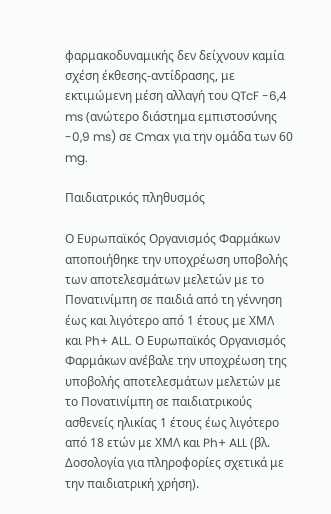φαρμακοδυναμικής δεν δείχνουν καμία σχέση έκθεσης-αντίδρασης, με εκτιμώμενη μέση αλλαγή του QTcF -6,4 ms (ανώτερο διάστημα εμπιστοσύνης -0,9 ms) σε Cmax για την ομάδα των 60 mg.

Παιδιατρικός πληθυσμός

Ο Ευρωπαϊκός Οργανισμός Φαρμάκων αποποιήθηκε την υποχρέωση υποβολής των αποτελεσμάτων μελετών με το Πονατινίμπη σε παιδιά από τη γέννηση έως και λιγότερο από 1 έτους με ΧΜΛ και Ph+ ALL. Ο Ευρωπαϊκός Οργανισμός Φαρμάκων ανέβαλε την υποχρέωση της υποβολής αποτελεσμάτων μελετών με το Πονατινίμπη σε παιδιατρικούς ασθενείς ηλικίας 1 έτους έως λιγότερο από 18 ετών με ΧΜΛ και Ph+ ALL (βλ. Δοσολογία για πληροφορίες σχετικά με την παιδιατρική χρήση).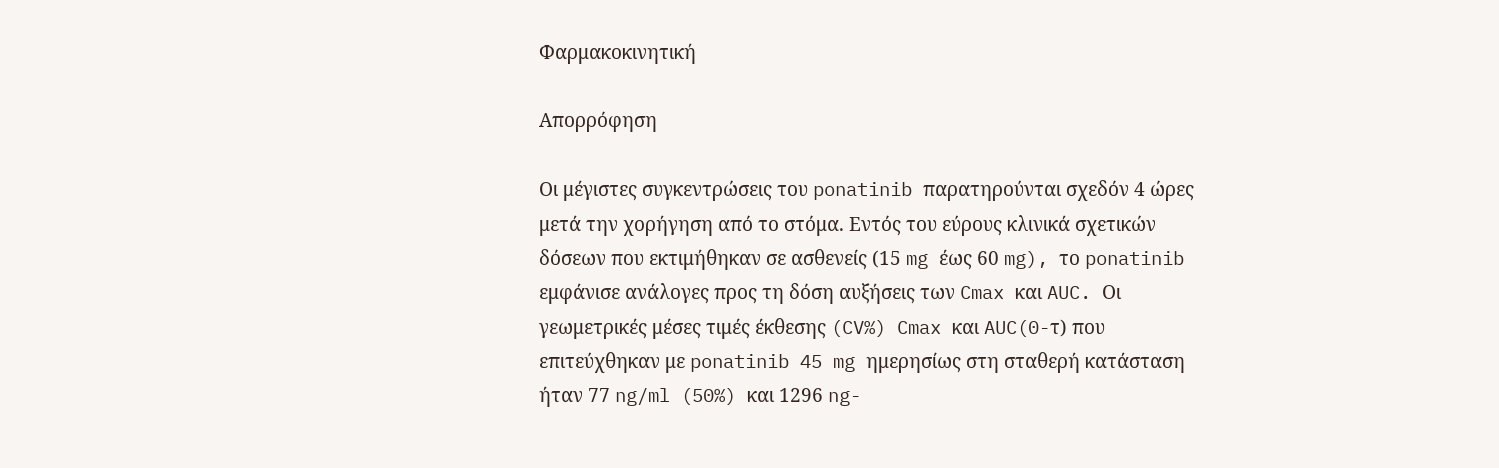Φαρμακοκινητική

Απορρόφηση

Οι μέγιστες συγκεντρώσεις του ponatinib παρατηρούνται σχεδόν 4 ώρες μετά την χορήγηση από το στόμα. Εντός του εύρους κλινικά σχετικών δόσεων που εκτιμήθηκαν σε ασθενείς (15 mg έως 60 mg), το ponatinib εμφάνισε ανάλογες προς τη δόση αυξήσεις των Cmax και AUC. Οι γεωμετρικές μέσες τιμές έκθεσης (CV%) Cmax και AUC(0-τ) που επιτεύχθηκαν με ponatinib 45 mg ημερησίως στη σταθερή κατάσταση ήταν 77 ng/ml (50%) και 1296 ng-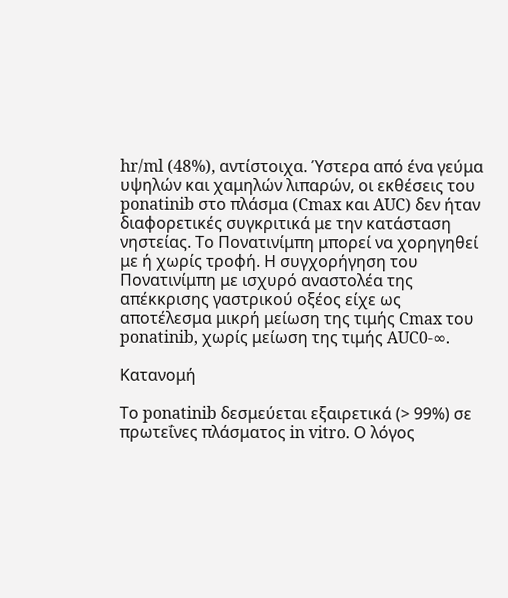hr/ml (48%), αντίστοιχα. Ύστερα από ένα γεύμα υψηλών και χαμηλών λιπαρών, οι εκθέσεις του ponatinib στο πλάσμα (Cmax και AUC) δεν ήταν διαφορετικές συγκριτικά με την κατάσταση νηστείας. Το Πονατινίμπη μπορεί να χορηγηθεί με ή χωρίς τροφή. Η συγχορήγηση του Πονατινίμπη με ισχυρό αναστολέα της απέκκρισης γαστρικού οξέος είχε ως αποτέλεσμα μικρή μείωση της τιμής Cmax του ponatinib, χωρίς μείωση της τιμής AUC0-∞.

Κατανομή

Το ponatinib δεσμεύεται εξαιρετικά (> 99%) σε πρωτεΐνες πλάσματος in vitro. Ο λόγος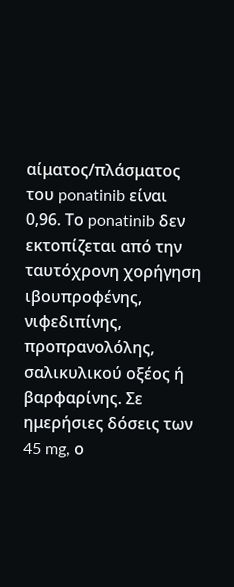αίματος/πλάσματος του ponatinib είναι 0,96. Το ponatinib δεν εκτοπίζεται από την ταυτόχρονη χορήγηση ιβουπροφένης, νιφεδιπίνης, προπρανολόλης, σαλικυλικού οξέος ή βαρφαρίνης. Σε ημερήσιες δόσεις των 45 mg, ο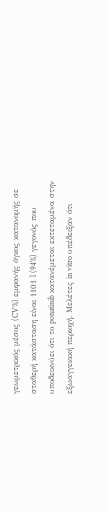γεωμετρικός μέσος (CV%) εμφανής όγκος κατανομής σε σταθερή κατάσταση είναι 1101 l (94%) γεγονός που υποδεικνύει ότι το ponatinib κατανέμεται εκτεταμένα στην εξωαγγειακή περιοχή. Μελέτες in vitro υπέδειξαν ότι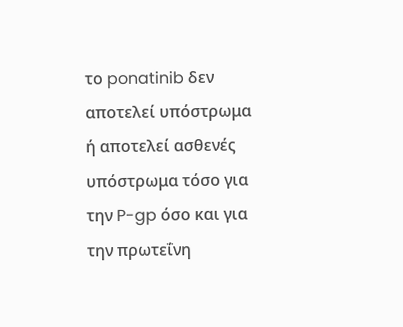το ponatinib δεν αποτελεί υπόστρωμα ή αποτελεί ασθενές υπόστρωμα τόσο για την P-gp όσο και για την πρωτεΐνη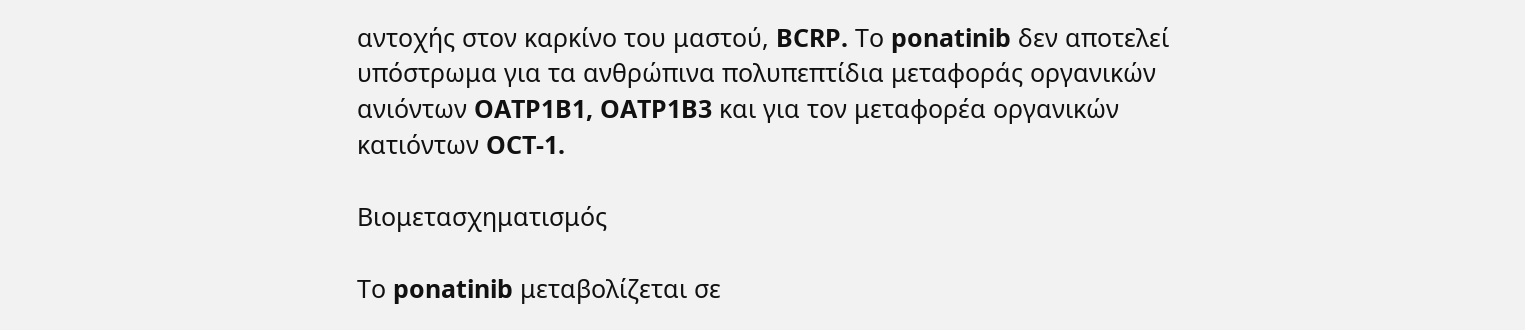αντοχής στον καρκίνο του μαστού, BCRP. Το ponatinib δεν αποτελεί υπόστρωμα για τα ανθρώπινα πολυπεπτίδια μεταφοράς οργανικών ανιόντων OATP1B1, OATP1B3 και για τον μεταφορέα οργανικών κατιόντων OCT-1.

Βιομετασχηματισμός

Το ponatinib μεταβολίζεται σε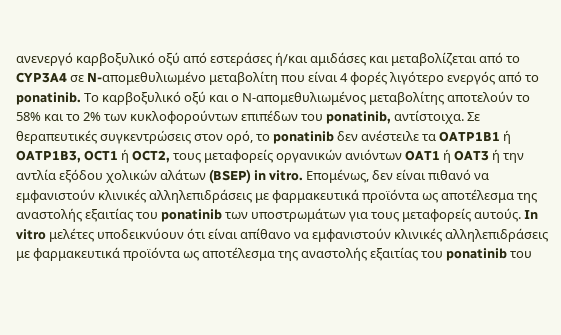ανενεργό καρβοξυλικό οξύ από εστεράσες ή/και αμιδάσες και μεταβολίζεται από το CYP3A4 σε N-απομεθυλιωμένο μεταβολίτη που είναι 4 φορές λιγότερο ενεργός από το ponatinib. Το καρβοξυλικό οξύ και ο Ν-απομεθυλιωμένος μεταβολίτης αποτελούν το 58% και το 2% των κυκλοφορούντων επιπέδων του ponatinib, αντίστοιχα. Σε θεραπευτικές συγκεντρώσεις στον ορό, το ponatinib δεν ανέστειλε τα OATP1B1 ή OATP1B3, OCT1 ή OCT2, τους μεταφορείς οργανικών ανιόντων OAT1 ή OAT3 ή την αντλία εξόδου χολικών αλάτων (BSEP) in vitro. Επομένως, δεν είναι πιθανό να εμφανιστούν κλινικές αλληλεπιδράσεις με φαρμακευτικά προϊόντα ως αποτέλεσμα της αναστολής εξαιτίας του ponatinib των υποστρωμάτων για τους μεταφορείς αυτούς. In vitro μελέτες υποδεικνύουν ότι είναι απίθανο να εμφανιστούν κλινικές αλληλεπιδράσεις με φαρμακευτικά προϊόντα ως αποτέλεσμα της αναστολής εξαιτίας του ponatinib του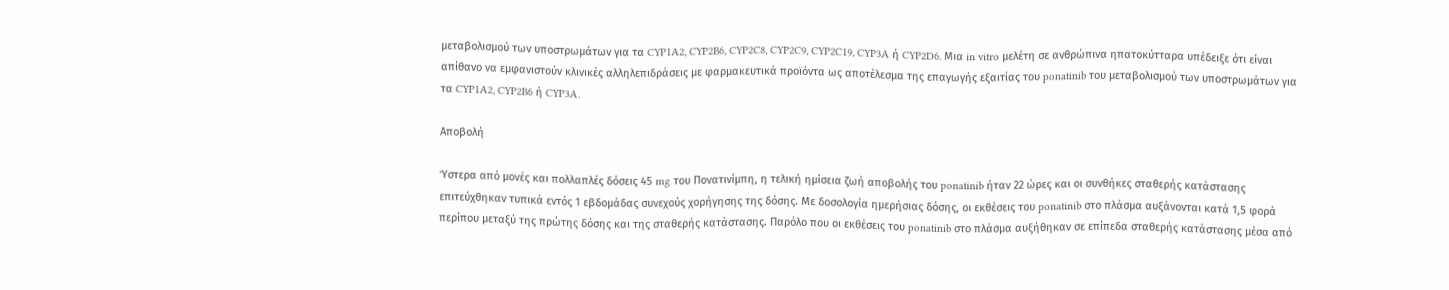μεταβολισμού των υποστρωμάτων για τα CYP1A2, CYP2B6, CYP2C8, CYP2C9, CYP2C19, CYP3A ή CYP2D6. Μια in vitro μελέτη σε ανθρώπινα ηπατοκύτταρα υπέδειξε ότι είναι απίθανο να εμφανιστούν κλινικές αλληλεπιδράσεις με φαρμακευτικά προϊόντα ως αποτέλεσμα της επαγωγής εξαιτίας του ponatinib του μεταβολισμού των υποστρωμάτων για τα CYP1A2, CYP2B6 ή CYP3A.

Αποβολή

Ύστερα από μονές και πολλαπλές δόσεις 45 mg του Πονατινίμπη, η τελική ημίσεια ζωή αποβολής του ponatinib ήταν 22 ώρες και οι συνθήκες σταθερής κατάστασης επιτεύχθηκαν τυπικά εντός 1 εβδομάδας συνεχούς χορήγησης της δόσης. Με δοσολογία ημερήσιας δόσης, οι εκθέσεις του ponatinib στο πλάσμα αυξάνονται κατά 1,5 φορά περίπου μεταξύ της πρώτης δόσης και της σταθερής κατάστασης. Παρόλο που οι εκθέσεις του ponatinib στο πλάσμα αυξήθηκαν σε επίπεδα σταθερής κατάστασης μέσα από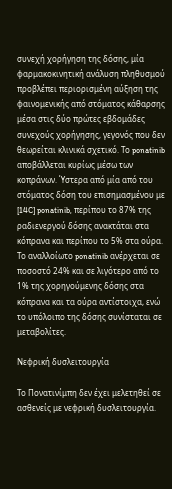συνεχή χορήγηση της δόσης, μία φαρμακοκινητική ανάλυση πληθυσμού προβλέπει περιορισμένη αύξηση της φαινομενικής από στόματος κάθαρσης μέσα στις δύο πρώτες εβδομάδες συνεχούς χορήγησης, γεγονός που δεν θεωρείται κλινικά σχετικό. Το ponatinib αποβάλλεται κυρίως μέσω των κοπράνων. Ύστερα από μία από του στόματος δόση του επισημασμένου με [14C] ponatinib, περίπου το 87% της ραδιενεργού δόσης ανακτάται στα κόπρανα και περίπου το 5% στα ούρα. Το αναλλοίωτο ponatinib ανέρχεται σε ποσοστό 24% και σε λιγότερο από το 1% της χορηγούμενης δόσης στα κόπρανα και τα ούρα αντίστοιχα, ενώ το υπόλοιπο της δόσης συνίσταται σε μεταβολίτες.

Νεφρική δυσλειτουργία

Το Πονατινίμπη δεν έχει μελετηθεί σε ασθενείς με νεφρική δυσλειτουργία.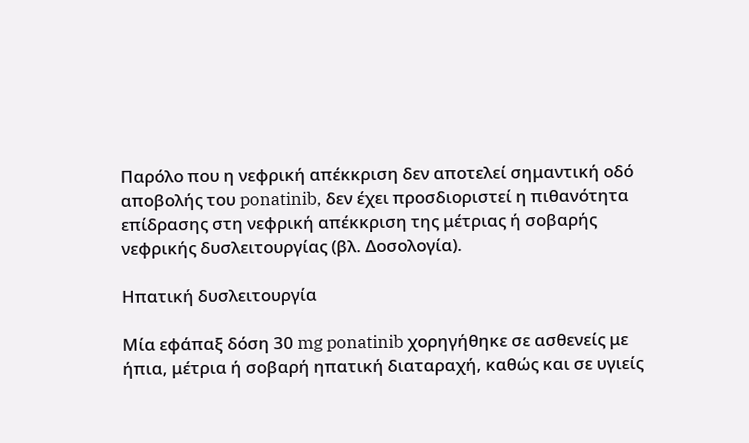Παρόλο που η νεφρική απέκκριση δεν αποτελεί σημαντική οδό αποβολής του ponatinib, δεν έχει προσδιοριστεί η πιθανότητα επίδρασης στη νεφρική απέκκριση της μέτριας ή σοβαρής νεφρικής δυσλειτουργίας (βλ. Δοσολογία).

Ηπατική δυσλειτουργία

Μία εφάπαξ δόση 30 mg ponatinib χορηγήθηκε σε ασθενείς με ήπια, μέτρια ή σοβαρή ηπατική διαταραχή, καθώς και σε υγιείς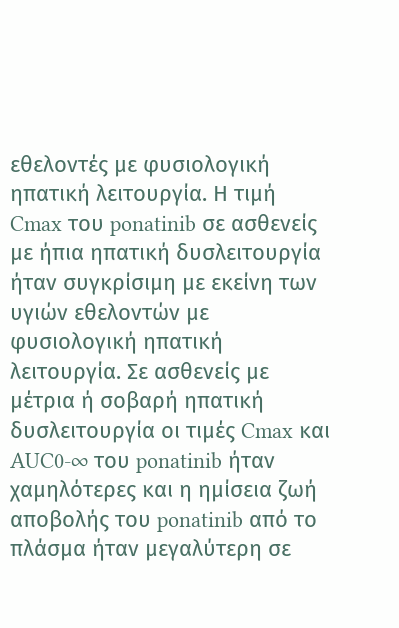εθελοντές με φυσιολογική ηπατική λειτουργία. Η τιμή Cmax του ponatinib σε ασθενείς με ήπια ηπατική δυσλειτουργία ήταν συγκρίσιμη με εκείνη των υγιών εθελοντών με φυσιολογική ηπατική λειτουργία. Σε ασθενείς με μέτρια ή σοβαρή ηπατική δυσλειτουργία οι τιμές Cmax και AUC0-∞ του ponatinib ήταν χαμηλότερες και η ημίσεια ζωή αποβολής του ponatinib από το πλάσμα ήταν μεγαλύτερη σε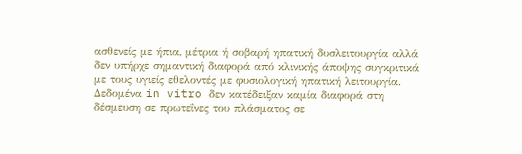ασθενείς με ήπια, μέτρια ή σοβαρή ηπατική δυσλειτουργία αλλά δεν υπήρχε σημαντική διαφορά από κλινικής άποψης συγκριτικά με τους υγιείς εθελοντές με φυσιολογική ηπατική λειτουργία. Δεδομένα in vitro δεν κατέδειξαν καμία διαφορά στη δέσμευση σε πρωτεΐνες του πλάσματος σε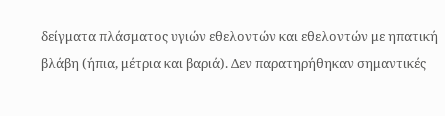δείγματα πλάσματος υγιών εθελοντών και εθελοντών με ηπατική βλάβη (ήπια, μέτρια και βαριά). Δεν παρατηρήθηκαν σημαντικές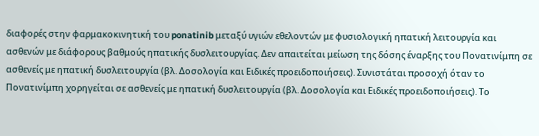διαφορές στην φαρμακοκινητική του ponatinib μεταξύ υγιών εθελοντών με φυσιολογική ηπατική λειτουργία και ασθενών με διάφορους βαθμούς ηπατικής δυσλειτουργίας. Δεν απαιτείται μείωση της δόσης έναρξης του Πονατινίμπη σε ασθενείς με ηπατική δυσλειτουργία (βλ. Δοσολογία και Ειδικές προειδοποιήσεις). Συνιστάται προσοχή όταν το Πονατινίμπη χορηγείται σε ασθενείς με ηπατική δυσλειτουργία (βλ. Δοσολογία και Ειδικές προειδοποιήσεις). Το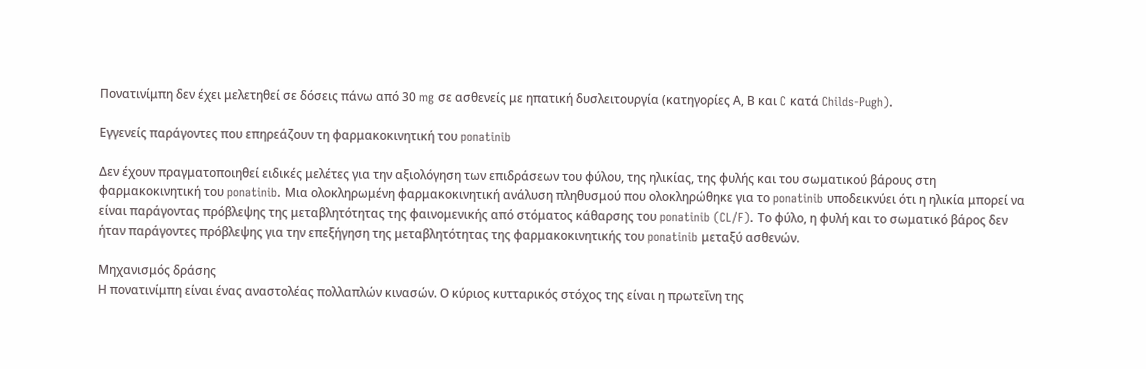Πονατινίμπη δεν έχει μελετηθεί σε δόσεις πάνω από 30 mg σε ασθενείς με ηπατική δυσλειτουργία (κατηγορίες Α, Β και C κατά Childs-Pugh).

Εγγενείς παράγοντες που επηρεάζουν τη φαρμακοκινητική του ponatinib

Δεν έχουν πραγματοποιηθεί ειδικές μελέτες για την αξιολόγηση των επιδράσεων του φύλου, της ηλικίας, της φυλής και του σωματικού βάρους στη φαρμακοκινητική του ponatinib. Μια ολοκληρωμένη φαρμακοκινητική ανάλυση πληθυσμού που ολοκληρώθηκε για το ponatinib υποδεικνύει ότι η ηλικία μπορεί να είναι παράγοντας πρόβλεψης της μεταβλητότητας της φαινομενικής από στόματος κάθαρσης του ponatinib (CL/F). Το φύλο, η φυλή και το σωματικό βάρος δεν ήταν παράγοντες πρόβλεψης για την επεξήγηση της μεταβλητότητας της φαρμακοκινητικής του ponatinib μεταξύ ασθενών.

Μηχανισμός δράσης
Η πονατινίμπη είναι ένας αναστολέας πολλαπλών κινασών. Ο κύριος κυτταρικός στόχος της είναι η πρωτεΐνη της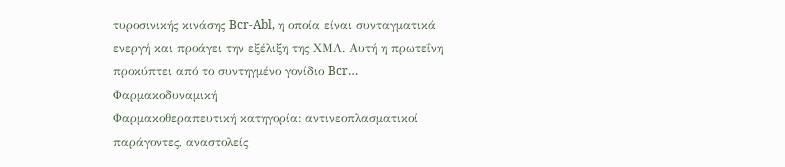τυροσινικής κινάσης Bcr-Abl, η οποία είναι συνταγματικά ενεργή και προάγει την εξέλιξη της ΧΜΛ. Αυτή η πρωτεΐνη προκύπτει από το συντηγμένο γονίδιο Bcr…
Φαρμακοδυναμική
Φαρμακοθεραπευτική κατηγορία: αντινεοπλασματικοί παράγοντες, αναστολείς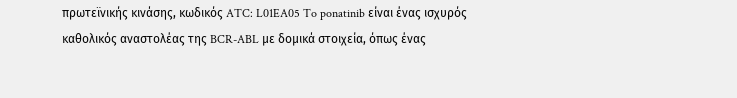πρωτεϊνικής κινάσης, κωδικός ATC: L01EA05 To ponatinib είναι ένας ισχυρός καθολικός αναστολέας της BCR-ABL με δομικά στοιχεία, όπως ένας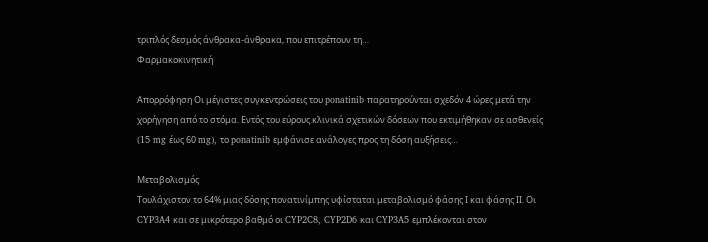τριπλός δεσμός άνθρακα-άνθρακα, που επιτρέπουν τη…
Φαρμακοκινητική

Απορρόφηση Οι μέγιστες συγκεντρώσεις του ponatinib παρατηρούνται σχεδόν 4 ώρες μετά την χορήγηση από το στόμα. Εντός του εύρους κλινικά σχετικών δόσεων που εκτιμήθηκαν σε ασθενείς (15 mg έως 60 mg), το ponatinib εμφάνισε ανάλογες προς τη δόση αυξήσεις…

Μεταβολισμός
Τουλάχιστον το 64% μιας δόσης πονατινίμπης υφίσταται μεταβολισμό φάσης Ι και φάσης ΙΙ. Οι CYP3A4 και σε μικρότερο βαθμό οι CYP2C8, CYP2D6 και CYP3A5 εμπλέκονται στον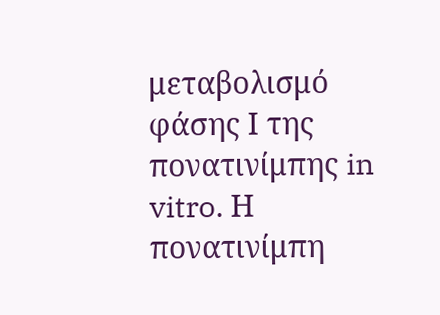μεταβολισμό φάσης Ι της πονατινίμπης in vitro. Η πονατινίμπη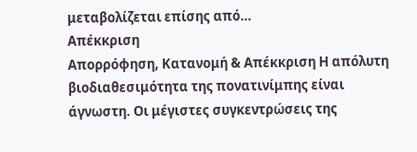μεταβολίζεται επίσης από…
Απέκκριση
Απορρόφηση, Κατανομή & Απέκκριση Η απόλυτη βιοδιαθεσιμότητα της πονατινίμπης είναι άγνωστη. Οι μέγιστες συγκεντρώσεις της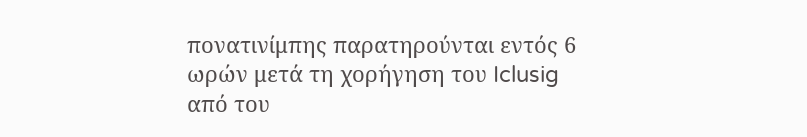πονατινίμπης παρατηρούνται εντός 6 ωρών μετά τη χορήγηση του Iclusig από του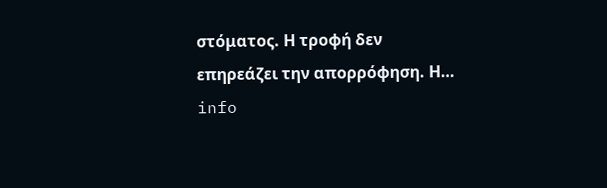στόματος. Η τροφή δεν επηρεάζει την απορρόφηση. Η…
info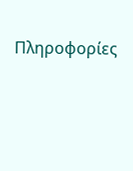Πληροφορίες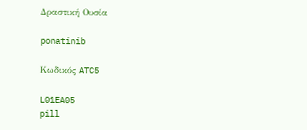Δραστική Ουσία

ponatinib

Κωδικός ATC5

L01EA05
pill